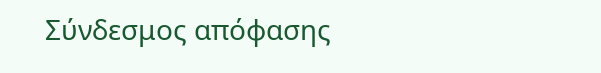Σύνδεσμος απόφασης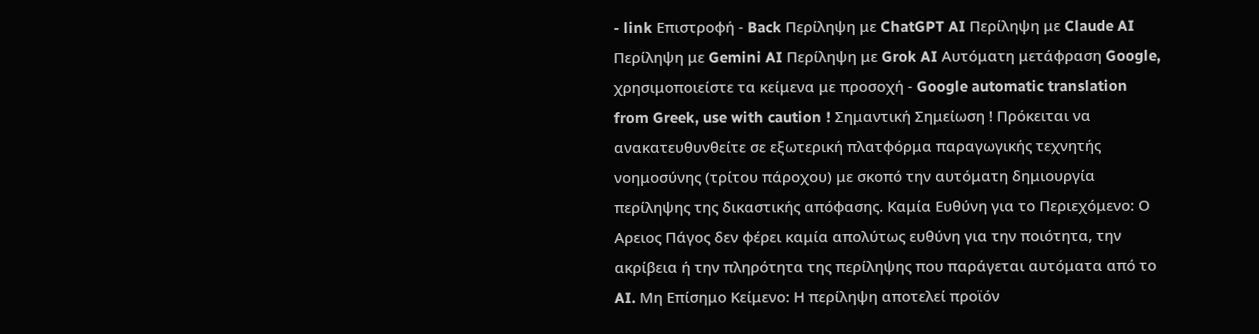- link Επιστροφή - Back Περίληψη με ChatGPT AI Περίληψη με Claude AI Περίληψη με Gemini AI Περίληψη με Grok AI Αυτόματη μετάφραση Google, χρησιμοποιείστε τα κείμενα με προσοχή - Google automatic translation from Greek, use with caution ! Σημαντική Σημείωση ! Πρόκειται να ανακατευθυνθείτε σε εξωτερική πλατφόρμα παραγωγικής τεχνητής νοημοσύνης (τρίτου πάροχου) με σκοπό την αυτόματη δημιουργία περίληψης της δικαστικής απόφασης. Καμία Ευθύνη για το Περιεχόμενο: Ο Αρειος Πάγος δεν φέρει καμία απολύτως ευθύνη για την ποιότητα, την ακρίβεια ή την πληρότητα της περίληψης που παράγεται αυτόματα από το AI. Μη Επίσημο Κείμενο: Η περίληψη αποτελεί προϊόν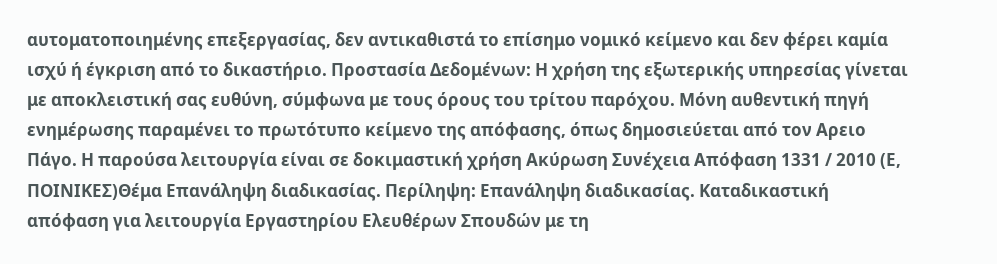αυτοματοποιημένης επεξεργασίας, δεν αντικαθιστά το επίσημο νομικό κείμενο και δεν φέρει καμία ισχύ ή έγκριση από το δικαστήριο. Προστασία Δεδομένων: Η χρήση της εξωτερικής υπηρεσίας γίνεται με αποκλειστική σας ευθύνη, σύμφωνα με τους όρους του τρίτου παρόχου. Μόνη αυθεντική πηγή ενημέρωσης παραμένει το πρωτότυπο κείμενο της απόφασης, όπως δημοσιεύεται από τον Αρειο Πάγο. Η παρούσα λειτουργία είναι σε δοκιμαστική χρήση Ακύρωση Συνέχεια Απόφαση 1331 / 2010 (Ε, ΠΟΙΝΙΚΕΣ)Θέμα Επανάληψη διαδικασίας. Περίληψη: Επανάληψη διαδικασίας. Καταδικαστική απόφαση για λειτουργία Εργαστηρίου Ελευθέρων Σπουδών με τη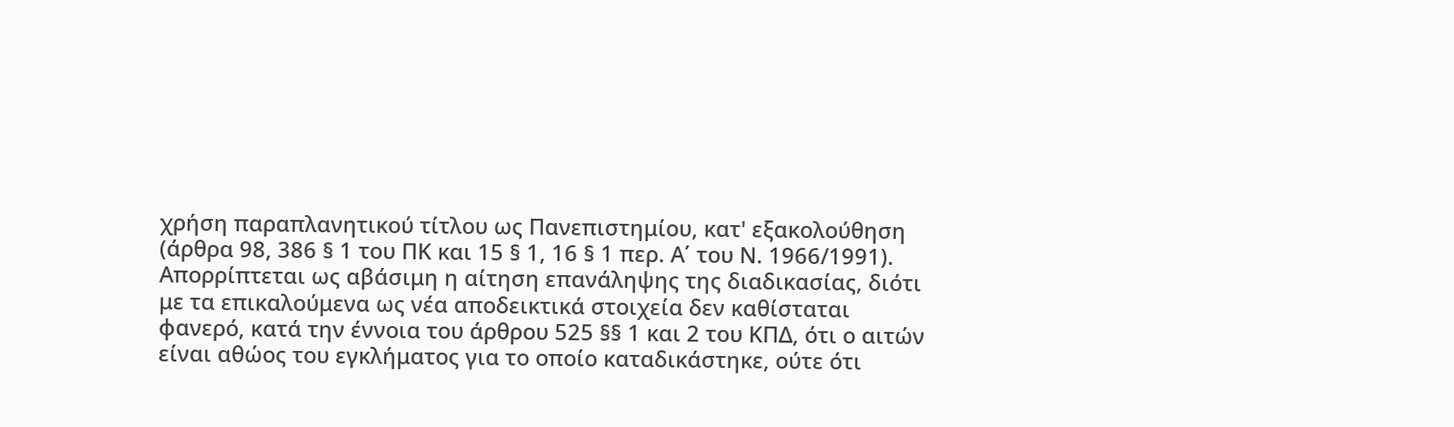χρήση παραπλανητικού τίτλου ως Πανεπιστημίου, κατ' εξακολούθηση (άρθρα 98, 386 § 1 του ΠΚ και 15 § 1, 16 § 1 περ. Α΄ του Ν. 1966/1991). Απορρίπτεται ως αβάσιμη η αίτηση επανάληψης της διαδικασίας, διότι με τα επικαλούμενα ως νέα αποδεικτικά στοιχεία δεν καθίσταται φανερό, κατά την έννοια του άρθρου 525 §§ 1 και 2 του ΚΠΔ, ότι ο αιτών είναι αθώος του εγκλήματος για το οποίο καταδικάστηκε, ούτε ότι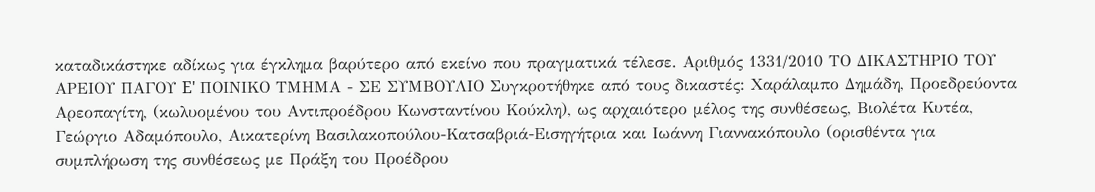καταδικάστηκε αδίκως για έγκλημα βαρύτερο από εκείνο που πραγματικά τέλεσε. Αριθμός 1331/2010 ΤΟ ΔΙΚΑΣΤΗΡΙΟ ΤΟΥ ΑΡΕΙΟΥ ΠΑΓΟΥ E' ΠΟΙΝΙΚΟ ΤΜΗΜΑ - ΣΕ ΣΥΜΒΟΥΛΙΟ Συγκροτήθηκε από τους δικαστές: Χαράλαμπο Δημάδη, Προεδρεύοντα Αρεοπαγίτη, (κωλυομένου του Αντιπροέδρου Κωνσταντίνου Κούκλη), ως αρχαιότερο μέλος της συνθέσεως, Βιολέτα Κυτέα, Γεώργιο Αδαμόπουλο, Αικατερίνη Βασιλακοπούλου-Κατσαβριά-Εισηγήτρια και Ιωάννη Γιαννακόπουλο (ορισθέντα για συμπλήρωση της συνθέσεως με Πράξη του Προέδρου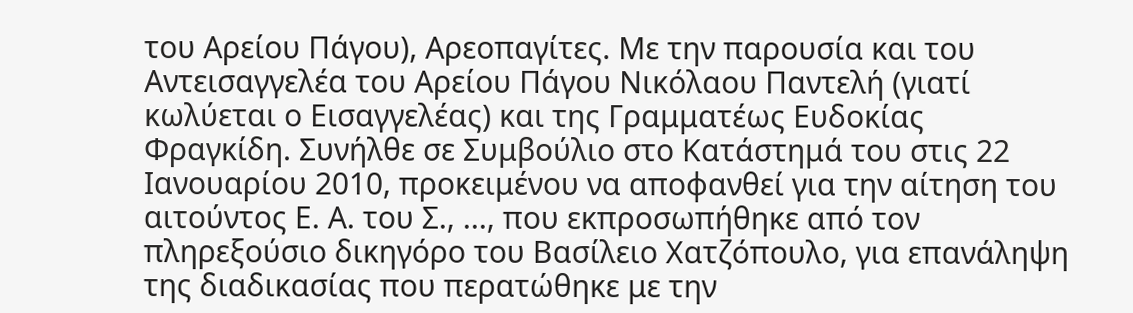του Αρείου Πάγου), Αρεοπαγίτες. Με την παρουσία και του Αντεισαγγελέα του Αρείου Πάγου Νικόλαου Παντελή (γιατί κωλύεται ο Εισαγγελέας) και της Γραμματέως Ευδοκίας Φραγκίδη. Συνήλθε σε Συμβούλιο στο Κατάστημά του στις 22 Ιανουαρίου 2010, προκειμένου να αποφανθεί για την αίτηση του αιτούντος Ε. Α. του Σ., ..., που εκπροσωπήθηκε από τον πληρεξούσιο δικηγόρο του Βασίλειο Χατζόπουλο, για επανάληψη της διαδικασίας που περατώθηκε με την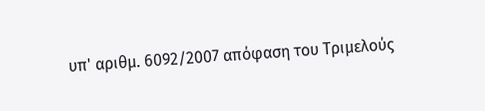υπ' αριθμ. 6092/2007 απόφαση του Τριμελούς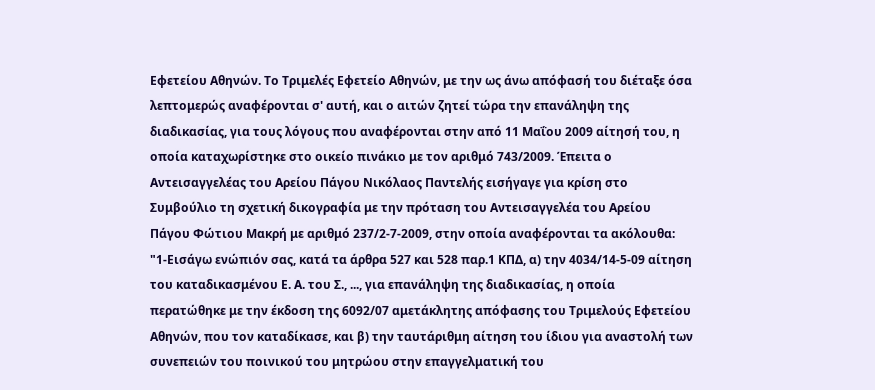Εφετείου Αθηνών. Το Τριμελές Εφετείο Αθηνών, με την ως άνω απόφασή του διέταξε όσα λεπτομερώς αναφέρονται σ' αυτή, και ο αιτών ζητεί τώρα την επανάληψη της διαδικασίας, για τους λόγους που αναφέρονται στην από 11 Μαΐου 2009 αίτησή του, η οποία καταχωρίστηκε στο οικείο πινάκιο με τον αριθμό 743/2009. Έπειτα ο Αντεισαγγελέας του Αρείου Πάγου Νικόλαος Παντελής εισήγαγε για κρίση στο Συμβούλιο τη σχετική δικογραφία με την πρόταση του Αντεισαγγελέα του Αρείου Πάγου Φώτιου Μακρή με αριθμό 237/2-7-2009, στην οποία αναφέρονται τα ακόλουθα: "1-Εισάγω ενώπιόν σας, κατά τα άρθρα 527 και 528 παρ.1 ΚΠΔ, α) την 4034/14-5-09 αίτηση του καταδικασμένου Ε. Α. του Σ., ..., για επανάληψη της διαδικασίας, η οποία περατώθηκε με την έκδοση της 6092/07 αμετάκλητης απόφασης του Τριμελούς Εφετείου Αθηνών, που τον καταδίκασε, και β) την ταυτάριθμη αίτηση του ίδιου για αναστολή των συνεπειών του ποινικού του μητρώου στην επαγγελματική του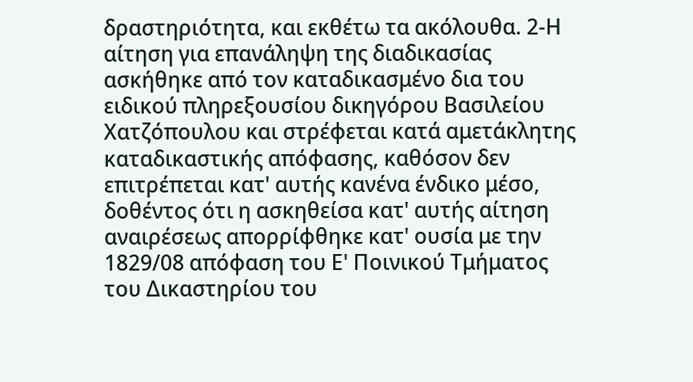δραστηριότητα, και εκθέτω τα ακόλουθα. 2-Η αίτηση για επανάληψη της διαδικασίας ασκήθηκε από τον καταδικασμένο δια του ειδικού πληρεξουσίου δικηγόρου Βασιλείου Χατζόπουλου και στρέφεται κατά αμετάκλητης καταδικαστικής απόφασης, καθόσον δεν επιτρέπεται κατ' αυτής κανένα ένδικο μέσο, δοθέντος ότι η ασκηθείσα κατ' αυτής αίτηση αναιρέσεως απορρίφθηκε κατ' ουσία με την 1829/08 απόφαση του Ε' Ποινικού Τμήματος του Δικαστηρίου του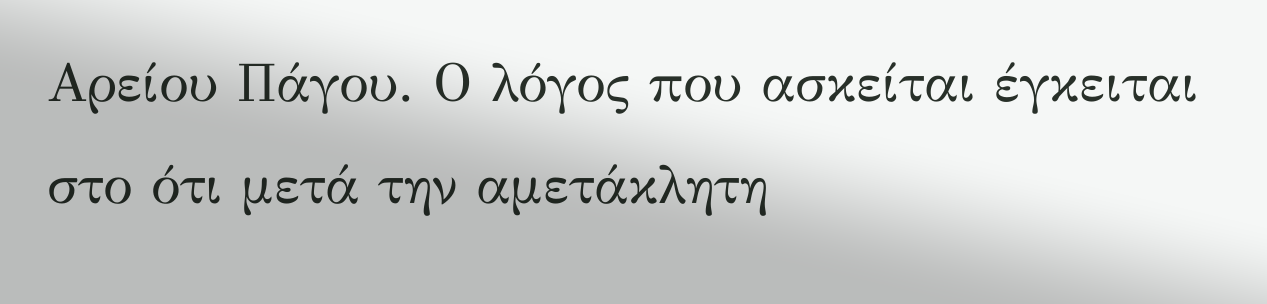Αρείου Πάγου. Ο λόγος που ασκείται έγκειται στο ότι μετά την αμετάκλητη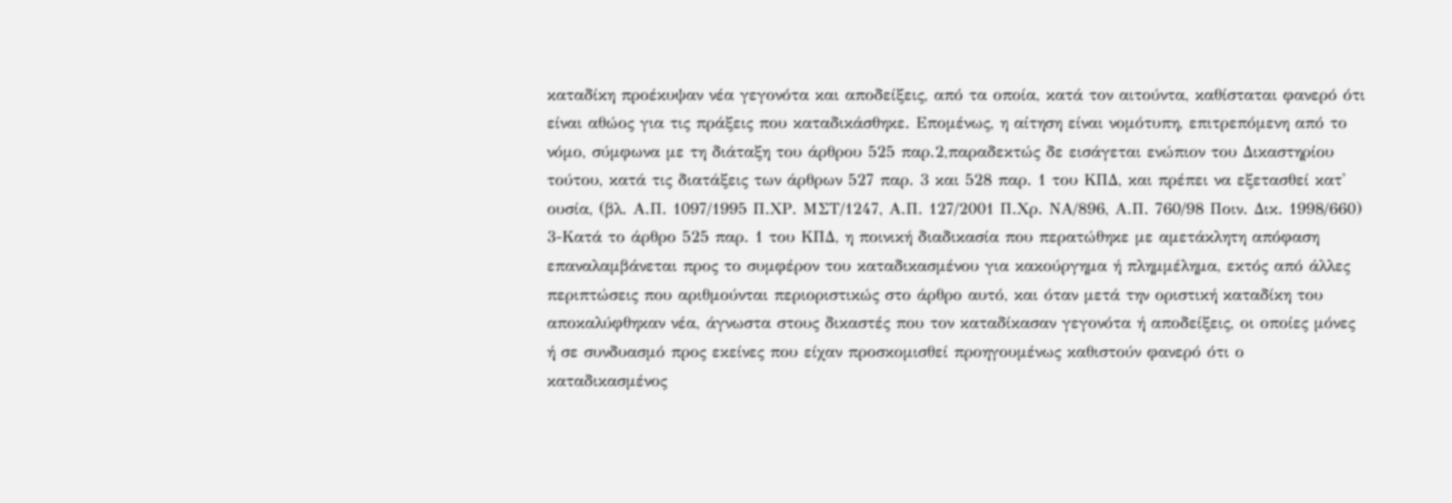καταδίκη προέκυψαν νέα γεγονότα και αποδείξεις, από τα οποία, κατά τον αιτούντα, καθίσταται φανερό ότι είναι αθώος για τις πράξεις που καταδικάσθηκε. Επομένως, η αίτηση είναι νομότυπη, επιτρεπόμενη από το νόμο, σύμφωνα με τη διάταξη του άρθρου 525 παρ.2,παραδεκτώς δε εισάγεται ενώπιον του Δικαστηρίου τούτου, κατά τις διατάξεις των άρθρων 527 παρ. 3 και 528 παρ. 1 του ΚΠΔ, και πρέπει να εξετασθεί κατ' ουσία, (βλ. Α.Π. 1097/1995 Π.ΧΡ. ΜΣΤ/1247, Α.Π. 127/2001 Π.Χρ. ΝΑ/896, Α.Π. 760/98 Ποιν. Δικ. 1998/660) 3-Κατά το άρθρο 525 παρ. 1 του ΚΠΔ, η ποινική διαδικασία που περατώθηκε με αμετάκλητη απόφαση επαναλαμβάνεται προς το συμφέρον του καταδικασμένου για κακούργημα ή πλημμέλημα, εκτός από άλλες περιπτώσεις που αριθμούνται περιοριστικώς στο άρθρο αυτό, και όταν μετά την οριστική καταδίκη του αποκαλύφθηκαν νέα, άγνωστα στους δικαστές που τον καταδίκασαν γεγονότα ή αποδείξεις, οι οποίες μόνες ή σε συνδυασμό προς εκείνες που είχαν προσκομισθεί προηγουμένως καθιστούν φανερό ότι ο καταδικασμένος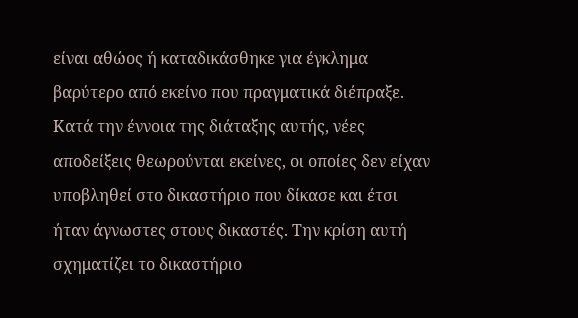είναι αθώος ή καταδικάσθηκε για έγκλημα βαρύτερο από εκείνο που πραγματικά διέπραξε. Κατά την έννοια της διάταξης αυτής, νέες αποδείξεις θεωρούνται εκείνες, οι οποίες δεν είχαν υποβληθεί στο δικαστήριο που δίκασε και έτσι ήταν άγνωστες στους δικαστές. Την κρίση αυτή σχηματίζει το δικαστήριο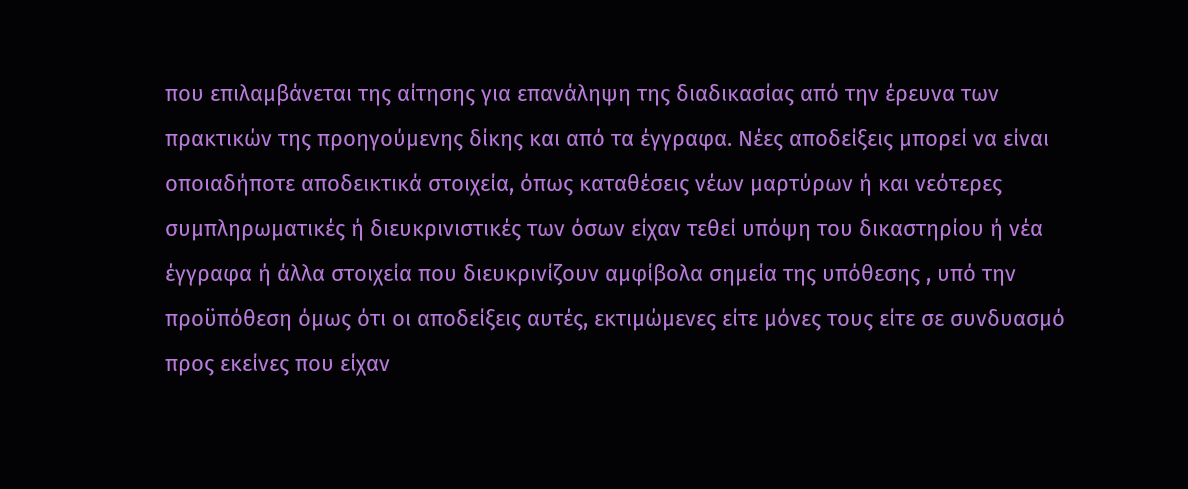που επιλαμβάνεται της αίτησης για επανάληψη της διαδικασίας από την έρευνα των πρακτικών της προηγούμενης δίκης και από τα έγγραφα. Νέες αποδείξεις μπορεί να είναι οποιαδήποτε αποδεικτικά στοιχεία, όπως καταθέσεις νέων μαρτύρων ή και νεότερες συμπληρωματικές ή διευκρινιστικές των όσων είχαν τεθεί υπόψη του δικαστηρίου ή νέα έγγραφα ή άλλα στοιχεία που διευκρινίζουν αμφίβολα σημεία της υπόθεσης , υπό την προϋπόθεση όμως ότι οι αποδείξεις αυτές, εκτιμώμενες είτε μόνες τους είτε σε συνδυασμό προς εκείνες που είχαν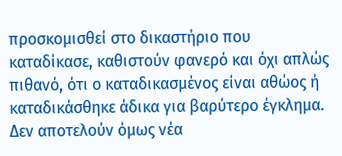προσκομισθεί στο δικαστήριο που καταδίκασε, καθιστούν φανερό και όχι απλώς πιθανό, ότι ο καταδικασμένος είναι αθώος ή καταδικάσθηκε άδικα για βαρύτερο έγκλημα. Δεν αποτελούν όμως νέα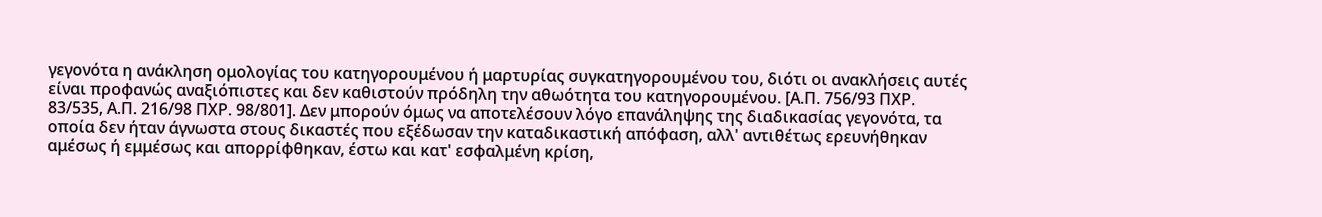γεγονότα η ανάκληση ομολογίας του κατηγορουμένου ή μαρτυρίας συγκατηγορουμένου του, διότι οι ανακλήσεις αυτές είναι προφανώς αναξιόπιστες και δεν καθιστούν πρόδηλη την αθωότητα του κατηγορουμένου. [Α.Π. 756/93 ΠΧΡ. 83/535, Α.Π. 216/98 ΠΧΡ. 98/801]. Δεν μπορούν όμως να αποτελέσουν λόγο επανάληψης της διαδικασίας γεγονότα, τα οποία δεν ήταν άγνωστα στους δικαστές που εξέδωσαν την καταδικαστική απόφαση, αλλ' αντιθέτως ερευνήθηκαν αμέσως ή εμμέσως και απορρίφθηκαν, έστω και κατ' εσφαλμένη κρίση,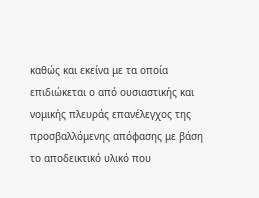καθώς και εκείνα με τα οποία επιδιώκεται ο από ουσιαστικής και νομικής πλευράς επανέλεγχος της προσβαλλόμενης απόφασης με βάση το αποδεικτικό υλικό που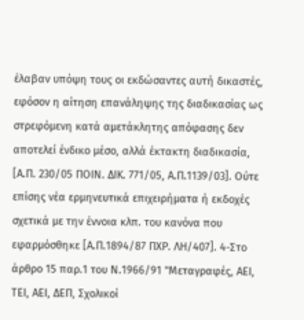έλαβαν υπόψη τους οι εκδώσαντες αυτή δικαστές, εφόσον η αίτηση επανάληψης της διαδικασίας ως στρεφόμενη κατά αμετάκλητης απόφασης δεν αποτελεί ένδικο μέσο, αλλά έκτακτη διαδικασία, [Α.Π. 230/05 ΠΟΙΝ. ΔΙΚ. 771/05, Α.Π.1139/03]. Ούτε επίσης νέα ερμηνευτικά επιχειρήματα ή εκδοχές σχετικά με την έννοια κλπ. του κανόνα που εφαρμόσθηκε [Α.Π.1894/87 ΠΧΡ. ΛΗ/407]. 4-Στο άρθρο 15 παρ.1 του Ν.1966/91 "Μεταγραφές, ΑΕΙ, ΤΕΙ, ΑΕΙ, ΔΕΠ, Σχολικοί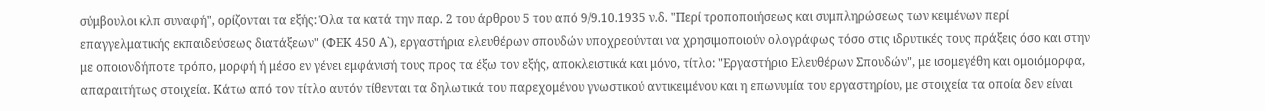σύμβουλοι κλπ συναφή", ορίζονται τα εξής: Όλα τα κατά την παρ. 2 του άρθρου 5 του από 9/9.10.1935 ν.δ. "Περί τροποποιήσεως και συμπληρώσεως των κειμένων περί επαγγελματικής εκπαιδεύσεως διατάξεων" (ΦΕΚ 450 Α`), εργαστήρια ελευθέρων σπουδών υποχρεούνται να χρησιμοποιούν ολογράφως τόσο στις ιδρυτικές τους πράξεις όσο και στην με οποιονδήποτε τρόπο, μορφή ή μέσο εν γένει εμφάνισή τους προς τα έξω τον εξής, αποκλειστικά και μόνο, τίτλο: "Εργαστήριο Ελευθέρων Σπουδών", με ισομεγέθη και ομοιόμορφα, απαραιτήτως στοιχεία. Κάτω από τον τίτλο αυτόν τίθενται τα δηλωτικά του παρεχομένου γνωστικού αντικειμένου και η επωνυμία του εργαστηρίου, με στοιχεία τα οποία δεν είναι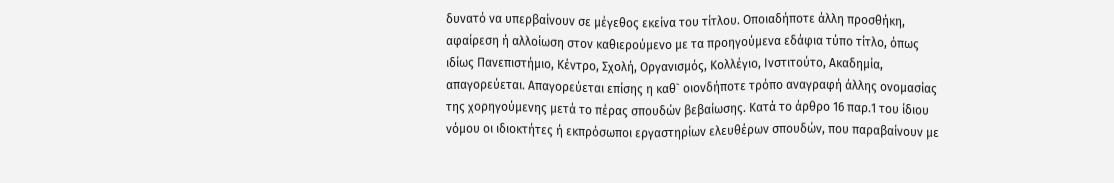δυνατό να υπερβαίνουν σε μέγεθος εκείνα του τίτλου. Οποιαδήποτε άλλη προσθήκη, αφαίρεση ή αλλοίωση στον καθιερούμενο με τα προηγούμενα εδάφια τύπο τίτλο, όπως ιδίως Πανεπιστήμιο, Κέντρο, Σχολή, Οργανισμός, Κολλέγιο, Ινστιτούτο, Ακαδημία, απαγορεύεται. Απαγορεύεται επίσης η καθ` οιονδήποτε τρόπο αναγραφή άλλης ονομασίας της χορηγούμενης μετά το πέρας σπουδών βεβαίωσης. Κατά το άρθρο 16 παρ.1 του ίδιου νόμου οι ιδιοκτήτες ή εκπρόσωποι εργαστηρίων ελευθέρων σπουδών, που παραβαίνουν με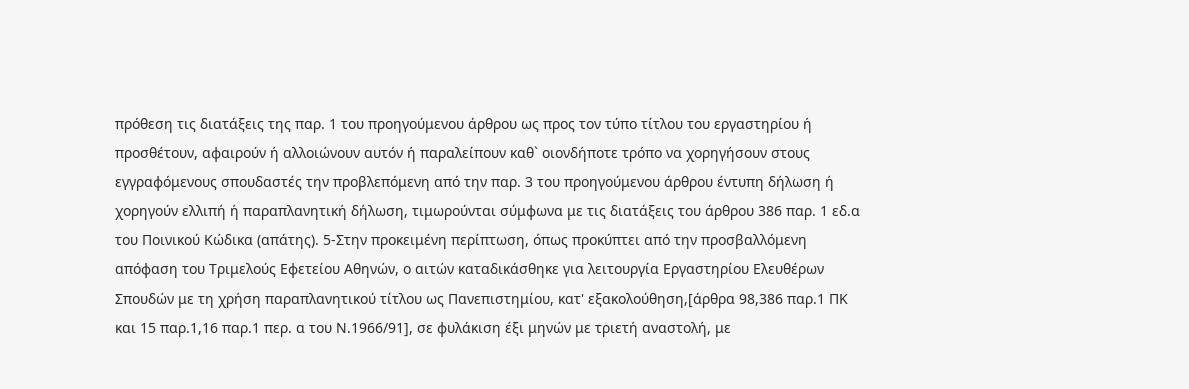πρόθεση τις διατάξεις της παρ. 1 του προηγούμενου άρθρου ως προς τον τύπο τίτλου του εργαστηρίου ή προσθέτουν, αφαιρούν ή αλλοιώνουν αυτόν ή παραλείπουν καθ` οιονδήποτε τρόπο να χορηγήσουν στους εγγραφόμενους σπουδαστές την προβλεπόμενη από την παρ. 3 του προηγούμενου άρθρου έντυπη δήλωση ή χορηγούν ελλιπή ή παραπλανητική δήλωση, τιμωρούνται σύμφωνα με τις διατάξεις του άρθρου 386 παρ. 1 εδ.α του Ποινικού Κώδικα (απάτης). 5-Στην προκειμένη περίπτωση, όπως προκύπτει από την προσβαλλόμενη απόφαση του Τριμελούς Εφετείου Αθηνών, ο αιτών καταδικάσθηκε για λειτουργία Εργαστηρίου Ελευθέρων Σπουδών με τη χρήση παραπλανητικού τίτλου ως Πανεπιστημίου, κατ' εξακολούθηση,[άρθρα 98,386 παρ.1 ΠΚ και 15 παρ.1,16 παρ.1 περ. α του Ν.1966/91], σε φυλάκιση έξι μηνών με τριετή αναστολή, με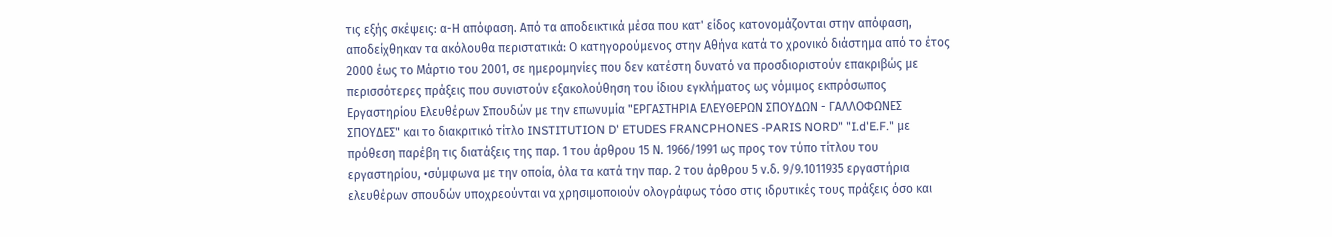τις εξής σκέψεις: α-Η απόφαση. Από τα αποδεικτικά μέσα που κατ' είδος κατονομάζονται στην απόφαση, αποδείχθηκαν τα ακόλουθα περιστατικά: Ο κατηγορούμενος στην Αθήνα κατά το χρονικό διάστημα από το έτος 2000 έως το Μάρτιο του 2001, σε ημερομηνίες που δεν κατέστη δυνατό να προσδιοριστούν επακριβώς με περισσότερες πράξεις που συνιστούν εξακολούθηση του ίδιου εγκλήματος ως νόμιμος εκπρόσωπος Εργαστηρίου Ελευθέρων Σπουδών με την επωνυμία "ΕΡΓΑΣΤΗΡΙΑ ΕΛΕΥΘΕΡΩΝ ΣΠΟΥΔΩΝ - ΓΑΛΛΟΦΩΝΕΣ ΣΠΟΥΔΕΣ" και το διακριτικό τίτλο INSTITUTION D' ETUDES FRANCPHONES -PARIS NORD" "I.d'E.F." με πρόθεση παρέβη τις διατάξεις της παρ. 1 του άρθρου 15 Ν. 1966/1991 ως προς τον τύπο τίτλου του εργαστηρίου, •σύμφωνα με την οποία, όλα τα κατά την παρ. 2 του άρθρου 5 ν.δ. 9/9.1011935 εργαστήρια ελευθέρων σπουδών υποχρεούνται να χρησιμοποιούν ολογράφως τόσο στις ιδρυτικές τους πράξεις όσο και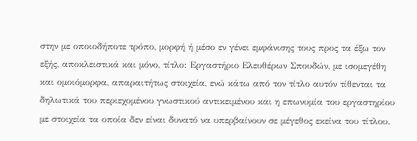στην με οποιοδήποτε τρόπο, μορφή ή μέσο εν γένει εμφάνισης τους προς τα έξω τον εξής, αποκλειστικά και μόνο, τίτλο: Εργαστήριο Ελευθέρων Σπουδών, με ισομεγέθη και ομοιόμορφα, απαραιτήτως στοιχεία, ενώ κάτω από τον τίτλο αυτόν τίθενται τα δηλωτικά του περιεχομένου γνωστικού αντικειμένου και η επωνυμία του εργαστηρίου με στοιχεία τα οποία δεν είναι δυνατό να υπερβαίνουν σε μέγεθος εκείνα του τίτλου.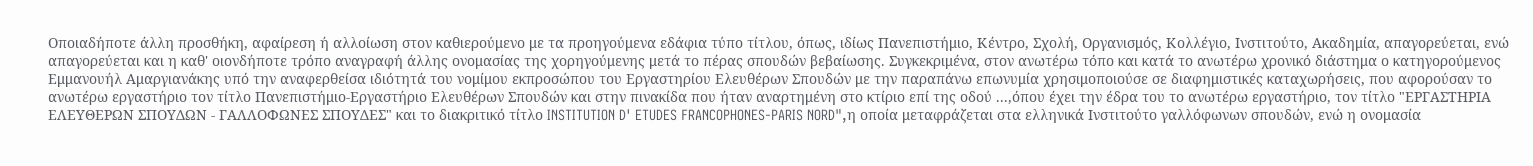Οποιαδήποτε άλλη προσθήκη, αφαίρεση ή αλλοίωση στον καθιερούμενο με τα προηγούμενα εδάφια τύπο τίτλου, όπως, ιδίως Πανεπιστήμιο, Κέντρο, Σχολή, Οργανισμός, Κολλέγιο, Ινστιτούτο, Ακαδημία, απαγορεύεται, ενώ απαγορεύεται και η καθ' οιονδήποτε τρόπο αναγραφή άλλης ονομασίας της χορηγούμενης μετά το πέρας σπουδών βεβαίωσης. Συγκεκριμένα, στον ανωτέρω τόπο και κατά το ανωτέρω χρονικό διάστημα ο κατηγορούμενος Εμμανουήλ Αμαργιανάκης υπό την αναφερθείσα ιδιότητά του νομίμου εκπροσώπου του Εργαστηρίου Ελευθέρων Σπουδών με την παραπάνω επωνυμία χρησιμοποιούσε σε διαφημιστικές καταχωρήσεις, που αφορούσαν το ανωτέρω εργαστήριο τον τίτλο Πανεπιστήμιο-Εργαστήριο Ελευθέρων Σπουδών και στην πινακίδα που ήταν αναρτημένη στο κτίριο επί της οδού ...,όπου έχει την έδρα του το ανωτέρω εργαστήριο, τον τίτλο "ΕΡΓΑΣΤΗΡΙΑ ΕΛΕΥΘΕΡΩΝ ΣΠΟΥΔΩΝ - ΓΑΛΛΟΦΩΝΕΣ ΣΠΟΥΔΕΣ" και το διακριτικό τίτλο INSTITUTION D' ETUDES FRANCOPHONES-PARIS NORD",η οποία μεταφράζεται στα ελληνικά Ινστιτούτο γαλλόφωνων σπουδών, ενώ η ονομασία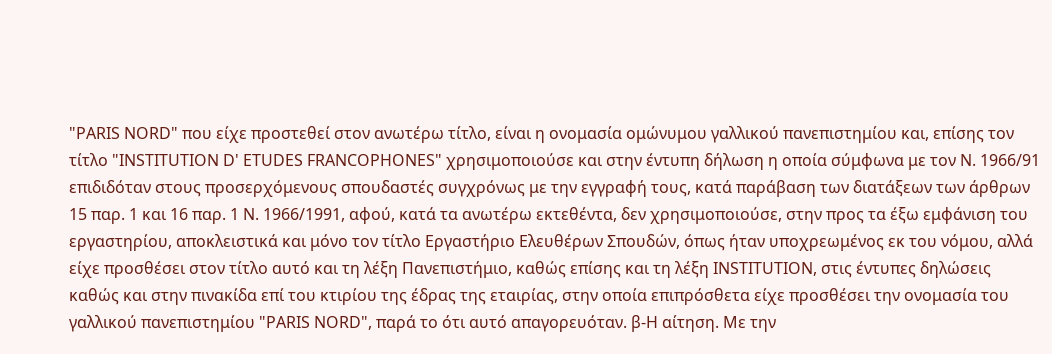"PARIS NORD" που είχε προστεθεί στον ανωτέρω τίτλο, είναι η ονομασία ομώνυμου γαλλικού πανεπιστημίου και, επίσης τον τίτλο "INSTITUTION D' ETUDES FRANCOPHONES" χρησιμοποιούσε και στην έντυπη δήλωση η οποία σύμφωνα με τον Ν. 1966/91 επιδιδόταν στους προσερχόμενους σπουδαστές συγχρόνως με την εγγραφή τους, κατά παράβαση των διατάξεων των άρθρων 15 παρ. 1 και 16 παρ. 1 Ν. 1966/1991, αφού, κατά τα ανωτέρω εκτεθέντα, δεν χρησιμοποιούσε, στην προς τα έξω εμφάνιση του εργαστηρίου, αποκλειστικά και μόνο τον τίτλο Εργαστήριο Ελευθέρων Σπουδών, όπως ήταν υποχρεωμένος εκ του νόμου, αλλά είχε προσθέσει στον τίτλο αυτό και τη λέξη Πανεπιστήμιο, καθώς επίσης και τη λέξη INSTΙΤUTION, στις έντυπες δηλώσεις καθώς και στην πινακίδα επί του κτιρίου της έδρας της εταιρίας, στην οποία επιπρόσθετα είχε προσθέσει την ονομασία του γαλλικού πανεπιστημίου "PARIS NORD", παρά το ότι αυτό απαγορευόταν. β-Η αίτηση. Με την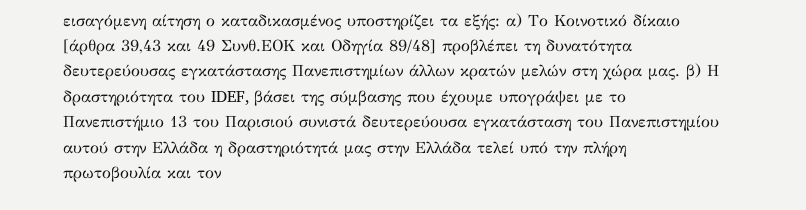εισαγόμενη αίτηση ο καταδικασμένος υποστηρίζει τα εξής: α) Το Κοινοτικό δίκαιο [άρθρα 39,43 και 49 Συνθ.ΕΟΚ και Οδηγία 89/48] προβλέπει τη δυνατότητα δευτερεύουσας εγκατάστασης Πανεπιστημίων άλλων κρατών μελών στη χώρα μας. β) Η δραστηριότητα του IDEF, βάσει της σύμβασης που έχουμε υπογράψει με το Πανεπιστήμιο 13 του Παρισιού συνιστά δευτερεύουσα εγκατάσταση του Πανεπιστημίου αυτού στην Ελλάδα η δραστηριότητά μας στην Ελλάδα τελεί υπό την πλήρη πρωτοβουλία και τον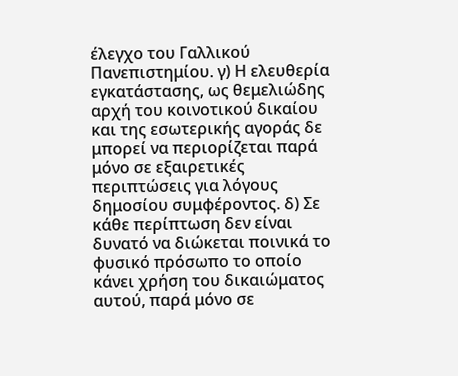έλεγχο του Γαλλικού Πανεπιστημίου. γ) Η ελευθερία εγκατάστασης, ως θεμελιώδης αρχή του κοινοτικού δικαίου και της εσωτερικής αγοράς δε μπορεί να περιορίζεται παρά μόνο σε εξαιρετικές περιπτώσεις για λόγους δημοσίου συμφέροντος. δ) Σε κάθε περίπτωση δεν είναι δυνατό να διώκεται ποινικά το φυσικό πρόσωπο το οποίο κάνει χρήση του δικαιώματος αυτού, παρά μόνο σε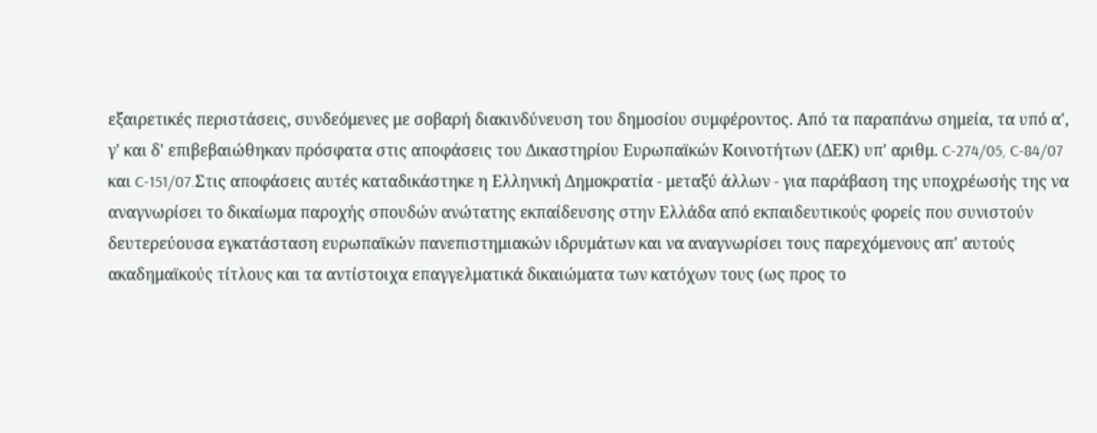εξαιρετικές περιστάσεις, συνδεόμενες με σοβαρή διακινδύνευση του δημοσίου συμφέροντος. Από τα παραπάνω σημεία, τα υπό α', γ' και δ' επιβεβαιώθηκαν πρόσφατα στις αποφάσεις του Δικαστηρίου Ευρωπαϊκών Κοινοτήτων (ΔΕΚ) υπ' αριθμ. C-274/05, C-84/07 και C-151/07.Στις αποφάσεις αυτές καταδικάστηκε η Ελληνική Δημοκρατία - μεταξύ άλλων - για παράβαση της υποχρέωσής της να αναγνωρίσει το δικαίωμα παροχής σπουδών ανώτατης εκπαίδευσης στην Ελλάδα από εκπαιδευτικούς φορείς που συνιστούν δευτερεύουσα εγκατάσταση ευρωπαϊκών πανεπιστημιακών ιδρυμάτων και να αναγνωρίσει τους παρεχόμενους απ' αυτούς ακαδημαϊκούς τίτλους και τα αντίστοιχα επαγγελματικά δικαιώματα των κατόχων τους (ως προς το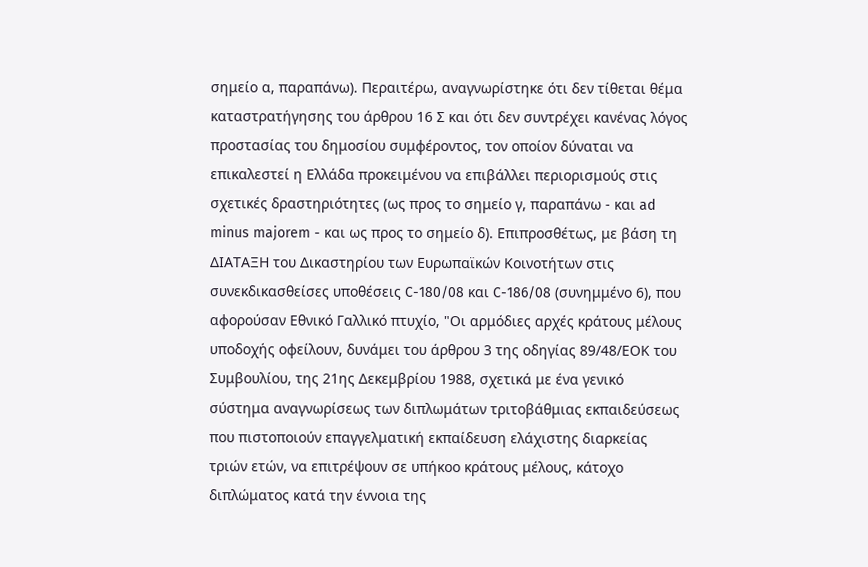σημείο α, παραπάνω). Περαιτέρω, αναγνωρίστηκε ότι δεν τίθεται θέμα καταστρατήγησης του άρθρου 16 Σ και ότι δεν συντρέχει κανένας λόγος προστασίας του δημοσίου συμφέροντος, τον οποίον δύναται να επικαλεστεί η Ελλάδα προκειμένου να επιβάλλει περιορισμούς στις σχετικές δραστηριότητες (ως προς το σημείο γ, παραπάνω - και ad minus majorem - και ως προς το σημείο δ). Επιπροσθέτως, με βάση τη ΔΙΑΤΑΞΗ του Δικαστηρίου των Ευρωπαϊκών Κοινοτήτων στις συνεκδικασθείσες υποθέσεις C-180/08 και C-186/08 (συνημμένο 6), που αφορούσαν Εθνικό Γαλλικό πτυχίο, "Οι αρμόδιες αρχές κράτους μέλους υποδοχής οφείλουν, δυνάμει του άρθρου 3 της οδηγίας 89/48/ΕΟΚ του Συμβουλίου, της 21ης Δεκεμβρίου 1988, σχετικά με ένα γενικό σύστημα αναγνωρίσεως των διπλωμάτων τριτοβάθμιας εκπαιδεύσεως που πιστοποιούν επαγγελματική εκπαίδευση ελάχιστης διαρκείας τριών ετών, να επιτρέψουν σε υπήκοο κράτους μέλους, κάτοχο διπλώματος κατά την έννοια της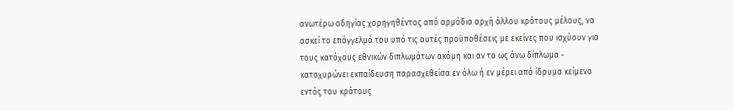ανωτέρω οδηγίας χορηγηθέντος από αρμόδια αρχή άλλου κρότους μέλους, να ασκεί το επάγγελμά του υπό τις αυτές προϋποθέσεις με εκείνες που ισχύουν για τους κατόχους εθνικών διπλωμάτων ακόμη και αν το ως άνω δίπλωμα - κατοχυρώνει εκπαίδευση παρασχεθείσα εν όλω ή εν μέρει από ίδρυμα κείμενο εντός του κράτους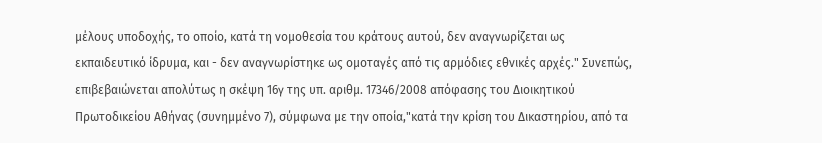μέλους υποδοχής, το οποίο, κατά τη νομοθεσία του κράτους αυτού, δεν αναγνωρίζεται ως εκπαιδευτικό ίδρυμα, και - δεν αναγνωρίστηκε ως ομοταγές από τις αρμόδιες εθνικές αρχές." Συνεπώς, επιβεβαιώνεται απολύτως η σκέψη 16γ της υπ. αριθμ. 17346/2008 απόφασης του Διοικητικού Πρωτοδικείου Αθήνας (συνημμένο 7), σύμφωνα με την οποία,"κατά την κρίση του Δικαστηρίου, από τα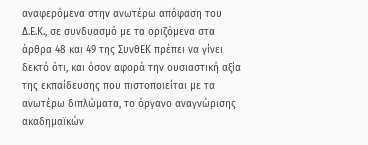αναφερόμενα στην ανωτέρω απόφαση του Δ.Ε.Κ., σε συνδυασμό με τα οριζόμενα στα άρθρα 48 και 49 της ΣυνθΕΚ πρέπει να γίνει δεκτό ότι, και όσον αφορά την ουσιαστική αξία της εκπαίδευσης που πιστοποιείται με τα ανωτέρω διπλώματα, το όργανο αναγνώρισης ακαδημαϊκών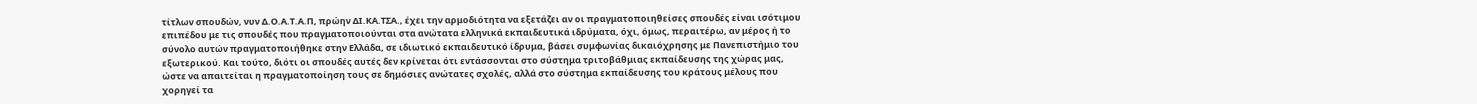τίτλων σπουδών, νυν Δ.Ο.Α.Τ.Α.Π, πρώην ΔΙ.ΚΑ.ΤΣΑ., έχει την αρμοδιότητα να εξετάζει αν οι πραγματοποιηθείσες σπουδές είναι ισότιμου επιπέδου με τις σπουδές που πραγματοποιούνται στα ανώτατα ελληνικά εκπαιδευτικά ιδρύματα, όχι, όμως, περαιτέρω, αν μέρος ή το σύνολο αυτών πραγματοποιήθηκε στην Ελλάδα, σε ιδιωτικό εκπαιδευτικό ίδρυμα, βάσει συμφωνίας δικαιόχρησης με Πανεπιστήμιο του εξωτερικού. Και τούτο, διότι οι σπουδές αυτές δεν κρίνεται ότι εντάσσονται στο σύστημα τριτοβάθμιας εκπαίδευσης της χώρας μας, ώστε να απαιτείται η πραγματοποίηση τους σε δημόσιες ανώτατες σχολές, αλλά στο σύστημα εκπαίδευσης του κράτους μέλους που χορηγεί τα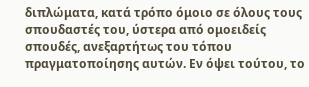διπλώματα, κατά τρόπο όμοιο σε όλους τους σπουδαστές του, ύστερα από ομοειδείς σπουδές, ανεξαρτήτως του τόπου πραγματοποίησης αυτών. Εν όψει τούτου, το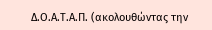Δ.Ο.Α.Τ.Α.Π. (ακολουθώντας την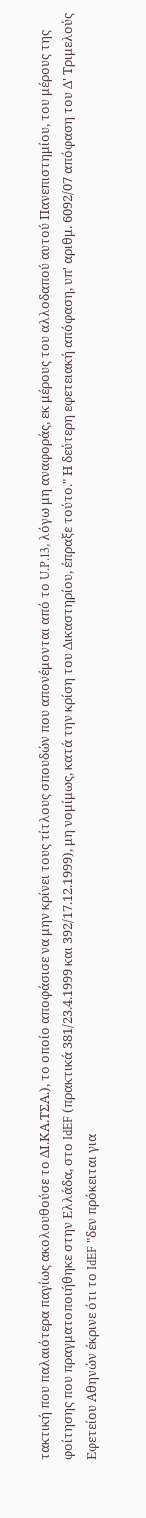τακτική που παλαιότερα παγίως ακολουθούσε το ΔΙ.ΚΑ.ΤΣΑ.), το οποίο αποφάσισε να μην κρίνει τους τίτλους σπουδών που απονέμονται από το U.P.13, λόγω μη αναφοράς, εκ μέρους του αλλοδαπού αυτού Πανεπιστημίου, του μέρους της φοίτησης που πραγματοποιήθηκε στην Ελλάδα, στο IdEF (πρακτικά 381/23.4.1999 και 392/17.12.1999), μη νομίμως, κατά την κρίση του Δικαστηρίου, έπραξε τούτο." Η δεύτερη εφετειακή απόφαση, υπ' αριθμ. 6092/07 απόφαση του Δ' Τριμελούς Εφετείου Αθηνών έκρινε ότι το IdEF "δεν πρόκειται για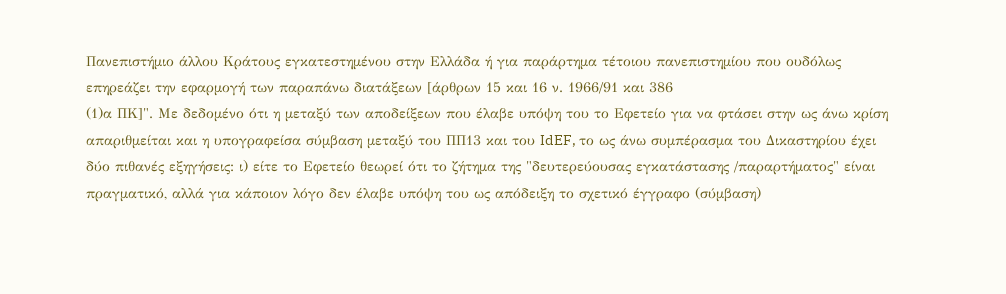Πανεπιστήμιο άλλου Κράτους εγκατεστημένου στην Ελλάδα ή για παράρτημα τέτοιου πανεπιστημίου που ουδόλως επηρεάζει την εφαρμογή των παραπάνω διατάξεων [άρθρων 15 και 16 ν. 1966/91 και 386
(1)α ΠΚ]". Με δεδομένο ότι η μεταξύ των αποδείξεων που έλαβε υπόψη του το Εφετείο για να φτάσει στην ως άνω κρίση απαριθμείται και η υπογραφείσα σύμβαση μεταξύ του ΠΠ13 και του IdEF, το ως άνω συμπέρασμα του Δικαστηρίου έχει δύο πιθανές εξηγήσεις: ι) είτε το Εφετείο θεωρεί ότι το ζήτημα της "δευτερεύουσας εγκατάστασης /παραρτήματος" είναι πραγματικό, αλλά για κάποιον λόγο δεν έλαβε υπόψη του ως απόδειξη το σχετικό έγγραφο (σύμβαση)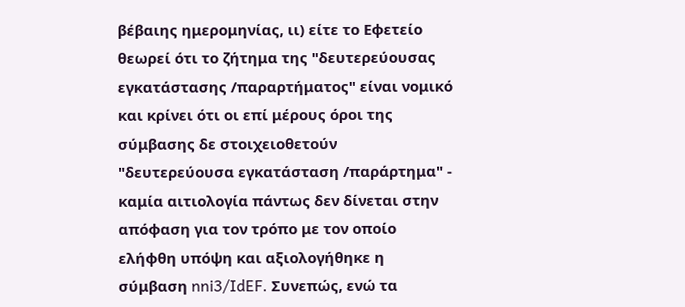βέβαιης ημερομηνίας, ιι) είτε το Εφετείο θεωρεί ότι το ζήτημα της "δευτερεύουσας εγκατάστασης /παραρτήματος" είναι νομικό και κρίνει ότι οι επί μέρους όροι της σύμβασης δε στοιχειοθετούν "δευτερεύουσα εγκατάσταση /παράρτημα" - καμία αιτιολογία πάντως δεν δίνεται στην απόφαση για τον τρόπο με τον οποίο ελήφθη υπόψη και αξιολογήθηκε η σύμβαση nni3/IdEF. Συνεπώς, ενώ τα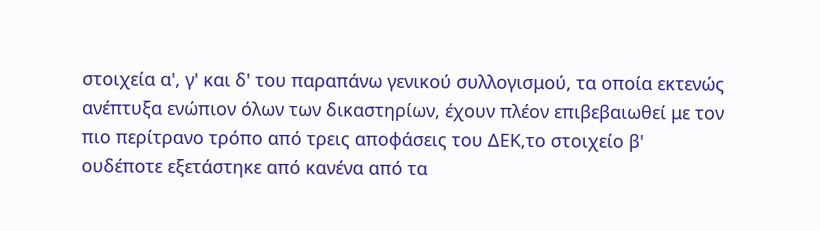στοιχεία α', γ' και δ' του παραπάνω γενικού συλλογισμού, τα οποία εκτενώς ανέπτυξα ενώπιον όλων των δικαστηρίων, έχουν πλέον επιβεβαιωθεί με τον πιο περίτρανο τρόπο από τρεις αποφάσεις του ΔΕΚ,το στοιχείο β' ουδέποτε εξετάστηκε από κανένα από τα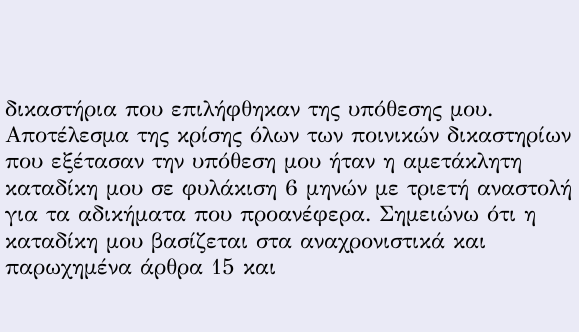δικαστήρια που επιλήφθηκαν της υπόθεσης μου. Αποτέλεσμα της κρίσης όλων των ποινικών δικαστηρίων που εξέτασαν την υπόθεση μου ήταν η αμετάκλητη καταδίκη μου σε φυλάκιση 6 μηνών με τριετή αναστολή για τα αδικήματα που προανέφερα. Σημειώνω ότι η καταδίκη μου βασίζεται στα αναχρονιστικά και παρωχημένα άρθρα 15 και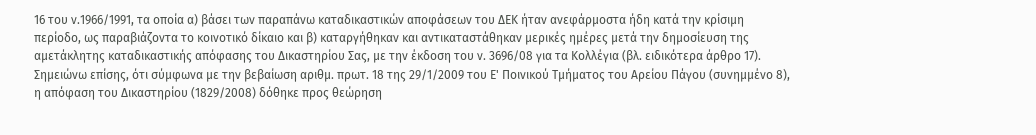16 του ν.1966/1991, τα οποία α) βάσει των παραπάνω καταδικαστικών αποφάσεων του ΔΕΚ ήταν ανεφάρμοστα ήδη κατά την κρίσιμη περίοδο, ως παραβιάζοντα το κοινοτικό δίκαιο και β) καταργήθηκαν και αντικαταστάθηκαν μερικές ημέρες μετά την δημοσίευση της αμετάκλητης καταδικαστικής απόφασης του Δικαστηρίου Σας, με την έκδοση του ν. 3696/08 για τα Κολλέγια (βλ. ειδικότερα άρθρο 17). Σημειώνω επίσης, ότι σύμφωνα με την βεβαίωση αριθμ. πρωτ. 18 της 29/1/2009 του Ε' Ποινικού Τμήματος του Αρείου Πάγου (συνημμένο 8), η απόφαση του Δικαστηρίου (1829/2008) δόθηκε προς θεώρηση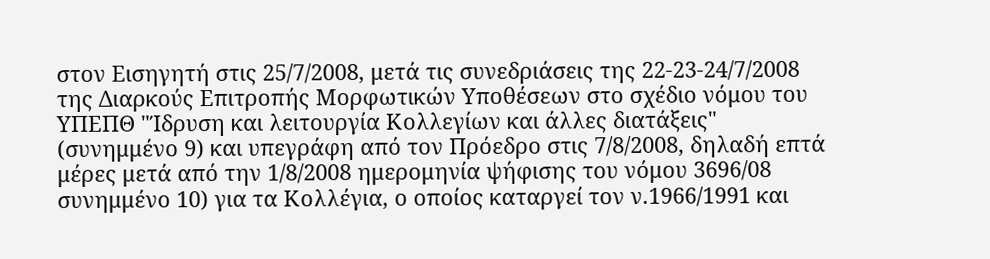στον Εισηγητή στις 25/7/2008, μετά τις συνεδριάσεις της 22-23-24/7/2008 της Διαρκούς Επιτροπής Μορφωτικών Υποθέσεων στο σχέδιο νόμου του ΥΠΕΠΘ "Ίδρυση και λειτουργία Κολλεγίων και άλλες διατάξεις" (συνημμένο 9) και υπεγράφη από τον Πρόεδρο στις 7/8/2008, δηλαδή επτά μέρες μετά από την 1/8/2008 ημερομηνία ψήφισης του νόμου 3696/08 συνημμένο 10) για τα Κολλέγια, ο οποίος καταργεί τον ν.1966/1991 και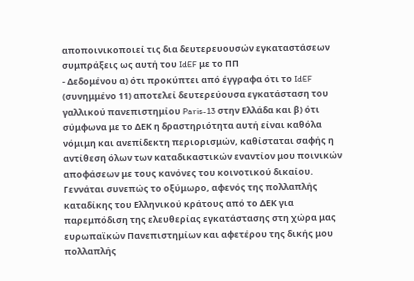αποποινικοποιεί τις δια δευτερευουσών εγκαταστάσεων συμπράξεις ως αυτή του IdEF με το ΠΠ
- Δεδομένου α) ότι προκύπτει από έγγραφα ότι το IdEF (συνημμένο 11) αποτελεί δευτερεύουσα εγκατάσταση του γαλλικού πανεπιστημίου Paris-13 στην Ελλάδα και β) ότι σύμφωνα με το ΔΕΚ η δραστηριότητα αυτή είναι καθόλα νόμιμη και ανεπίδεκτη περιορισμών, καθίσταται σαφής η αντίθεση όλων των καταδικαστικών εναντίον μου ποινικών αποφάσεων με τους κανόνες του κοινοτικού δικαίου. Γεννάται συνεπώς το οξύμωρο, αφενός της πολλαπλής καταδίκης του Ελληνικού κράτους από το ΔΕΚ για παρεμπόδιση της ελευθερίας εγκατάστασης στη χώρα μας ευρωπαϊκών Πανεπιστημίων και αφετέρου της δικής μου πολλαπλής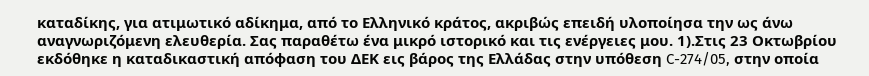καταδίκης, για ατιμωτικό αδίκημα, από το Ελληνικό κράτος, ακριβώς επειδή υλοποίησα την ως άνω αναγνωριζόμενη ελευθερία. Σας παραθέτω ένα μικρό ιστορικό και τις ενέργειες μου. 1).Στις 23 Οκτωβρίου εκδόθηκε η καταδικαστική απόφαση του ΔΕΚ εις βάρος της Ελλάδας στην υπόθεση C-274/05, στην οποία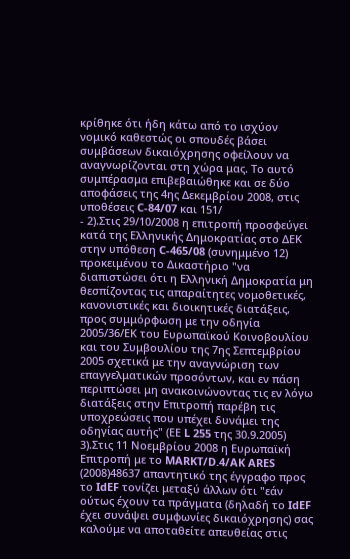κρίθηκε ότι ήδη κάτω από το ισχύον νομικό καθεστώς οι σπουδές βάσει συμβάσεων δικαιόχρησης οφείλουν να αναγνωρίζονται στη χώρα μας. Το αυτό συμπέρασμα επιβεβαιώθηκε και σε δύο αποφάσεις της 4ης Δεκεμβρίου 2008, στις υποθέσεις C-84/07 και 151/
- 2).Στις 29/10/2008 η επιτροπή προσφεύγει κατά της Ελληνικής Δημοκρατίας στο ΔΕΚ στην υπόθεση C-465/08 (συνημμένο 12) προκειμένου το Δικαστήριο "να διαπιστώσει ότι η Ελληνική Δημοκρατία μη θεσπίζοντας τις απαραίτητες νομοθετικές, κανονιστικές και διοικητικές διατάξεις, προς συμμόρφωση με την οδηγία 2005/36/ΕΚ του Ευρωπαϊκού Κοινοβουλίου και του Συμβουλίου της 7ης Σεπτεμβρίου 2005 σχετικά με την αναγνώριση των επαγγελματικών προσόντων, και εν πάση περιπτώσει μη ανακοινώνοντας τις εν λόγω διατάξεις στην Επιτροπή παρέβη τις υποχρεώσεις που υπέχει δυνάμει της οδηγίας αυτής" (ΕΕ L 255 της 30.9.2005) 3).Στις 11 Νοεμβρίου 2008 η Ευρωπαϊκή Επιτροπή με το MARKT/D.4/AK ARES
(2008)48637 απαντητικό της έγγραφο προς το IdEF τονίζει μεταξύ άλλων ότι "εάν ούτως έχουν τα πράγματα (δηλαδή το IdEF έχει συνάψει συμφωνίες δικαιόχρησης) σας καλούμε να αποταθείτε απευθείας στις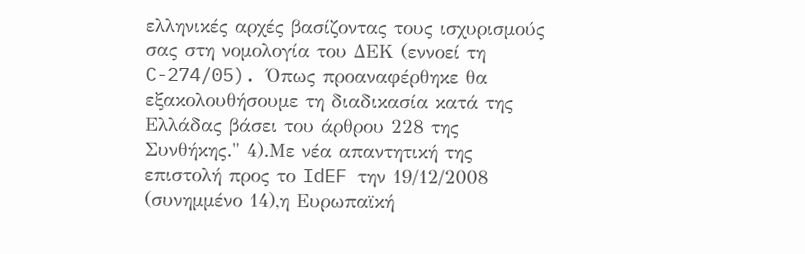ελληνικές αρχές βασίζοντας τους ισχυρισμούς σας στη νομολογία του ΔΕΚ (εννοεί τη C-274/05). Όπως προαναφέρθηκε θα εξακολουθήσουμε τη διαδικασία κατά της Ελλάδας βάσει του άρθρου 228 της Συνθήκης." 4).Με νέα απαντητική της επιστολή προς το IdEF την 19/12/2008 (συνημμένο 14),η Ευρωπαϊκή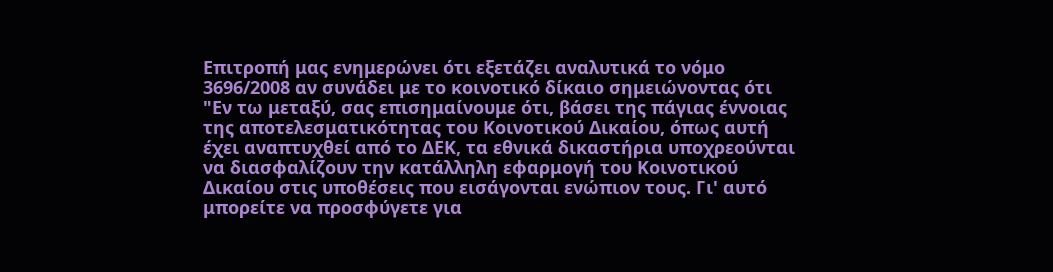Επιτροπή μας ενημερώνει ότι εξετάζει αναλυτικά το νόμο 3696/2008 αν συνάδει με το κοινοτικό δίκαιο σημειώνοντας ότι "Εν τω μεταξύ, σας επισημαίνουμε ότι, βάσει της πάγιας έννοιας της αποτελεσματικότητας του Κοινοτικού Δικαίου, όπως αυτή έχει αναπτυχθεί από το ΔΕΚ, τα εθνικά δικαστήρια υποχρεούνται να διασφαλίζουν την κατάλληλη εφαρμογή του Κοινοτικού Δικαίου στις υποθέσεις που εισάγονται ενώπιον τους. Γι' αυτό μπορείτε να προσφύγετε για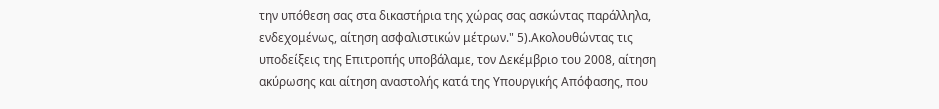την υπόθεση σας στα δικαστήρια της χώρας σας ασκώντας παράλληλα, ενδεχομένως, αίτηση ασφαλιστικών μέτρων." 5).Ακολουθώντας τις υποδείξεις της Επιτροπής υποβάλαμε, τον Δεκέμβριο του 2008, αίτηση ακύρωσης και αίτηση αναστολής κατά της Υπουργικής Απόφασης, που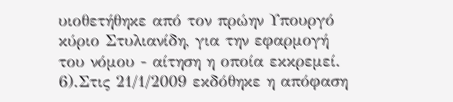υιοθετήθηκε από τον πρώην Υπουργό κύριο Στυλιανίδη, για την εφαρμογή του νόμου - αίτηση η οποία εκκρεμεί. 6).Στις 21/1/2009 εκδόθηκε η απόφαση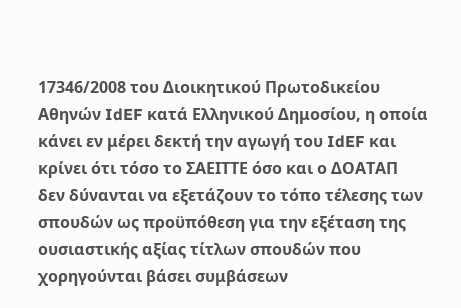17346/2008 του Διοικητικού Πρωτοδικείου Αθηνών IdEF κατά Ελληνικού Δημοσίου, η οποία κάνει εν μέρει δεκτή την αγωγή του IdEF και κρίνει ότι τόσο το ΣΑΕΙΤΤΕ όσο και ο ΔΟΑΤΑΠ δεν δύνανται να εξετάζουν το τόπο τέλεσης των σπουδών ως προϋπόθεση για την εξέταση της ουσιαστικής αξίας τίτλων σπουδών που χορηγούνται βάσει συμβάσεων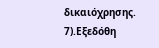δικαιόχρησης. 7).Εξεδόθη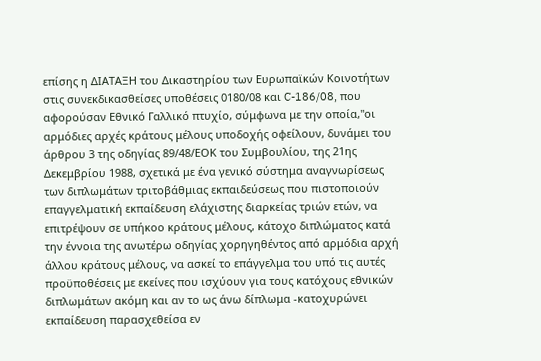επίσης η ΔΙΑΤΑΞΗ του Δικαστηρίου των Ευρωπαϊκών Κοινοτήτων στις συνεκδικασθείσες υποθέσεις 0180/08 και C-186/08, που αφορούσαν Εθνικό Γαλλικό πτυχίο, σύμφωνα με την οποία,"οι αρμόδιες αρχές κράτους μέλους υποδοχής οφείλουν, δυνάμει του άρθρου 3 της οδηγίας 89/48/ΕΟΚ του Συμβουλίου, της 21ης Δεκεμβρίου 1988, σχετικά με ένα γενικό σύστημα αναγνωρίσεως των διπλωμάτων τριτοβάθμιας εκπαιδεύσεως που πιστοποιούν επαγγελματική εκπαίδευση ελάχιστης διαρκείας τριών ετών, να επιτρέψουν σε υπήκοο κράτους μέλους, κάτοχο διπλώματος κατά την έννοια της ανωτέρω οδηγίας χορηγηθέντος από αρμόδια αρχή άλλου κράτους μέλους, να ασκεί το επάγγελμα του υπό τις αυτές προϋποθέσεις με εκείνες που ισχύουν για τους κατόχους εθνικών διπλωμάτων ακόμη και αν το ως άνω δίπλωμα -κατοχυρώνει εκπαίδευση παρασχεθείσα εν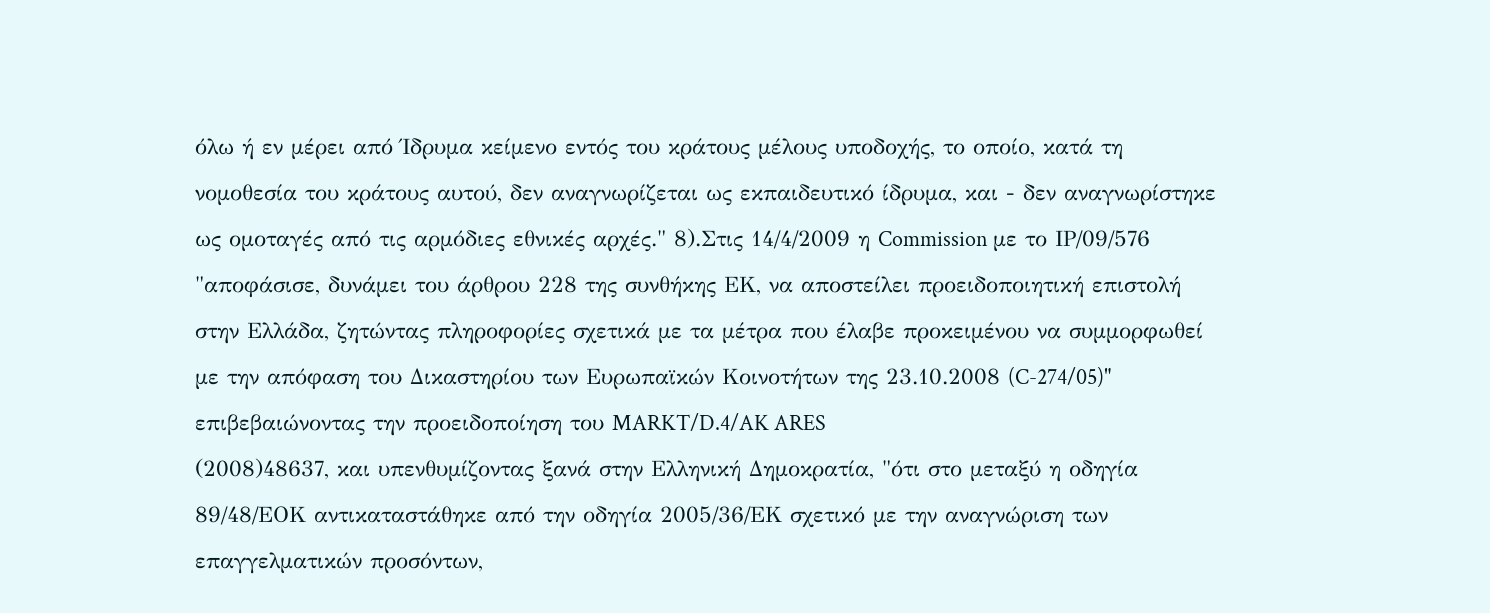όλω ή εν μέρει από Ίδρυμα κείμενο εντός του κράτους μέλους υποδοχής, το οποίο, κατά τη νομοθεσία του κράτους αυτού, δεν αναγνωρίζεται ως εκπαιδευτικό ίδρυμα, και - δεν αναγνωρίστηκε ως ομοταγές από τις αρμόδιες εθνικές αρχές." 8).Στις 14/4/2009 η Commission με το ΙΡ/09/576 "αποφάσισε, δυνάμει του άρθρου 228 της συνθήκης ΕΚ, να αποστείλει προειδοποιητική επιστολή στην Ελλάδα, ζητώντας πληροφορίες σχετικά με τα μέτρα που έλαβε προκειμένου να συμμορφωθεί με την απόφαση του Δικαστηρίου των Ευρωπαϊκών Κοινοτήτων της 23.10.2008 (C-274/05)" επιβεβαιώνοντας την προειδοποίηση του MARKT/D.4/AK ARES
(2008)48637, και υπενθυμίζοντας ξανά στην Ελληνική Δημοκρατία, "ότι στο μεταξύ η οδηγία 89/48/ΕΟΚ αντικαταστάθηκε από την οδηγία 2005/36/ΕΚ σχετικό με την αναγνώριση των επαγγελματικών προσόντων,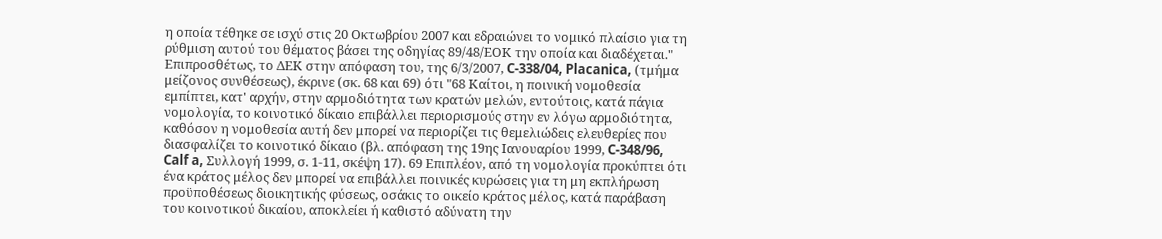η οποία τέθηκε σε ισχύ στις 20 Οκτωβρίου 2007 και εδραιώνει το νομικό πλαίσιο για τη ρύθμιση αυτού του θέματος βάσει της οδηγίας 89/48/ΕΟΚ την οποία και διαδέχεται." Επιπροσθέτως, το ΔΕΚ στην απόφαση του, της 6/3/2007, C-338/04, Placanica, (τμήμα μείζονος συνθέσεως), έκρινε (σκ. 68 και 69) ότι "68 Καίτοι, η ποινική νομοθεσία εμπίπτει, κατ' αρχήν, στην αρμοδιότητα των κρατών μελών, εντούτοις, κατά πάγια νομολογία, το κοινοτικό δίκαιο επιβάλλει περιορισμούς στην εν λόγω αρμοδιότητα, καθόσον η νομοθεσία αυτή δεν μπορεί να περιορίζει τις θεμελιώδεις ελευθερίες που διασφαλίζει το κοινοτικό δίκαιο (βλ. απόφαση της 19ης Ιανουαρίου 1999, C-348/96, Calf a, Συλλογή 1999, σ. 1-11, σκέψη 17). 69 Επιπλέον, από τη νομολογία προκύπτει ότι ένα κράτος μέλος δεν μπορεί να επιβάλλει ποινικές κυρώσεις για τη μη εκπλήρωση προϋποθέσεως διοικητικής φύσεως, οσάκις το οικείο κράτος μέλος, κατά παράβαση του κοινοτικού δικαίου, αποκλείει ή καθιστό αδύνατη την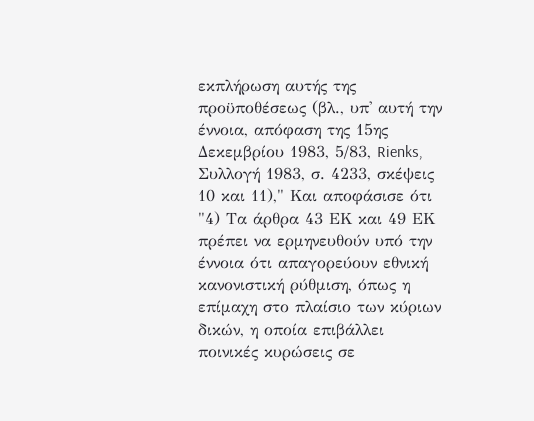εκπλήρωση αυτής της προϋποθέσεως (βλ., υπ' αυτή την έννοια, απόφαση της 15ης Δεκεμβρίου 1983, 5/83, Rienks, Συλλογή 1983, σ. 4233, σκέψεις 10 και 11)," Και αποφάσισε ότι "4) Τα άρθρα 43 ΕΚ και 49 ΕΚ πρέπει να ερμηνευθούν υπό την έννοια ότι απαγορεύουν εθνική κανονιστική ρύθμιση, όπως η επίμαχη στο πλαίσιο των κύριων δικών, η οποία επιβάλλει ποινικές κυρώσεις σε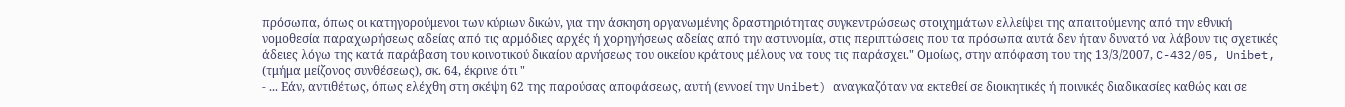πρόσωπα, όπως οι κατηγορούμενοι των κύριων δικών, για την άσκηση οργανωμένης δραστηριότητας συγκεντρώσεως στοιχημάτων ελλείψει της απαιτούμενης από την εθνική νομοθεσία παραχωρήσεως αδείας από τις αρμόδιες αρχές ή χορηγήσεως αδείας από την αστυνομία, στις περιπτώσεις που τα πρόσωπα αυτά δεν ήταν δυνατό να λάβουν τις σχετικές άδειες λόγω της κατά παράβαση του κοινοτικού δικαίου αρνήσεως του οικείου κράτους μέλους να τους τις παράσχει." Ομοίως, στην απόφαση του της 13/3/2007, C-432/05, Unibet, (τμήμα μείζονος συνθέσεως), σκ. 64, έκρινε ότι "
- ... Εάν, αντιθέτως, όπως ελέχθη στη σκέψη 62 της παρούσας αποφάσεως, αυτή (εννοεί την Unibet) αναγκαζόταν να εκτεθεί σε διοικητικές ή ποινικές διαδικασίες καθώς και σε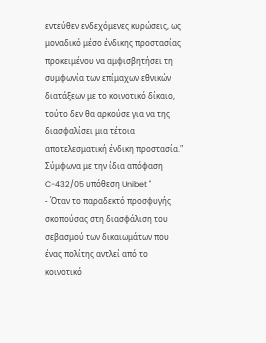εντεύθεν ενδεχόμενες κυρώσεις, ως μοναδικό μέσο ένδικης προστασίας προκειμένου να αμφισβητήσει τη συμφωνία των επίμαχων εθνικών διατάξεων με το κοινοτικό δίκαιο, τούτο δεν θα αρκούσε για να της διασφαλίσει μια τέτοια αποτελεσματική ένδικη προστασία." Σύμφωνα με την ίδια απόφαση C-432/05 υπόθεση Unibet "
- Όταν το παραδεκτό προσφυγής σκοπούσας στη διασφάλιση του σεβασμού των δικαιωμάτων που ένας πολίτης αντλεί από το κοινοτικό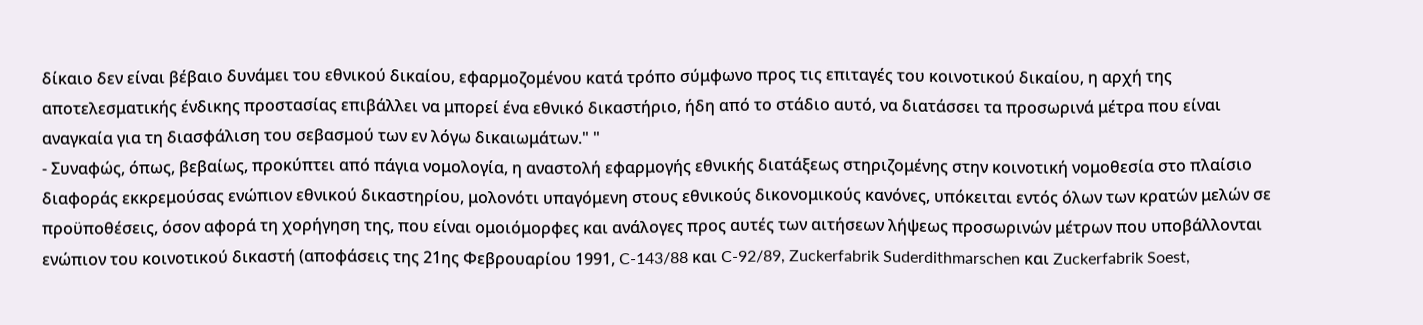δίκαιο δεν είναι βέβαιο δυνάμει του εθνικού δικαίου, εφαρμοζομένου κατά τρόπο σύμφωνο προς τις επιταγές του κοινοτικού δικαίου, η αρχή της αποτελεσματικής ένδικης προστασίας επιβάλλει να μπορεί ένα εθνικό δικαστήριο, ήδη από το στάδιο αυτό, να διατάσσει τα προσωρινά μέτρα που είναι αναγκαία για τη διασφάλιση του σεβασμού των εν λόγω δικαιωμάτων." "
- Συναφώς, όπως, βεβαίως, προκύπτει από πάγια νομολογία, η αναστολή εφαρμογής εθνικής διατάξεως στηριζομένης στην κοινοτική νομοθεσία στο πλαίσιο διαφοράς εκκρεμούσας ενώπιον εθνικού δικαστηρίου, μολονότι υπαγόμενη στους εθνικούς δικονομικούς κανόνες, υπόκειται εντός όλων των κρατών μελών σε προϋποθέσεις, όσον αφορά τη χορήγηση της, που είναι ομοιόμορφες και ανάλογες προς αυτές των αιτήσεων λήψεως προσωρινών μέτρων που υποβάλλονται ενώπιον του κοινοτικού δικαστή (αποφάσεις της 21ης Φεβρουαρίου 1991, C-143/88 και C-92/89, Zuckerfabrik Suderdithmarschen και Zuckerfabrik Soest,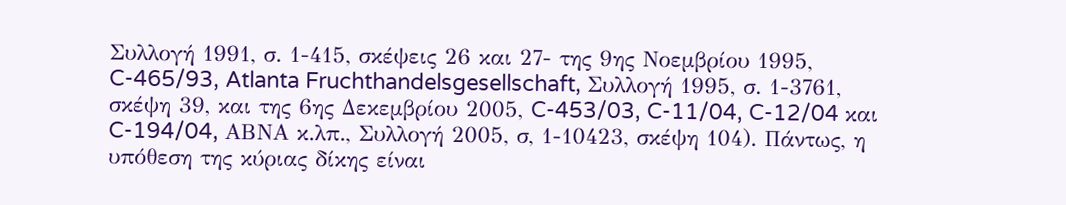Συλλογή 1991, σ. 1-415, σκέψεις 26 και 27- της 9ης Νοεμβρίου 1995, C-465/93, Atlanta Fruchthandelsgesellschaft, Συλλογή 1995, σ. 1-3761, σκέψη 39, και της 6ης Δεκεμβρίου 2005, C-453/03, C-11/04, C-12/04 και C-194/04, ΑΒΝΑ κ.λπ., Συλλογή 2005, σ, 1-10423, σκέψη 104). Πάντως, η υπόθεση της κύριας δίκης είναι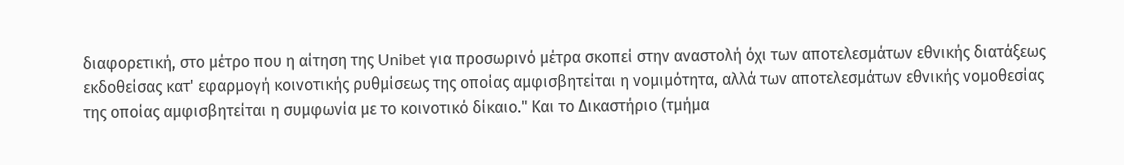διαφορετική, στο μέτρο που η αίτηση της Unibet για προσωρινό μέτρα σκοπεί στην αναστολή όχι των αποτελεσμάτων εθνικής διατάξεως εκδοθείσας κατ' εφαρμογή κοινοτικής ρυθμίσεως της οποίας αμφισβητείται η νομιμότητα, αλλά των αποτελεσμάτων εθνικής νομοθεσίας της οποίας αμφισβητείται η συμφωνία με το κοινοτικό δίκαιο." Και το Δικαστήριο (τμήμα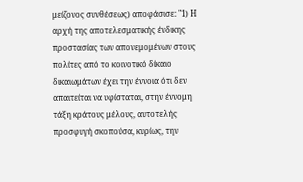μείζονος συνθέσεως) αποφάσισε: "1) Η αρχή της αποτελεσματικής ένδικης προστασίας των απονεμομένων στους πολίτες από το κοινοτικό δίκαιο δικαιωμάτων έχει την έννοια ότι δεν απαιτείται να υφίσταται, στην έννομη τάξη κράτους μέλους, αυτοτελής προσφυγή σκοπούσα, κυρίως, την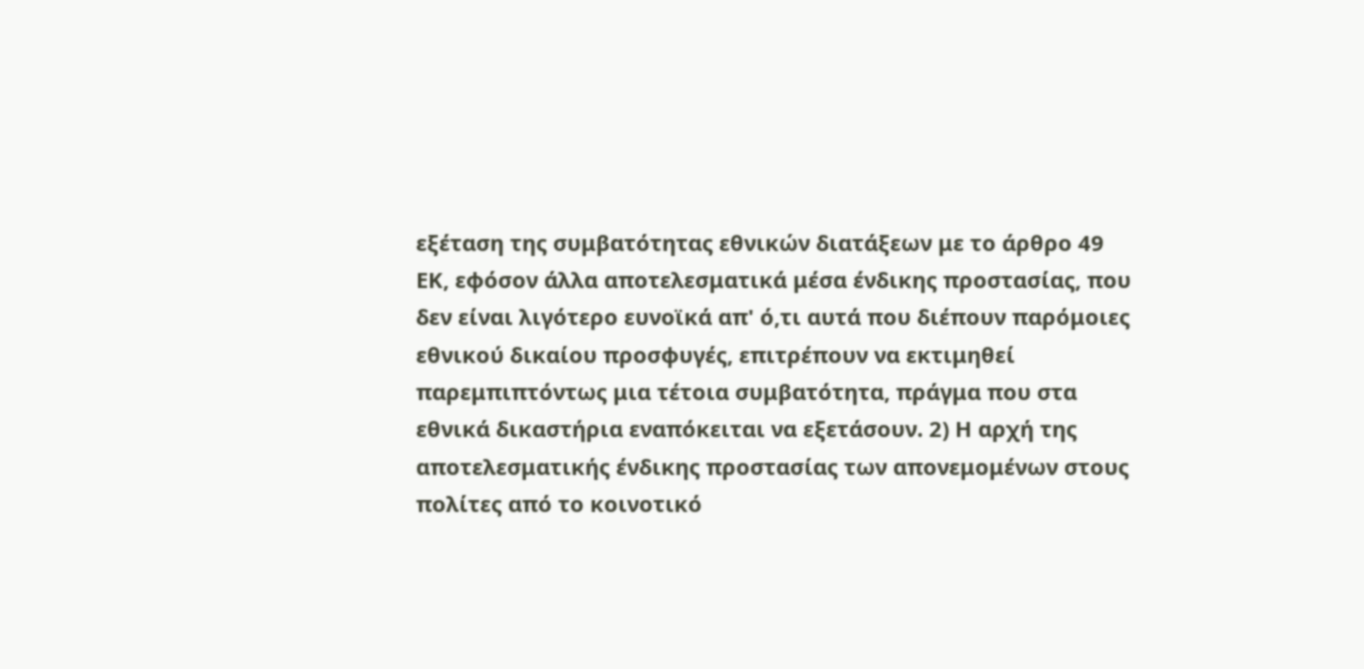εξέταση της συμβατότητας εθνικών διατάξεων με το άρθρο 49 ΕΚ, εφόσον άλλα αποτελεσματικά μέσα ένδικης προστασίας, που δεν είναι λιγότερο ευνοϊκά απ' ό,τι αυτά που διέπουν παρόμοιες εθνικού δικαίου προσφυγές, επιτρέπουν να εκτιμηθεί παρεμπιπτόντως μια τέτοια συμβατότητα, πράγμα που στα εθνικά δικαστήρια εναπόκειται να εξετάσουν. 2) Η αρχή της αποτελεσματικής ένδικης προστασίας των απονεμομένων στους πολίτες από το κοινοτικό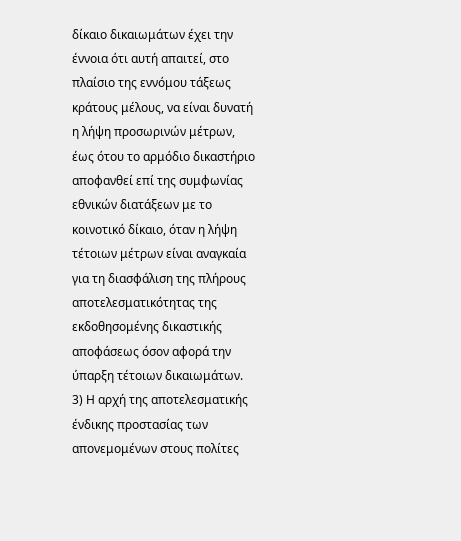δίκαιο δικαιωμάτων έχει την έννοια ότι αυτή απαιτεί, στο πλαίσιο της εννόμου τάξεως κράτους μέλους, να είναι δυνατή η λήψη προσωρινών μέτρων, έως ότου το αρμόδιο δικαστήριο αποφανθεί επί της συμφωνίας εθνικών διατάξεων με το κοινοτικό δίκαιο, όταν η λήψη τέτοιων μέτρων είναι αναγκαία για τη διασφάλιση της πλήρους αποτελεσματικότητας της εκδοθησομένης δικαστικής αποφάσεως όσον αφορά την ύπαρξη τέτοιων δικαιωμάτων. 3) Η αρχή της αποτελεσματικής ένδικης προστασίας των απονεμομένων στους πολίτες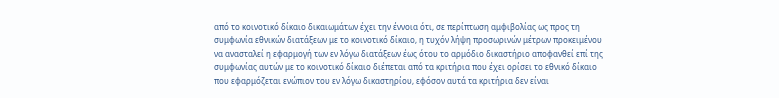από το κοινοτικό δίκαιο δικαιωμάτων έχει την έννοια ότι, σε περίπτωση αμφιβολίας ως προς τη συμφωνία εθνικών διατάξεων με το κοινοτικό δίκαιο, η τυχόν λήψη προσωρινών μέτρων προκειμένου να ανασταλεί η εφαρμογή των εν λόγω διατάξεων έως ότου το αρμόδιο δικαστήριο αποφανθεί επί της συμφωνίας αυτών με το κοινοτικό δίκαιο διέπεται από τα κριτήρια που έχει ορίσει το εθνικό δίκαιο που εφαρμόζεται ενώπιον του εν λόγω δικαστηρίου, εφόσον αυτά τα κριτήρια δεν είναι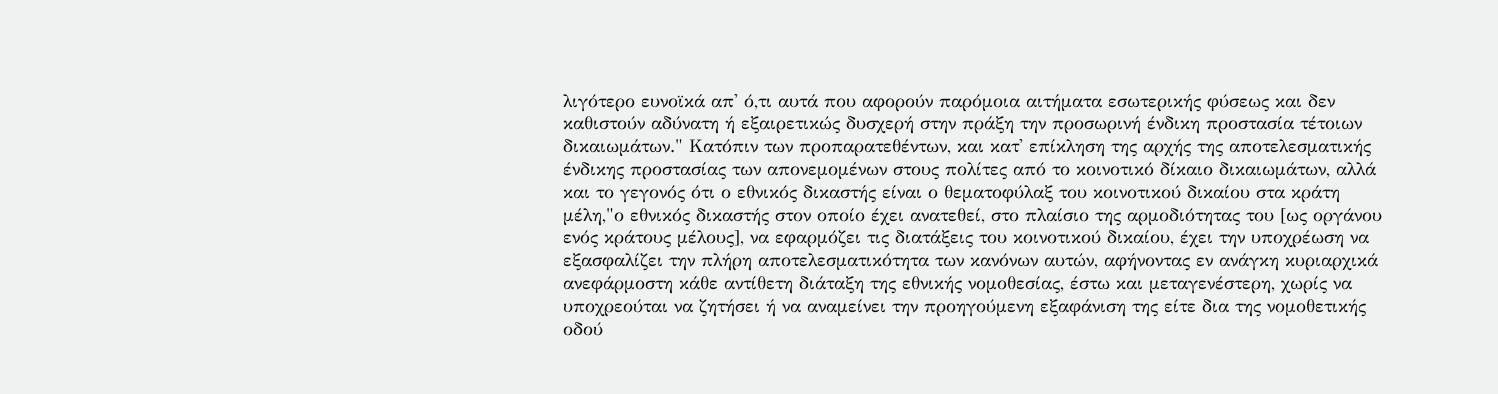λιγότερο ευνοϊκά απ' ό,τι αυτά που αφορούν παρόμοια αιτήματα εσωτερικής φύσεως και δεν καθιστούν αδύνατη ή εξαιρετικώς δυσχερή στην πράξη την προσωρινή ένδικη προστασία τέτοιων δικαιωμάτων." Κατόπιν των προπαρατεθέντων, και κατ' επίκληση της αρχής της αποτελεσματικής ένδικης προστασίας των απονεμομένων στους πολίτες από το κοινοτικό δίκαιο δικαιωμάτων, αλλά και το γεγονός ότι ο εθνικός δικαστής είναι ο θεματοφύλαξ του κοινοτικού δικαίου στα κράτη μέλη,"ο εθνικός δικαστής στον οποίο έχει ανατεθεί, στο πλαίσιο της αρμοδιότητας του [ως οργάνου ενός κράτους μέλους], να εφαρμόζει τις διατάξεις του κοινοτικού δικαίου, έχει την υποχρέωση να εξασφαλίζει την πλήρη αποτελεσματικότητα των κανόνων αυτών, αφήνοντας εν ανάγκη κυριαρχικά ανεφάρμοστη κάθε αντίθετη διάταξη της εθνικής νομοθεσίας, έστω και μεταγενέστερη, χωρίς να υποχρεούται να ζητήσει ή να αναμείνει την προηγούμενη εξαφάνιση της είτε δια της νομοθετικής οδού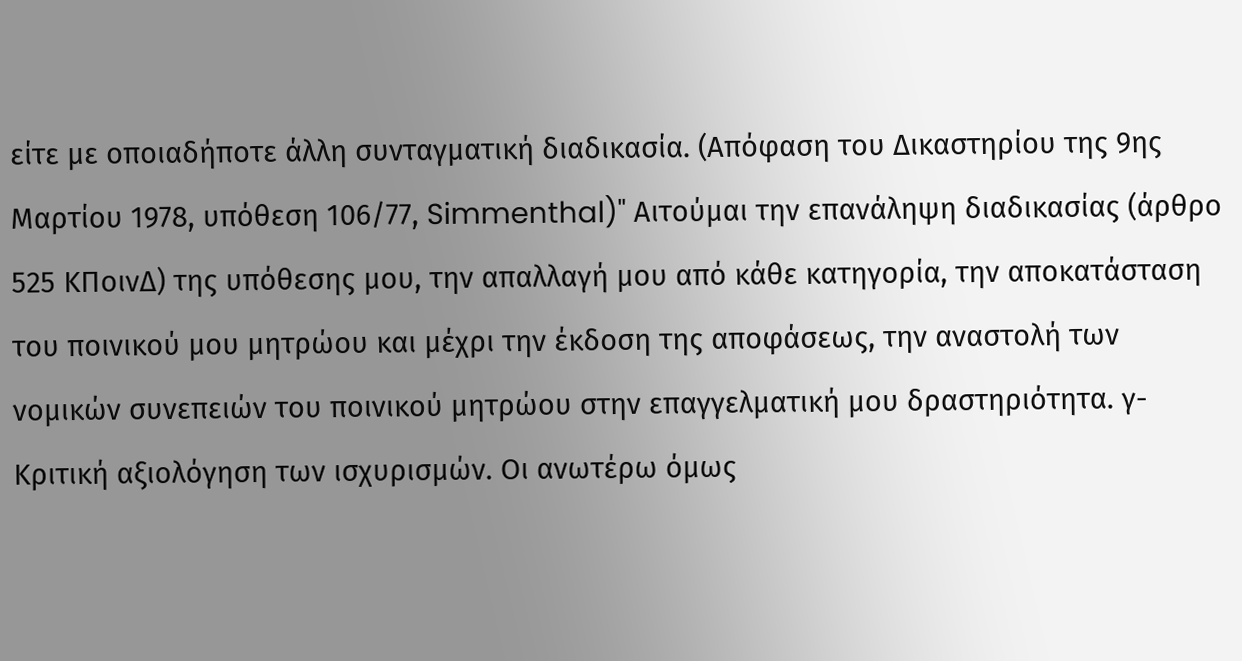είτε με οποιαδήποτε άλλη συνταγματική διαδικασία. (Απόφαση του Δικαστηρίου της 9ης Μαρτίου 1978, υπόθεση 106/77, Simmenthal)" Αιτούμαι την επανάληψη διαδικασίας (άρθρο 525 ΚΠοινΔ) της υπόθεσης μου, την απαλλαγή μου από κάθε κατηγορία, την αποκατάσταση του ποινικού μου μητρώου και μέχρι την έκδοση της αποφάσεως, την αναστολή των νομικών συνεπειών του ποινικού μητρώου στην επαγγελματική μου δραστηριότητα. γ-Κριτική αξιολόγηση των ισχυρισμών. Οι ανωτέρω όμως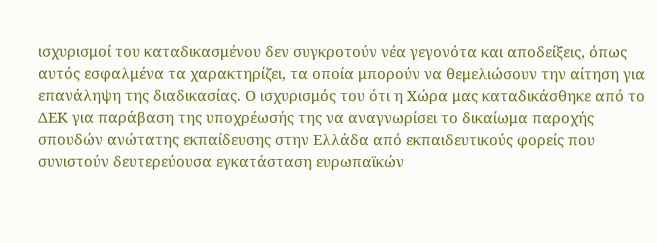ισχυρισμοί του καταδικασμένου δεν συγκροτούν νέα γεγονότα και αποδείξεις, όπως αυτός εσφαλμένα τα χαρακτηρίζει, τα οποία μπορούν να θεμελιώσουν την αίτηση για επανάληψη της διαδικασίας. Ο ισχυρισμός του ότι η Χώρα μας καταδικάσθηκε από το ΔΕΚ για παράβαση της υποχρέωσής της να αναγνωρίσει το δικαίωμα παροχής σπουδών ανώτατης εκπαίδευσης στην Ελλάδα από εκπαιδευτικούς φορείς που συνιστούν δευτερεύουσα εγκατάσταση ευρωπαϊκών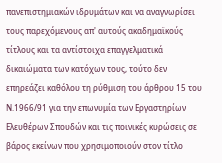πανεπιστημιακών ιδρυμάτων και να αναγνωρίσει τους παρεχόμενους απ' αυτούς ακαδημαϊκούς τίτλους και τα αντίστοιχα επαγγελματικά δικαιώματα των κατόχων τους, τούτο δεν επηρεάζει καθόλου τη ρύθμιση του άρθρου 15 του Ν.1966/91 για την επωνυμία των Εργαστηρίων Ελευθέρων Σπουδών και τις ποινικές κυρώσεις σε βάρος εκείνων που χρησιμοποιούν στον τίτλο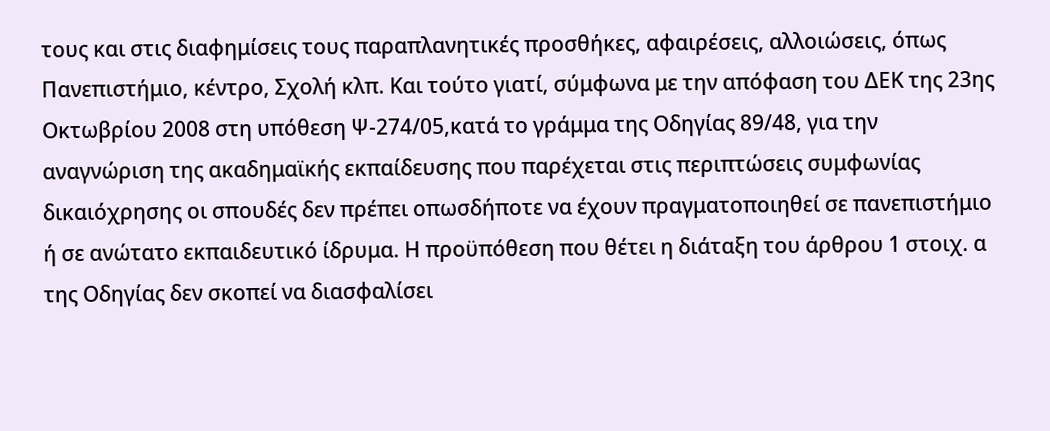τους και στις διαφημίσεις τους παραπλανητικές προσθήκες, αφαιρέσεις, αλλοιώσεις, όπως Πανεπιστήμιο, κέντρο, Σχολή κλπ. Και τούτο γιατί, σύμφωνα με την απόφαση του ΔΕΚ της 23ης Οκτωβρίου 2008 στη υπόθεση Ψ-274/05,κατά το γράμμα της Οδηγίας 89/48, για την αναγνώριση της ακαδημαϊκής εκπαίδευσης που παρέχεται στις περιπτώσεις συμφωνίας δικαιόχρησης οι σπουδές δεν πρέπει οπωσδήποτε να έχουν πραγματοποιηθεί σε πανεπιστήμιο ή σε ανώτατο εκπαιδευτικό ίδρυμα. Η προϋπόθεση που θέτει η διάταξη του άρθρου 1 στοιχ. α της Οδηγίας δεν σκοπεί να διασφαλίσει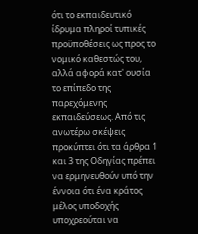ότι το εκπαιδευτικό ίδρυμα πληροί τυπικές προϋποθέσεις ως προς το νομικό καθεστώς του, αλλά αφορά κατ' ουσία το επίπεδο της παρεχόμενης εκπαιδεύσεως. Από τις ανωτέρω σκέψεις προκύπτει ότι τα άρθρα 1 και 3 της Οδηγίας πρέπει να ερμηνευθούν υπό την έννοια ότι ένα κράτος μέλος υποδοχής υποχρεούται να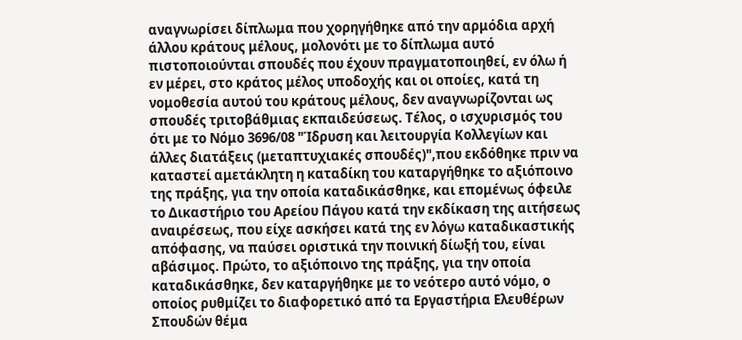αναγνωρίσει δίπλωμα που χορηγήθηκε από την αρμόδια αρχή άλλου κράτους μέλους, μολονότι με το δίπλωμα αυτό πιστοποιούνται σπουδές που έχουν πραγματοποιηθεί, εν όλω ή εν μέρει, στο κράτος μέλος υποδοχής και οι οποίες, κατά τη νομοθεσία αυτού του κράτους μέλους, δεν αναγνωρίζονται ως σπουδές τριτοβάθμιας εκπαιδεύσεως. Τέλος, ο ισχυρισμός του ότι με το Νόμο 3696/08 "Ίδρυση και λειτουργία Κολλεγίων και άλλες διατάξεις (μεταπτυχιακές σπουδές)",που εκδόθηκε πριν να καταστεί αμετάκλητη η καταδίκη του καταργήθηκε το αξιόποινο της πράξης, για την οποία καταδικάσθηκε, και επομένως όφειλε το Δικαστήριο του Αρείου Πάγου κατά την εκδίκαση της αιτήσεως αναιρέσεως, που είχε ασκήσει κατά της εν λόγω καταδικαστικής απόφασης, να παύσει οριστικά την ποινική δίωξή του, είναι αβάσιμος. Πρώτο, το αξιόποινο της πράξης, για την οποία καταδικάσθηκε, δεν καταργήθηκε με το νεότερο αυτό νόμο, ο οποίος ρυθμίζει το διαφορετικό από τα Εργαστήρια Ελευθέρων Σπουδών θέμα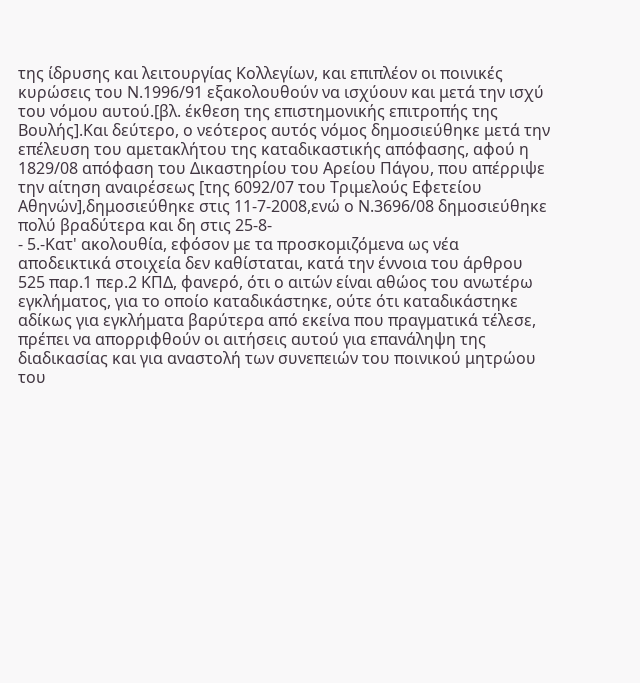της ίδρυσης και λειτουργίας Κολλεγίων, και επιπλέον οι ποινικές κυρώσεις του Ν.1996/91 εξακολουθούν να ισχύουν και μετά την ισχύ του νόμου αυτού.[βλ. έκθεση της επιστημονικής επιτροπής της Βουλής].Και δεύτερο, ο νεότερος αυτός νόμος δημοσιεύθηκε μετά την επέλευση του αμετακλήτου της καταδικαστικής απόφασης, αφού η 1829/08 απόφαση του Δικαστηρίου του Αρείου Πάγου, που απέρριψε την αίτηση αναιρέσεως [της 6092/07 του Τριμελούς Εφετείου Αθηνών],δημοσιεύθηκε στις 11-7-2008,ενώ ο Ν.3696/08 δημοσιεύθηκε πολύ βραδύτερα και δη στις 25-8-
- 5.-Κατ' ακολουθία, εφόσον με τα προσκομιζόμενα ως νέα αποδεικτικά στοιχεία δεν καθίσταται, κατά την έννοια του άρθρου 525 παρ.1 περ.2 ΚΠΔ, φανερό, ότι ο αιτών είναι αθώος του ανωτέρω εγκλήματος, για το οποίο καταδικάστηκε, ούτε ότι καταδικάστηκε αδίκως για εγκλήματα βαρύτερα από εκείνα που πραγματικά τέλεσε, πρέπει να απορριφθούν οι αιτήσεις αυτού για επανάληψη της διαδικασίας και για αναστολή των συνεπειών του ποινικού μητρώου του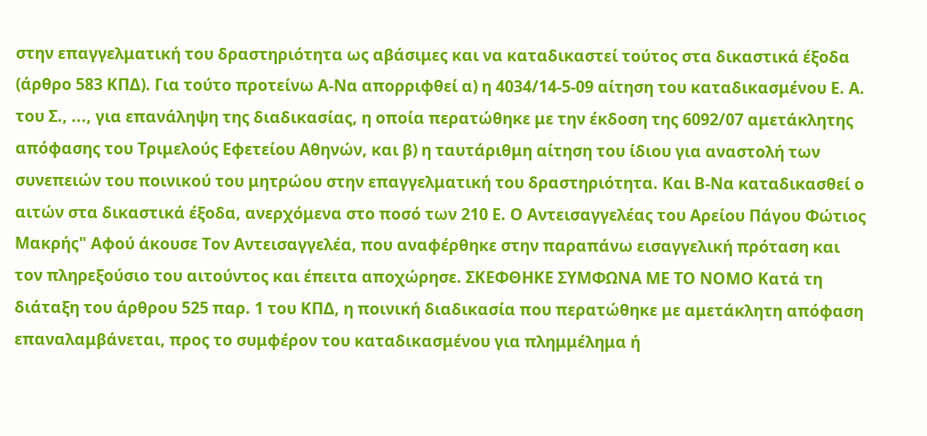στην επαγγελματική του δραστηριότητα ως αβάσιμες και να καταδικαστεί τούτος στα δικαστικά έξοδα (άρθρο 583 ΚΠΔ). Για τούτο προτείνω Α-Να απορριφθεί α) η 4034/14-5-09 αίτηση του καταδικασμένου Ε. Α. του Σ., ..., για επανάληψη της διαδικασίας, η οποία περατώθηκε με την έκδοση της 6092/07 αμετάκλητης απόφασης του Τριμελούς Εφετείου Αθηνών, και β) η ταυτάριθμη αίτηση του ίδιου για αναστολή των συνεπειών του ποινικού του μητρώου στην επαγγελματική του δραστηριότητα. Και Β-Να καταδικασθεί ο αιτών στα δικαστικά έξοδα, ανερχόμενα στο ποσό των 210 Ε. Ο Αντεισαγγελέας του Αρείου Πάγου Φώτιος Μακρής" Αφού άκουσε Τον Αντεισαγγελέα, που αναφέρθηκε στην παραπάνω εισαγγελική πρόταση και τον πληρεξούσιο του αιτούντος και έπειτα αποχώρησε. ΣΚΕΦΘΗΚΕ ΣΥΜΦΩΝΑ ΜΕ ΤΟ ΝΟΜΟ Κατά τη διάταξη του άρθρου 525 παρ. 1 του ΚΠΔ, η ποινική διαδικασία που περατώθηκε με αμετάκλητη απόφαση επαναλαμβάνεται, προς το συμφέρον του καταδικασμένου για πλημμέλημα ή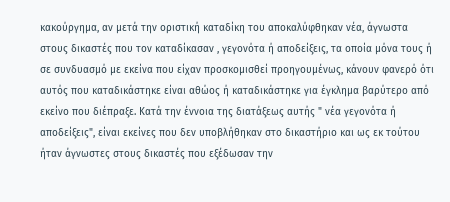κακούργημα, αν μετά την οριστική καταδίκη του αποκαλύφθηκαν νέα, άγνωστα στους δικαστές που τον καταδίκασαν , γεγονότα ή αποδείξεις, τα οποία μόνα τους ή σε συνδυασμό με εκείνα που είχαν προσκομισθεί προηγουμένως, κάνουν φανερό ότι αυτός που καταδικάστηκε είναι αθώος ή καταδικάστηκε για έγκλημα βαρύτερο από εκείνο που διέπραξε. Κατά την έννοια της διατάξεως αυτής " νέα γεγονότα ή αποδείξεις", είναι εκείνες που δεν υποβλήθηκαν στο δικαστήριο και ως εκ τούτου ήταν άγνωστες στους δικαστές που εξέδωσαν την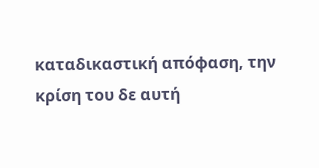καταδικαστική απόφαση, την κρίση του δε αυτή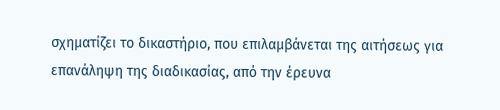σχηματίζει το δικαστήριο, που επιλαμβάνεται της αιτήσεως για επανάληψη της διαδικασίας, από την έρευνα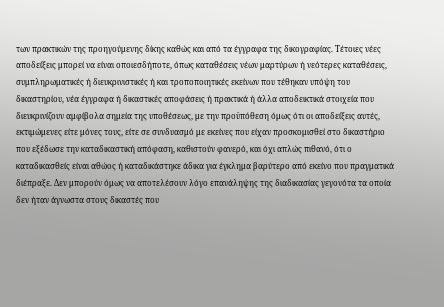των πρακτικών της προηγούμενης δίκης καθώς και από τα έγγραφα της δικογραφίας. Τέτοιες νέες αποδείξεις μπορεί να είναι οποιεσδήποτε, όπως καταθέσεις νέων μαρτύρων ή νεότερες καταθέσεις, συμπληρωματικές ή διευκρινιστικές ή και τροποποιητικές εκείνων που τέθηκαν υπόψη του δικαστηρίου, νέα έγγραφα ή δικαστικές αποφάσεις ή πρακτικά ή άλλα αποδεικτικά στοιχεία που διευκρινίζουν αμφίβολα σημεία της υποθέσεως, με την προϋπόθεση όμως ότι οι αποδείξεις αυτές, εκτιμώμενες είτε μόνες τους, είτε σε συνδυασμό με εκείνες που είχαν προσκομισθεί στο δικαστήριο που εξέδωσε την καταδικαστική απόφαση, καθιστούν φανερό, και όχι απλώς πιθανό, ότι ο καταδικασθείς είναι αθώος ή καταδικάστηκε άδικα για έγκλημα βαρύτερο από εκείνο που πραγματικά διέπραξε. Δεν μπορούν όμως να αποτελέσουν λόγο επανάληψης της διαδικασίας γεγονότα τα οποία δεν ήταν άγνωστα στους δικαστές που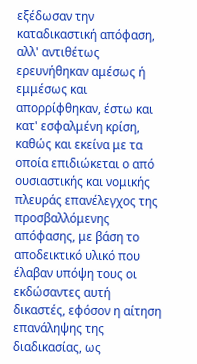εξέδωσαν την καταδικαστική απόφαση, αλλ' αντιθέτως ερευνήθηκαν αμέσως ή εμμέσως και απορρίφθηκαν, έστω και κατ' εσφαλμένη κρίση, καθώς και εκείνα με τα οποία επιδιώκεται ο από ουσιαστικής και νομικής πλευράς επανέλεγχος της προσβαλλόμενης απόφασης, με βάση το αποδεικτικό υλικό που έλαβαν υπόψη τους οι εκδώσαντες αυτή δικαστές, εφόσον η αίτηση επανάληψης της διαδικασίας, ως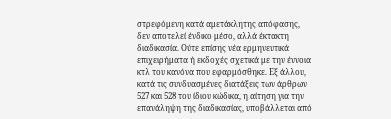στρεφόμενη κατά αμετάκλητης απόφασης, δεν αποτελεί ένδικο μέσο, αλλά έκτακτη διαδικασία. Ούτε επίσης νέα ερμηνευτικά επιχειρήματα ή εκδοχές σχετικά με την έννοια κτλ του κανόνα που εφαρμόσθηκε. Εξ άλλου, κατά τις συνδυασμένες διατάξεις των άρθρων 527 και 528 του ίδιου κώδικα, η αίτηση για την επανάληψη της διαδικασίας, υποβάλλεται από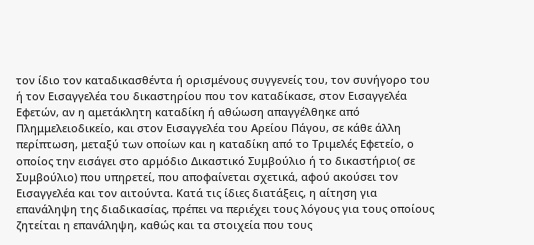τον ίδιο τον καταδικασθέντα ή ορισμένους συγγενείς του, τον συνήγορο του ή τον Εισαγγελέα του δικαστηρίου που τον καταδίκασε, στον Εισαγγελέα Εφετών, αν η αμετάκλητη καταδίκη ή αθώωση απαγγέλθηκε από Πλημμελειοδικείο, και στον Εισαγγελέα του Αρείου Πάγου, σε κάθε άλλη περίπτωση, μεταξύ των οποίων και η καταδίκη από το Τριμελές Εφετείο, ο οποίος την εισάγει στο αρμόδιο Δικαστικό Συμβούλιο ή το δικαστήριο( σε Συμβούλιο) που υπηρετεί, που αποφαίνεται σχετικά, αφού ακούσει τον Εισαγγελέα και τον αιτούντα. Κατά τις ίδιες διατάξεις, η αίτηση για επανάληψη της διαδικασίας, πρέπει να περιέχει τους λόγους για τους οποίους ζητείται η επανάληψη, καθώς και τα στοιχεία που τους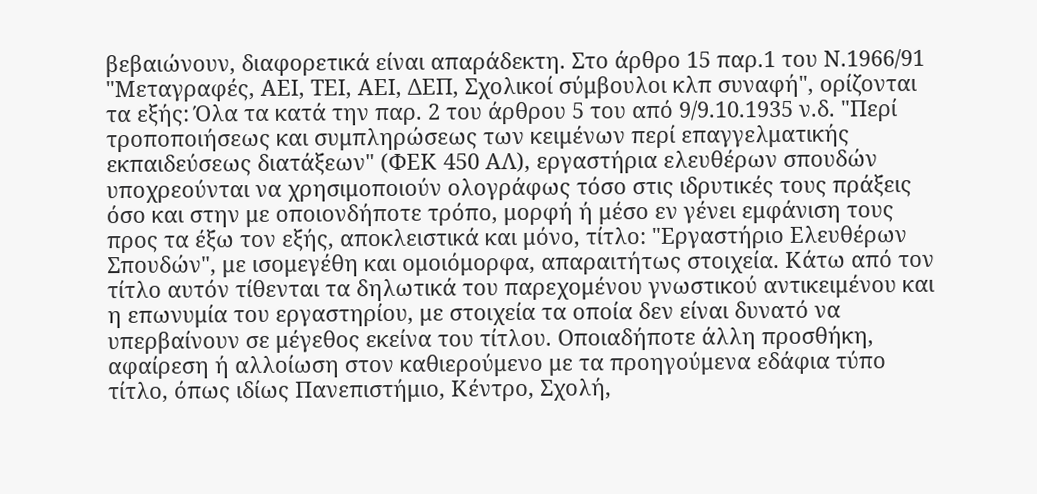βεβαιώνουν, διαφορετικά είναι απαράδεκτη. Στο άρθρο 15 παρ.1 του Ν.1966/91 "Μεταγραφές, ΑΕΙ, ΤΕΙ, ΑΕΙ, ΔΕΠ, Σχολικοί σύμβουλοι κλπ συναφή", ορίζονται τα εξής: Όλα τα κατά την παρ. 2 του άρθρου 5 του από 9/9.10.1935 ν.δ. "Περί τροποποιήσεως και συμπληρώσεως των κειμένων περί επαγγελματικής εκπαιδεύσεως διατάξεων" (ΦΕΚ 450 ΑΛ), εργαστήρια ελευθέρων σπουδών υποχρεούνται να χρησιμοποιούν ολογράφως τόσο στις ιδρυτικές τους πράξεις όσο και στην με οποιονδήποτε τρόπο, μορφή ή μέσο εν γένει εμφάνιση τους προς τα έξω τον εξής, αποκλειστικά και μόνο, τίτλο: "Εργαστήριο Ελευθέρων Σπουδών", με ισομεγέθη και ομοιόμορφα, απαραιτήτως στοιχεία. Κάτω από τον τίτλο αυτόν τίθενται τα δηλωτικά του παρεχομένου γνωστικού αντικειμένου και η επωνυμία του εργαστηρίου, με στοιχεία τα οποία δεν είναι δυνατό να υπερβαίνουν σε μέγεθος εκείνα του τίτλου. Οποιαδήποτε άλλη προσθήκη, αφαίρεση ή αλλοίωση στον καθιερούμενο με τα προηγούμενα εδάφια τύπο τίτλο, όπως ιδίως Πανεπιστήμιο, Κέντρο, Σχολή,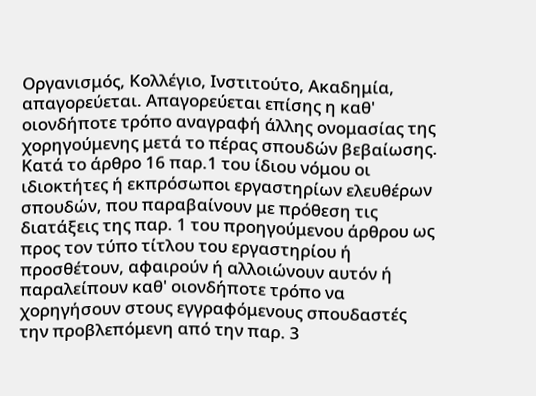Οργανισμός, Κολλέγιο, Ινστιτούτο, Ακαδημία, απαγορεύεται. Απαγορεύεται επίσης η καθ' οιονδήποτε τρόπο αναγραφή άλλης ονομασίας της χορηγούμενης μετά το πέρας σπουδών βεβαίωσης. Κατά το άρθρο 16 παρ.1 του ίδιου νόμου οι ιδιοκτήτες ή εκπρόσωποι εργαστηρίων ελευθέρων σπουδών, που παραβαίνουν με πρόθεση τις διατάξεις της παρ. 1 του προηγούμενου άρθρου ως προς τον τύπο τίτλου του εργαστηρίου ή προσθέτουν, αφαιρούν ή αλλοιώνουν αυτόν ή παραλείπουν καθ' οιονδήποτε τρόπο να χορηγήσουν στους εγγραφόμενους σπουδαστές την προβλεπόμενη από την παρ. 3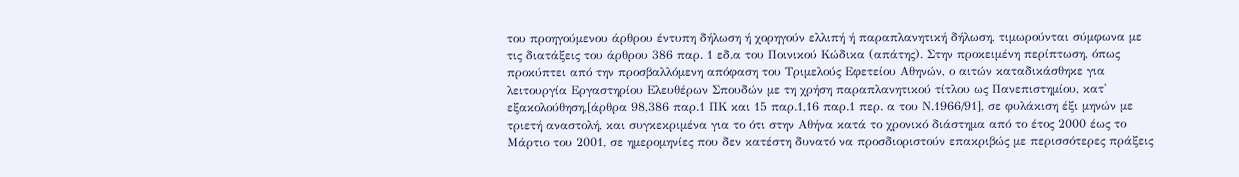του προηγούμενου άρθρου έντυπη δήλωση ή χορηγούν ελλιπή ή παραπλανητική δήλωση, τιμωρούνται σύμφωνα με τις διατάξεις του άρθρου 386 παρ. 1 εδ.α του Ποινικού Κώδικα (απάτης). Στην προκειμένη περίπτωση, όπως προκύπτει από την προσβαλλόμενη απόφαση του Τριμελούς Εφετείου Αθηνών, ο αιτών καταδικάσθηκε για λειτουργία Εργαστηρίου Ελευθέρων Σπουδών με τη χρήση παραπλανητικού τίτλου ως Πανεπιστημίου, κατ' εξακολούθηση,[άρθρα 98,386 παρ.1 ΠΚ και 15 παρ.1,16 παρ.1 περ. α του Ν.1966/91], σε φυλάκιση έξι μηνών με τριετή αναστολή, και συγκεκριμένα για το ότι στην Αθήνα κατά το χρονικό διάστημα από το έτος 2000 έως το Μάρτιο του 2001, σε ημερομηνίες που δεν κατέστη δυνατό να προσδιοριστούν επακριβώς με περισσότερες πράξεις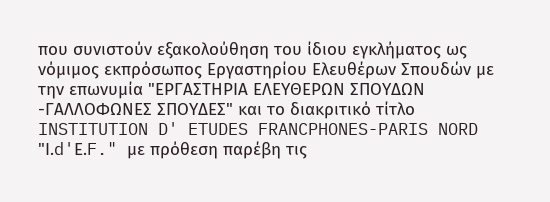που συνιστούν εξακολούθηση του ίδιου εγκλήματος ως νόμιμος εκπρόσωπος Εργαστηρίου Ελευθέρων Σπουδών με την επωνυμία "ΕΡΓΑΣΤΗΡΙΑ ΕΛΕΥΘΕΡΩΝ ΣΠΟΥΔΩΝ -ΓΑΛΛΟΦΩΝΕΣ ΣΠΟΥΔΕΣ" και το διακριτικό τίτλο INSTITUTION D' ETUDES FRANCPHONES-PARIS NORD "Ι.d'Ε.F." με πρόθεση παρέβη τις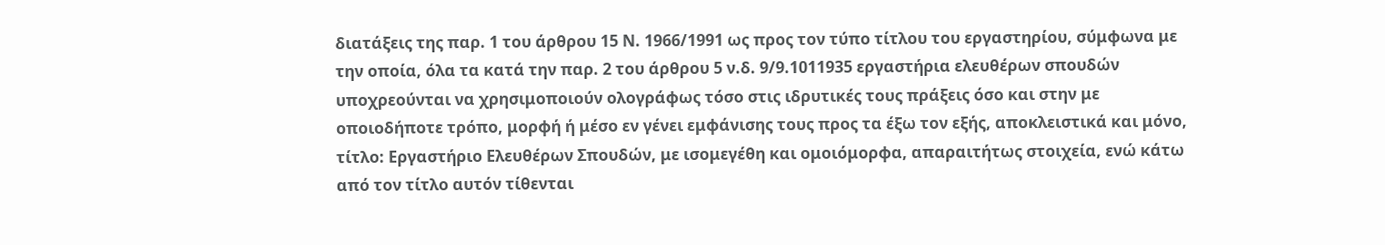διατάξεις της παρ. 1 του άρθρου 15 Ν. 1966/1991 ως προς τον τύπο τίτλου του εργαστηρίου, σύμφωνα με την οποία, όλα τα κατά την παρ. 2 του άρθρου 5 ν.δ. 9/9.1011935 εργαστήρια ελευθέρων σπουδών υποχρεούνται να χρησιμοποιούν ολογράφως τόσο στις ιδρυτικές τους πράξεις όσο και στην με οποιοδήποτε τρόπο, μορφή ή μέσο εν γένει εμφάνισης τους προς τα έξω τον εξής, αποκλειστικά και μόνο, τίτλο: Εργαστήριο Ελευθέρων Σπουδών, με ισομεγέθη και ομοιόμορφα, απαραιτήτως στοιχεία, ενώ κάτω από τον τίτλο αυτόν τίθενται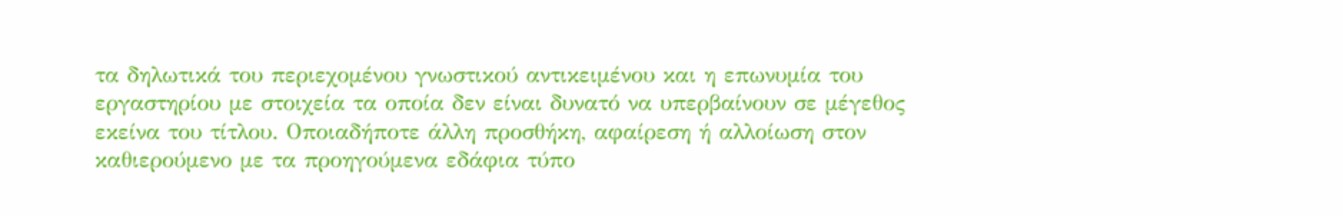τα δηλωτικά του περιεχομένου γνωστικού αντικειμένου και η επωνυμία του εργαστηρίου με στοιχεία τα οποία δεν είναι δυνατό να υπερβαίνουν σε μέγεθος εκείνα του τίτλου. Οποιαδήποτε άλλη προσθήκη, αφαίρεση ή αλλοίωση στον καθιερούμενο με τα προηγούμενα εδάφια τύπο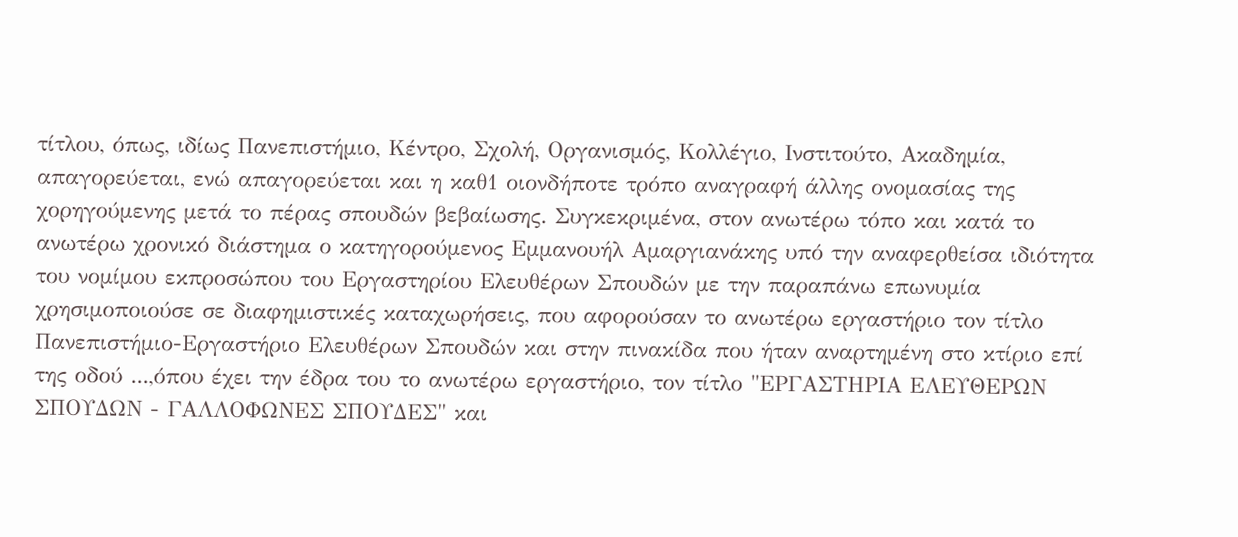τίτλου, όπως, ιδίως Πανεπιστήμιο, Κέντρο, Σχολή, Οργανισμός, Κολλέγιο, Ινστιτούτο, Ακαδημία, απαγορεύεται, ενώ απαγορεύεται και η καθ1 οιονδήποτε τρόπο αναγραφή άλλης ονομασίας της χορηγούμενης μετά το πέρας σπουδών βεβαίωσης. Συγκεκριμένα, στον ανωτέρω τόπο και κατά το ανωτέρω χρονικό διάστημα ο κατηγορούμενος Εμμανουήλ Αμαργιανάκης υπό την αναφερθείσα ιδιότητα του νομίμου εκπροσώπου του Εργαστηρίου Ελευθέρων Σπουδών με την παραπάνω επωνυμία χρησιμοποιούσε σε διαφημιστικές καταχωρήσεις, που αφορούσαν το ανωτέρω εργαστήριο τον τίτλο Πανεπιστήμιο-Εργαστήριο Ελευθέρων Σπουδών και στην πινακίδα που ήταν αναρτημένη στο κτίριο επί της οδού ...,όπου έχει την έδρα του το ανωτέρω εργαστήριο, τον τίτλο "ΕΡΓΑΣΤΗΡΙΑ ΕΛΕΥΘΕΡΩΝ ΣΠΟΥΔΩΝ - ΓΑΛΛΟΦΩΝΕΣ ΣΠΟΥΔΕΣ" και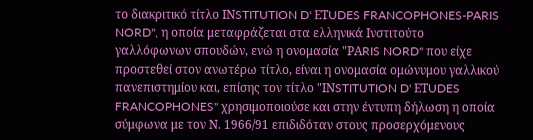το διακριτικό τίτλο ΙΝSTITUTION D' ΕΤUDES FRANCOPHONES-PARIS NORD", η οποία μεταφράζεται στα ελληνικά Ινστιτούτο γαλλόφωνων σπουδών, ενώ η ονομασία "ΡΑRIS NORD" που είχε προστεθεί στον ανωτέρω τίτλο, είναι η ονομασία ομώνυμου γαλλικού πανεπιστημίου και, επίσης τον τίτλο "ΙΝSTITUTION D' ΕΤUDES FRANCOPHONES" χρησιμοποιούσε και στην έντυπη δήλωση η οποία σύμφωνα με τον Ν. 1966/91 επιδιδόταν στους προσερχόμενους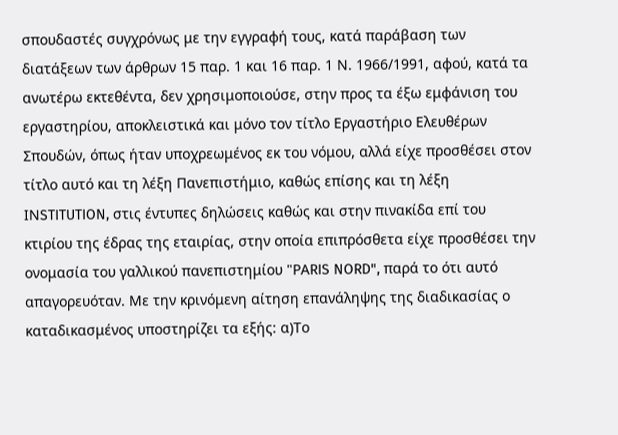σπουδαστές συγχρόνως με την εγγραφή τους, κατά παράβαση των διατάξεων των άρθρων 15 παρ. 1 και 16 παρ. 1 Ν. 1966/1991, αφού, κατά τα ανωτέρω εκτεθέντα, δεν χρησιμοποιούσε, στην προς τα έξω εμφάνιση του εργαστηρίου, αποκλειστικά και μόνο τον τίτλο Εργαστήριο Ελευθέρων Σπουδών, όπως ήταν υποχρεωμένος εκ του νόμου, αλλά είχε προσθέσει στον τίτλο αυτό και τη λέξη Πανεπιστήμιο, καθώς επίσης και τη λέξη ΙΝSTITUTION, στις έντυπες δηλώσεις καθώς και στην πινακίδα επί του κτιρίου της έδρας της εταιρίας, στην οποία επιπρόσθετα είχε προσθέσει την ονομασία του γαλλικού πανεπιστημίου "ΡΑRIS NORD", παρά το ότι αυτό απαγορευόταν. Με την κρινόμενη αίτηση επανάληψης της διαδικασίας ο καταδικασμένος υποστηρίζει τα εξής: α)Το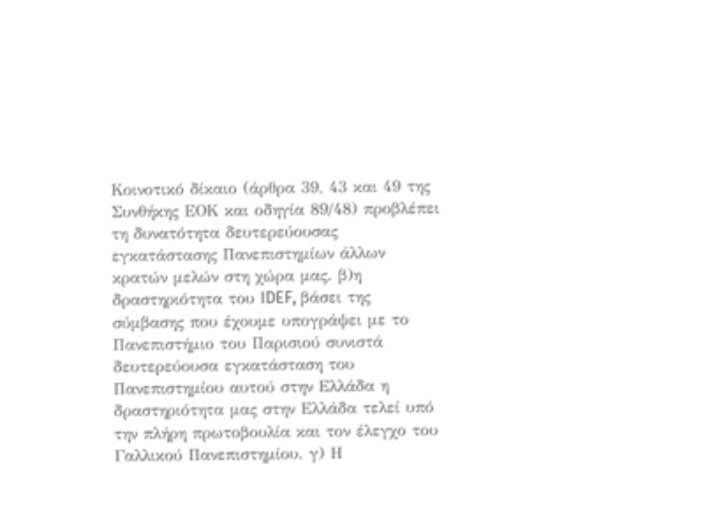Κοινοτικό δίκαιο (άρθρα 39, 43 και 49 της Συνθήκης ΕΟΚ και οδηγία 89/48) προβλέπει τη δυνατότητα δευτερεύουσας εγκατάστασης Πανεπιστημίων άλλων κρατών μελών στη χώρα μας. β)η δραστηριότητα του IDEF, βάσει της σύμβασης που έχουμε υπογράψει με το Πανεπιστήμιο του Παρισιού συνιστά δευτερεύουσα εγκατάσταση του Πανεπιστημίου αυτού στην Ελλάδα η δραστηριότητα μας στην Ελλάδα τελεί υπό την πλήρη πρωτοβουλία και τον έλεγχο του Γαλλικού Πανεπιστημίου. γ) Η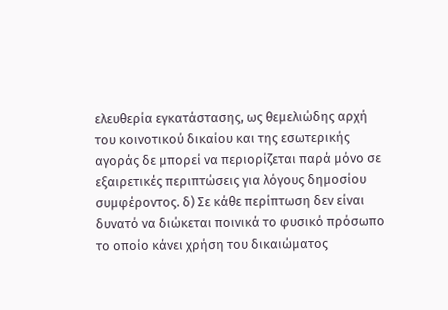ελευθερία εγκατάστασης, ως θεμελιώδης αρχή του κοινοτικού δικαίου και της εσωτερικής αγοράς δε μπορεί να περιορίζεται παρά μόνο σε εξαιρετικές περιπτώσεις για λόγους δημοσίου συμφέροντος. δ) Σε κάθε περίπτωση δεν είναι δυνατό να διώκεται ποινικά το φυσικό πρόσωπο το οποίο κάνει χρήση του δικαιώματος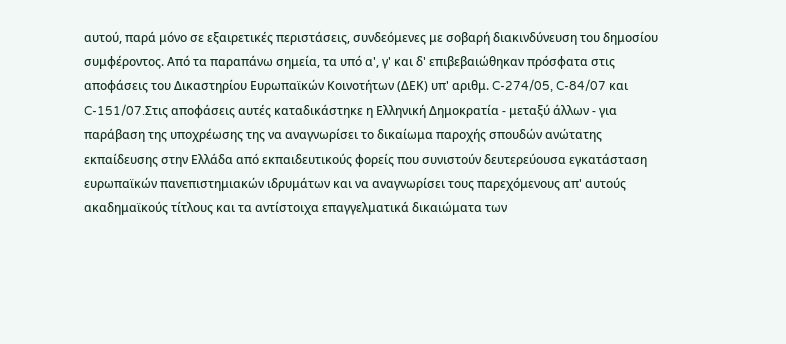αυτού, παρά μόνο σε εξαιρετικές περιστάσεις, συνδεόμενες με σοβαρή διακινδύνευση του δημοσίου συμφέροντος. Από τα παραπάνω σημεία, τα υπό α', γ' και δ' επιβεβαιώθηκαν πρόσφατα στις αποφάσεις του Δικαστηρίου Ευρωπαϊκών Κοινοτήτων (ΔΕΚ) υπ' αριθμ. C-274/05, C-84/07 και C-151/07.Στις αποφάσεις αυτές καταδικάστηκε η Ελληνική Δημοκρατία - μεταξύ άλλων - για παράβαση της υποχρέωσης της να αναγνωρίσει το δικαίωμα παροχής σπουδών ανώτατης εκπαίδευσης στην Ελλάδα από εκπαιδευτικούς φορείς που συνιστούν δευτερεύουσα εγκατάσταση ευρωπαϊκών πανεπιστημιακών ιδρυμάτων και να αναγνωρίσει τους παρεχόμενους απ' αυτούς ακαδημαϊκούς τίτλους και τα αντίστοιχα επαγγελματικά δικαιώματα των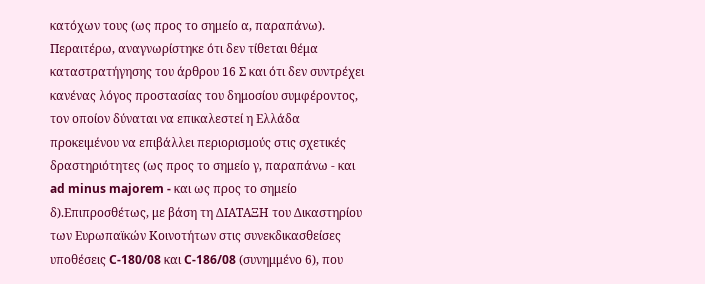κατόχων τους (ως προς το σημείο α, παραπάνω). Περαιτέρω, αναγνωρίστηκε ότι δεν τίθεται θέμα καταστρατήγησης του άρθρου 16 Σ και ότι δεν συντρέχει κανένας λόγος προστασίας του δημοσίου συμφέροντος, τον οποίον δύναται να επικαλεστεί η Ελλάδα προκειμένου να επιβάλλει περιορισμούς στις σχετικές δραστηριότητες (ως προς το σημείο γ, παραπάνω - και ad minus majorem - και ως προς το σημείο δ).Επιπροσθέτως, με βάση τη ΔΙΑΤΑΞΗ του Δικαστηρίου των Ευρωπαϊκών Κοινοτήτων στις συνεκδικασθείσες υποθέσεις C-180/08 και C-186/08 (συνημμένο 6), που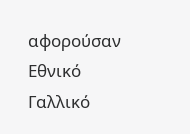αφορούσαν Εθνικό Γαλλικό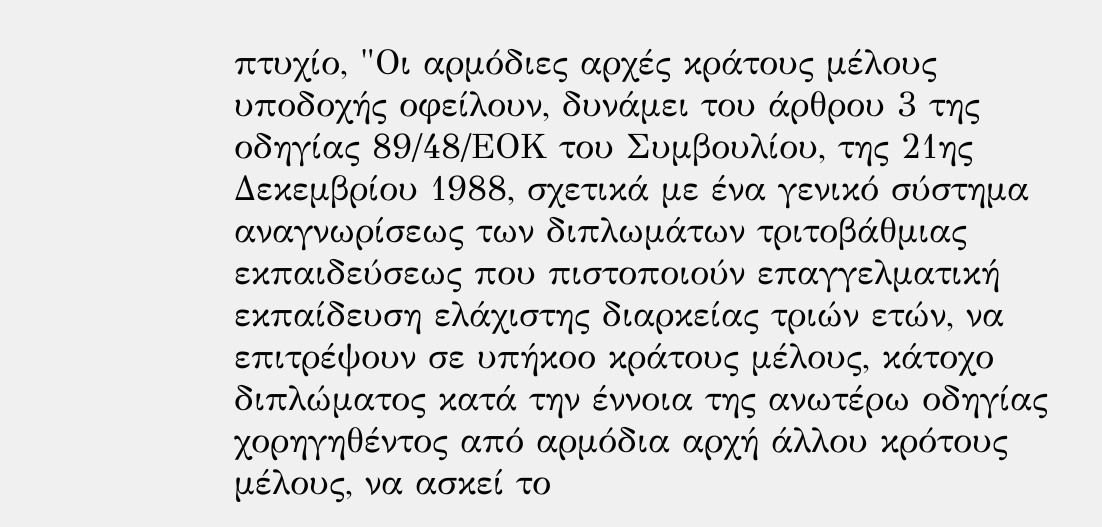πτυχίο, "Οι αρμόδιες αρχές κράτους μέλους υποδοχής οφείλουν, δυνάμει του άρθρου 3 της οδηγίας 89/48/ΕΟΚ του Συμβουλίου, της 21ης Δεκεμβρίου 1988, σχετικά με ένα γενικό σύστημα αναγνωρίσεως των διπλωμάτων τριτοβάθμιας εκπαιδεύσεως που πιστοποιούν επαγγελματική εκπαίδευση ελάχιστης διαρκείας τριών ετών, να επιτρέψουν σε υπήκοο κράτους μέλους, κάτοχο διπλώματος κατά την έννοια της ανωτέρω οδηγίας χορηγηθέντος από αρμόδια αρχή άλλου κρότους μέλους, να ασκεί το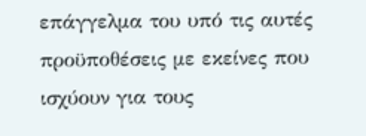επάγγελμα του υπό τις αυτές προϋποθέσεις με εκείνες που ισχύουν για τους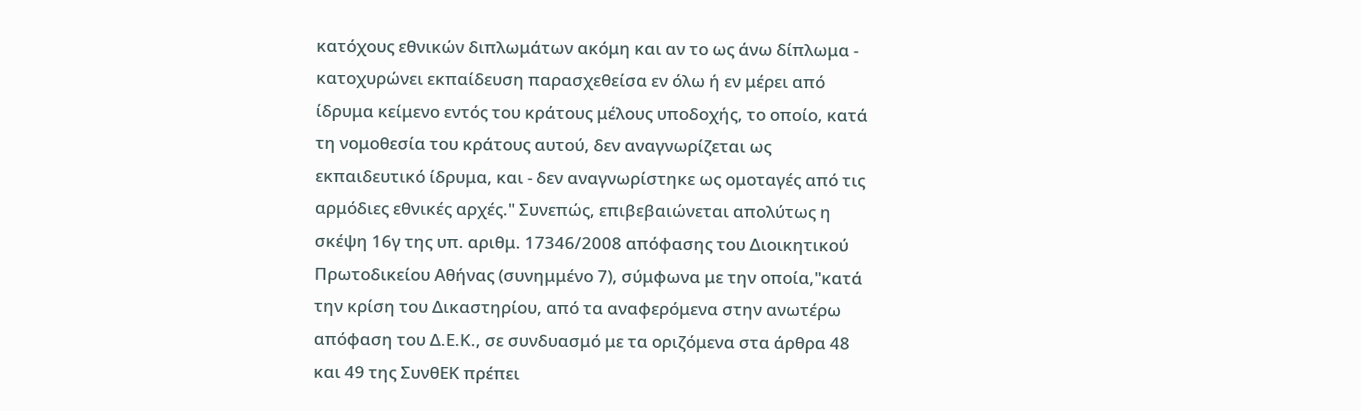κατόχους εθνικών διπλωμάτων ακόμη και αν το ως άνω δίπλωμα - κατοχυρώνει εκπαίδευση παρασχεθείσα εν όλω ή εν μέρει από ίδρυμα κείμενο εντός του κράτους μέλους υποδοχής, το οποίο, κατά τη νομοθεσία του κράτους αυτού, δεν αναγνωρίζεται ως εκπαιδευτικό ίδρυμα, και - δεν αναγνωρίστηκε ως ομοταγές από τις αρμόδιες εθνικές αρχές." Συνεπώς, επιβεβαιώνεται απολύτως η σκέψη 16γ της υπ. αριθμ. 17346/2008 απόφασης του Διοικητικού Πρωτοδικείου Αθήνας (συνημμένο 7), σύμφωνα με την οποία,"κατά την κρίση του Δικαστηρίου, από τα αναφερόμενα στην ανωτέρω απόφαση του Δ.Ε.Κ., σε συνδυασμό με τα οριζόμενα στα άρθρα 48 και 49 της ΣυνθΕΚ πρέπει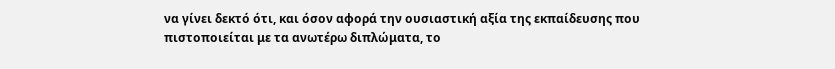να γίνει δεκτό ότι, και όσον αφορά την ουσιαστική αξία της εκπαίδευσης που πιστοποιείται με τα ανωτέρω διπλώματα, το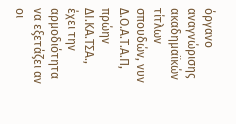όργανο αναγνώρισης ακαδημαϊκών τίτλων σπουδών, νυν Δ.Ο.Α.Τ.Α.Π, πρώην ΔΙ.ΚΑ.ΤΣΑ., έχει την αρμοδιότητα να εξετάζει αν οι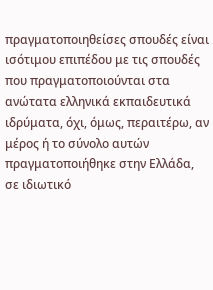πραγματοποιηθείσες σπουδές είναι ισότιμου επιπέδου με τις σπουδές που πραγματοποιούνται στα ανώτατα ελληνικά εκπαιδευτικά ιδρύματα, όχι, όμως, περαιτέρω, αν μέρος ή το σύνολο αυτών πραγματοποιήθηκε στην Ελλάδα, σε ιδιωτικό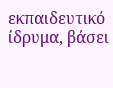εκπαιδευτικό ίδρυμα, βάσει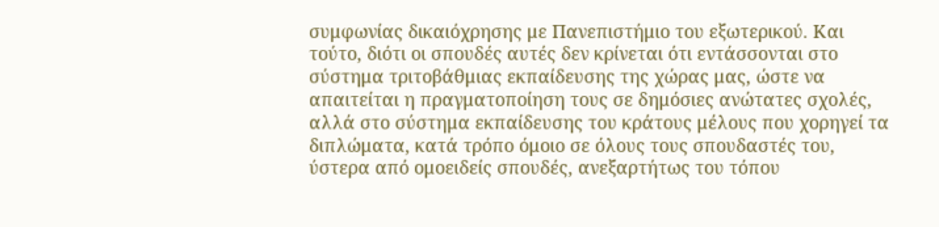συμφωνίας δικαιόχρησης με Πανεπιστήμιο του εξωτερικού. Και τούτο, διότι οι σπουδές αυτές δεν κρίνεται ότι εντάσσονται στο σύστημα τριτοβάθμιας εκπαίδευσης της χώρας μας, ώστε να απαιτείται η πραγματοποίηση τους σε δημόσιες ανώτατες σχολές, αλλά στο σύστημα εκπαίδευσης του κράτους μέλους που χορηγεί τα διπλώματα, κατά τρόπο όμοιο σε όλους τους σπουδαστές του, ύστερα από ομοειδείς σπουδές, ανεξαρτήτως του τόπου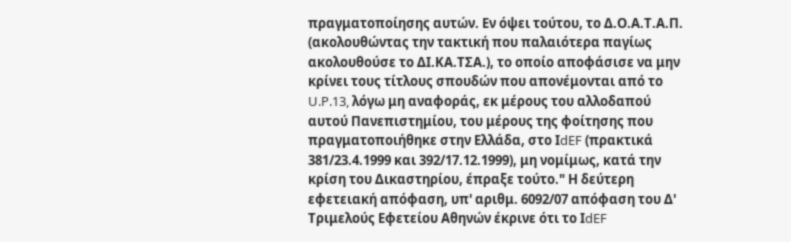πραγματοποίησης αυτών. Εν όψει τούτου, το Δ.Ο.Α.Τ.Α.Π. (ακολουθώντας την τακτική που παλαιότερα παγίως ακολουθούσε το ΔΙ.ΚΑ.ΤΣΑ.), το οποίο αποφάσισε να μην κρίνει τους τίτλους σπουδών που απονέμονται από το U.P.13, λόγω μη αναφοράς, εκ μέρους του αλλοδαπού αυτού Πανεπιστημίου, του μέρους της φοίτησης που πραγματοποιήθηκε στην Ελλάδα, στο ΙdEF (πρακτικά 381/23.4.1999 και 392/17.12.1999), μη νομίμως, κατά την κρίση του Δικαστηρίου, έπραξε τούτο." Η δεύτερη εφετειακή απόφαση, υπ' αριθμ. 6092/07 απόφαση του Δ' Τριμελούς Εφετείου Αθηνών έκρινε ότι το ΙdEF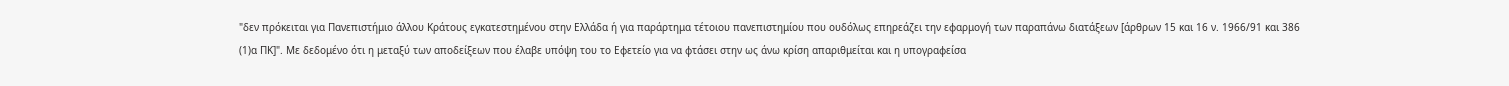"δεν πρόκειται για Πανεπιστήμιο άλλου Κράτους εγκατεστημένου στην Ελλάδα ή για παράρτημα τέτοιου πανεπιστημίου που ουδόλως επηρεάζει την εφαρμογή των παραπάνω διατάξεων [άρθρων 15 και 16 ν. 1966/91 και 386
(1)α ΠΚ]". Με δεδομένο ότι η μεταξύ των αποδείξεων που έλαβε υπόψη του το Εφετείο για να φτάσει στην ως άνω κρίση απαριθμείται και η υπογραφείσα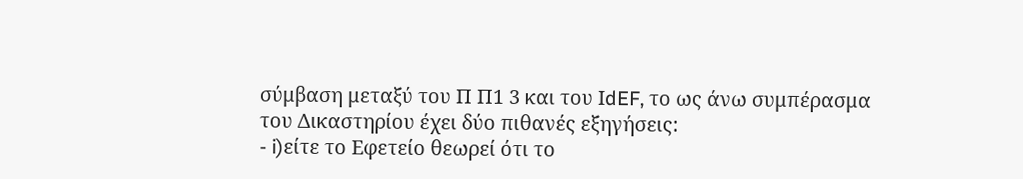σύμβαση μεταξύ του Π Π1 3 και του ΙdEF, το ως άνω συμπέρασμα του Δικαστηρίου έχει δύο πιθανές εξηγήσεις:
- i)είτε το Εφετείο θεωρεί ότι το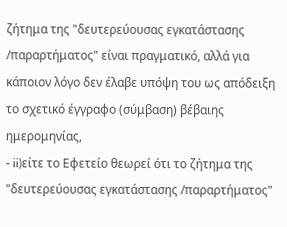ζήτημα της "δευτερεύουσας εγκατάστασης /παραρτήματος" είναι πραγματικό, αλλά για κάποιον λόγο δεν έλαβε υπόψη του ως απόδειξη το σχετικό έγγραφο (σύμβαση) βέβαιης ημερομηνίας,
- ii)είτε το Εφετείο θεωρεί ότι το ζήτημα της "δευτερεύουσας εγκατάστασης /παραρτήματος"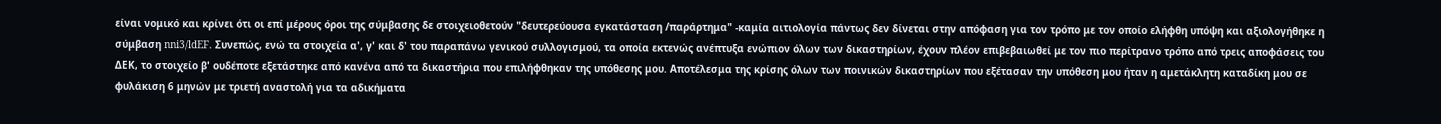είναι νομικό και κρίνει ότι οι επί μέρους όροι της σύμβασης δε στοιχειοθετούν "δευτερεύουσα εγκατάσταση /παράρτημα" -καμία αιτιολογία πάντως δεν δίνεται στην απόφαση για τον τρόπο με τον οποίο ελήφθη υπόψη και αξιολογήθηκε η σύμβαση nni3/ldEF. Συνεπώς, ενώ τα στοιχεία α', γ' και δ' του παραπάνω γενικού συλλογισμού, τα οποία εκτενώς ανέπτυξα ενώπιον όλων των δικαστηρίων, έχουν πλέον επιβεβαιωθεί με τον πιο περίτρανο τρόπο από τρεις αποφάσεις του ΔΕΚ, το στοιχείο β' ουδέποτε εξετάστηκε από κανένα από τα δικαστήρια που επιλήφθηκαν της υπόθεσης μου. Αποτέλεσμα της κρίσης όλων των ποινικών δικαστηρίων που εξέτασαν την υπόθεση μου ήταν η αμετάκλητη καταδίκη μου σε φυλάκιση 6 μηνών με τριετή αναστολή για τα αδικήματα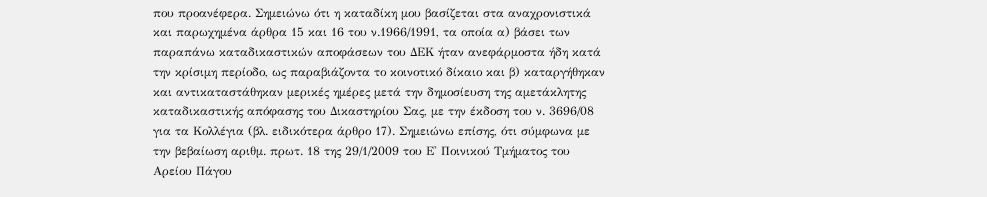που προανέφερα. Σημειώνω ότι η καταδίκη μου βασίζεται στα αναχρονιστικά και παρωχημένα άρθρα 15 και 16 του ν.1966/1991, τα οποία α) βάσει των παραπάνω καταδικαστικών αποφάσεων του ΔΕΚ ήταν ανεφάρμοστα ήδη κατά την κρίσιμη περίοδο, ως παραβιάζοντα το κοινοτικό δίκαιο και β) καταργήθηκαν και αντικαταστάθηκαν μερικές ημέρες μετά την δημοσίευση της αμετάκλητης καταδικαστικής απόφασης του Δικαστηρίου Σας, με την έκδοση του ν. 3696/08 για τα Κολλέγια (βλ. ειδικότερα άρθρο 17). Σημειώνω επίσης, ότι σύμφωνα με την βεβαίωση αριθμ. πρωτ. 18 της 29/1/2009 του Ε' Ποινικού Τμήματος του Αρείου Πάγου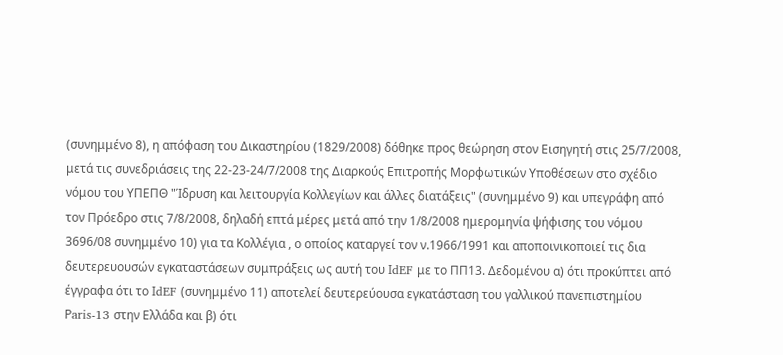(συνημμένο 8), η απόφαση του Δικαστηρίου (1829/2008) δόθηκε προς θεώρηση στον Εισηγητή στις 25/7/2008, μετά τις συνεδριάσεις της 22-23-24/7/2008 της Διαρκούς Επιτροπής Μορφωτικών Υποθέσεων στο σχέδιο νόμου του ΥΠΕΠΘ "Ίδρυση και λειτουργία Κολλεγίων και άλλες διατάξεις" (συνημμένο 9) και υπεγράφη από τον Πρόεδρο στις 7/8/2008, δηλαδή επτά μέρες μετά από την 1/8/2008 ημερομηνία ψήφισης του νόμου 3696/08 συνημμένο 10) για τα Κολλέγια , ο οποίος καταργεί τον ν.1966/1991 και αποποινικοποιεί τις δια δευτερευουσών εγκαταστάσεων συμπράξεις ως αυτή του ΙdEF με το ΠΠ13. Δεδομένου α) ότι προκύπτει από έγγραφα ότι το ΙdEF (συνημμένο 11) αποτελεί δευτερεύουσα εγκατάσταση του γαλλικού πανεπιστημίου Ρaris-13 στην Ελλάδα και β) ότι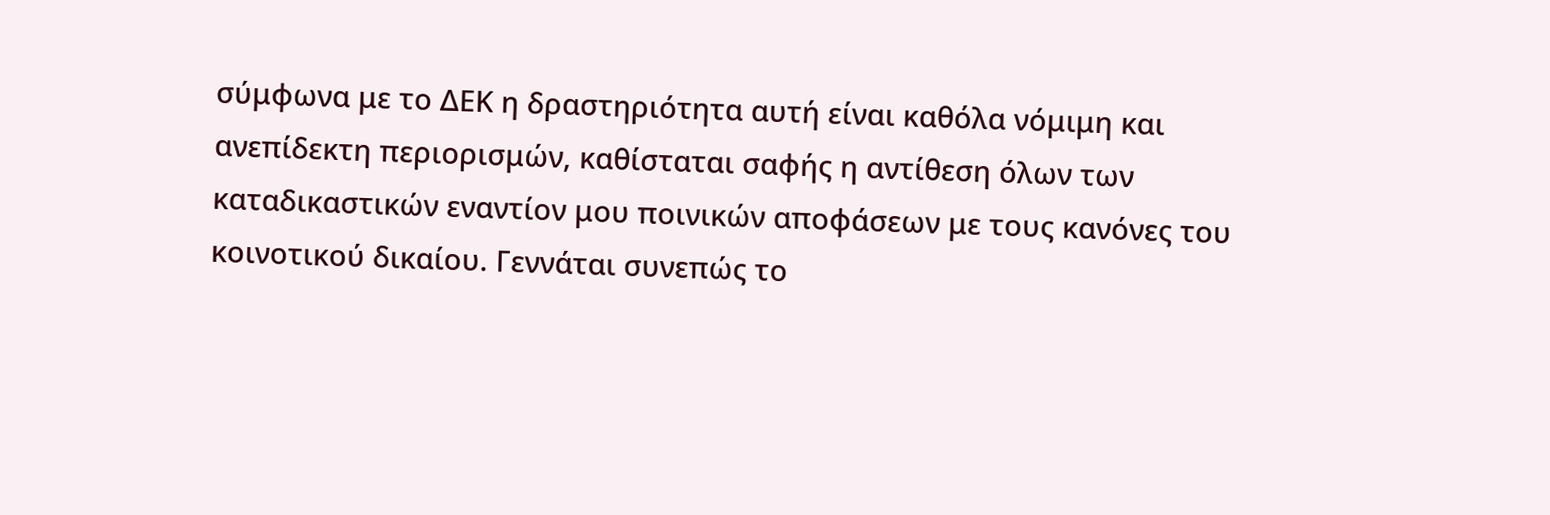σύμφωνα με το ΔΕΚ η δραστηριότητα αυτή είναι καθόλα νόμιμη και ανεπίδεκτη περιορισμών, καθίσταται σαφής η αντίθεση όλων των καταδικαστικών εναντίον μου ποινικών αποφάσεων με τους κανόνες του κοινοτικού δικαίου. Γεννάται συνεπώς το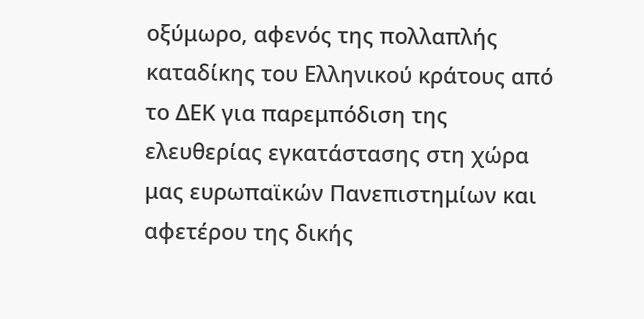οξύμωρο, αφενός της πολλαπλής καταδίκης του Ελληνικού κράτους από το ΔΕΚ για παρεμπόδιση της ελευθερίας εγκατάστασης στη χώρα μας ευρωπαϊκών Πανεπιστημίων και αφετέρου της δικής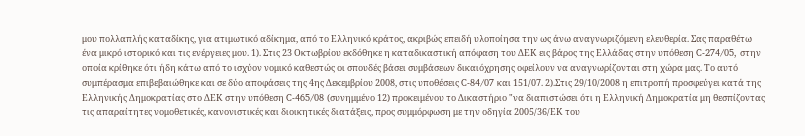μου πολλαπλής καταδίκης, για ατιμωτικό αδίκημα, από το Ελληνικό κράτος, ακριβώς επειδή υλοποίησα την ως άνω αναγνωριζόμενη ελευθερία. Σας παραθέτω ένα μικρό ιστορικό και τις ενέργειες μου. 1). Στις 23 Οκτωβρίου εκδόθηκε η καταδικαστική απόφαση του ΔΕΚ εις βάρος της Ελλάδας στην υπόθεση C-274/05, στην οποία κρίθηκε ότι ήδη κάτω από το ισχύον νομικό καθεστώς οι σπουδές βάσει συμβάσεων δικαιόχρησης οφείλουν να αναγνωρίζονται στη χώρα μας. Το αυτό συμπέρασμα επιβεβαιώθηκε και σε δύο αποφάσεις της 4ης Δεκεμβρίου 2008, στις υποθέσεις C-84/07 και 151/07. 2).Στις 29/10/2008 η επιτροπή προσφεύγει κατά της Ελληνικής Δημοκρατίας στο ΔΕΚ στην υπόθεση C-465/08 (συνημμένο 12) προκειμένου το Δικαστήριο "να διαπιστώσει ότι η Ελληνική Δημοκρατία μη θεσπίζοντας τις απαραίτητες νομοθετικές, κανονιστικές και διοικητικές διατάξεις, προς συμμόρφωση με την οδηγία 2005/36/ΕΚ του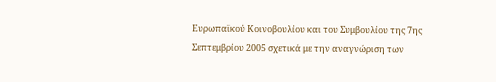Ευρωπαϊκού Κοινοβουλίου και του Συμβουλίου της 7ης Σεπτεμβρίου 2005 σχετικά με την αναγνώριση των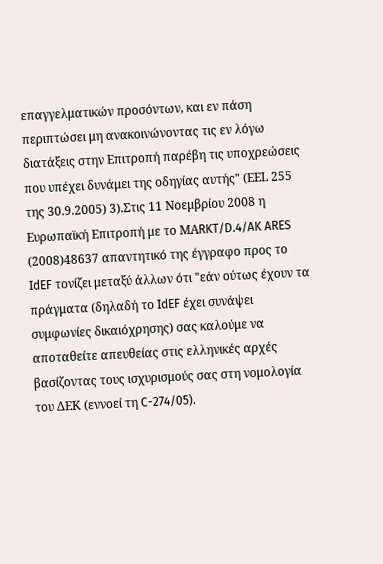επαγγελματικών προσόντων, και εν πάση περιπτώσει μη ανακοινώνοντας τις εν λόγω διατάξεις στην Επιτροπή παρέβη τις υποχρεώσεις που υπέχει δυνάμει της οδηγίας αυτής" (ΕΕL 255 της 30.9.2005) 3).Στις 11 Νοεμβρίου 2008 η Ευρωπαϊκή Επιτροπή με το ΜΑRKT/D.4/AK ARES
(2008)48637 απαντητικό της έγγραφο προς το ΙdEF τονίζει μεταξύ άλλων ότι "εάν ούτως έχουν τα πράγματα (δηλαδή το ΙdEF έχει συνάψει συμφωνίες δικαιόχρησης) σας καλούμε να αποταθείτε απευθείας στις ελληνικές αρχές βασίζοντας τους ισχυρισμούς σας στη νομολογία του ΔΕΚ (εννοεί τη C-274/05).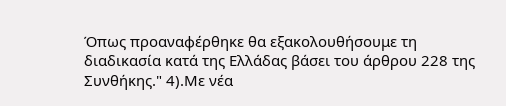Όπως προαναφέρθηκε θα εξακολουθήσουμε τη διαδικασία κατά της Ελλάδας βάσει του άρθρου 228 της Συνθήκης." 4).Με νέα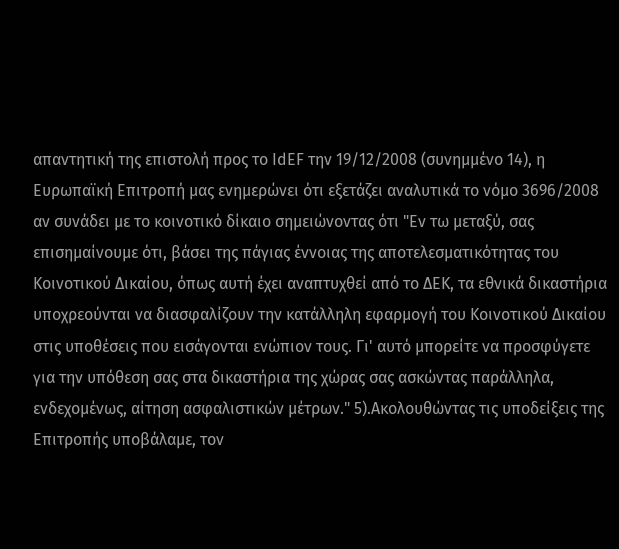απαντητική της επιστολή προς το ΙdEF την 19/12/2008 (συνημμένο 14), η Ευρωπαϊκή Επιτροπή μας ενημερώνει ότι εξετάζει αναλυτικά το νόμο 3696/2008 αν συνάδει με το κοινοτικό δίκαιο σημειώνοντας ότι "Εν τω μεταξύ, σας επισημαίνουμε ότι, βάσει της πάγιας έννοιας της αποτελεσματικότητας του Κοινοτικού Δικαίου, όπως αυτή έχει αναπτυχθεί από το ΔΕΚ, τα εθνικά δικαστήρια υποχρεούνται να διασφαλίζουν την κατάλληλη εφαρμογή του Κοινοτικού Δικαίου στις υποθέσεις που εισάγονται ενώπιον τους. Γι' αυτό μπορείτε να προσφύγετε για την υπόθεση σας στα δικαστήρια της χώρας σας ασκώντας παράλληλα, ενδεχομένως, αίτηση ασφαλιστικών μέτρων." 5).Ακολουθώντας τις υποδείξεις της Επιτροπής υποβάλαμε, τον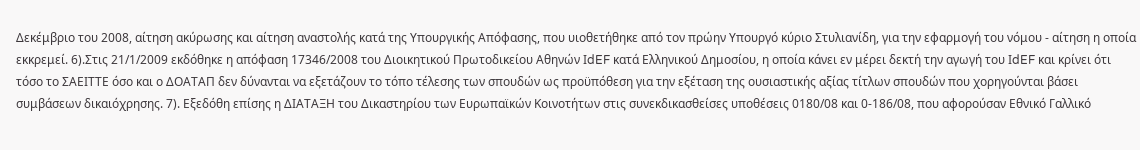Δεκέμβριο του 2008, αίτηση ακύρωσης και αίτηση αναστολής κατά της Υπουργικής Απόφασης, που υιοθετήθηκε από τον πρώην Υπουργό κύριο Στυλιανίδη, για την εφαρμογή του νόμου - αίτηση η οποία εκκρεμεί. 6).Στις 21/1/2009 εκδόθηκε η απόφαση 17346/2008 του Διοικητικού Πρωτοδικείου Αθηνών ΙdEF κατά Ελληνικού Δημοσίου, η οποία κάνει εν μέρει δεκτή την αγωγή του ΙdEF και κρίνει ότι τόσο το ΣΑΕΙΤΤΕ όσο και ο ΔΟΑΤΑΠ δεν δύνανται να εξετάζουν το τόπο τέλεσης των σπουδών ως προϋπόθεση για την εξέταση της ουσιαστικής αξίας τίτλων σπουδών που χορηγούνται βάσει συμβάσεων δικαιόχρησης. 7). Εξεδόθη επίσης η ΔΙΑΤΑΞΗ του Δικαστηρίου των Ευρωπαϊκών Κοινοτήτων στις συνεκδικασθείσες υποθέσεις 0180/08 και 0-186/08, που αφορούσαν Εθνικό Γαλλικό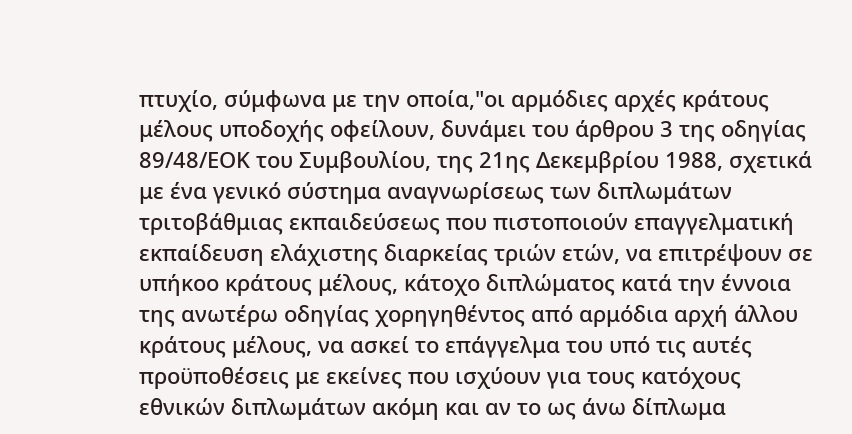πτυχίο, σύμφωνα με την οποία,"οι αρμόδιες αρχές κράτους μέλους υποδοχής οφείλουν, δυνάμει του άρθρου 3 της οδηγίας 89/48/ΕΟΚ του Συμβουλίου, της 21ης Δεκεμβρίου 1988, σχετικά με ένα γενικό σύστημα αναγνωρίσεως των διπλωμάτων τριτοβάθμιας εκπαιδεύσεως που πιστοποιούν επαγγελματική εκπαίδευση ελάχιστης διαρκείας τριών ετών, να επιτρέψουν σε υπήκοο κράτους μέλους, κάτοχο διπλώματος κατά την έννοια της ανωτέρω οδηγίας χορηγηθέντος από αρμόδια αρχή άλλου κράτους μέλους, να ασκεί το επάγγελμα του υπό τις αυτές προϋποθέσεις με εκείνες που ισχύουν για τους κατόχους εθνικών διπλωμάτων ακόμη και αν το ως άνω δίπλωμα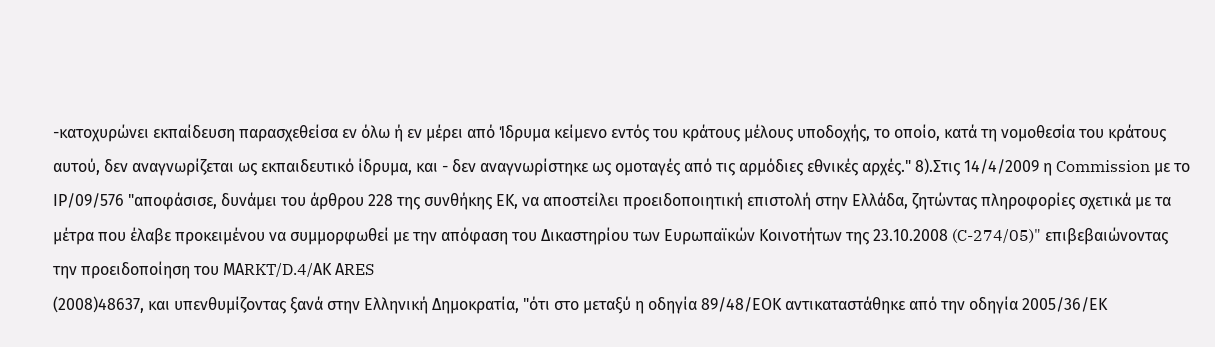-κατοχυρώνει εκπαίδευση παρασχεθείσα εν όλω ή εν μέρει από Ίδρυμα κείμενο εντός του κράτους μέλους υποδοχής, το οποίο, κατά τη νομοθεσία του κράτους αυτού, δεν αναγνωρίζεται ως εκπαιδευτικό ίδρυμα, και - δεν αναγνωρίστηκε ως ομοταγές από τις αρμόδιες εθνικές αρχές." 8).Στις 14/4/2009 η Commission με το ΙΡ/09/576 "αποφάσισε, δυνάμει του άρθρου 228 της συνθήκης ΕΚ, να αποστείλει προειδοποιητική επιστολή στην Ελλάδα, ζητώντας πληροφορίες σχετικά με τα μέτρα που έλαβε προκειμένου να συμμορφωθεί με την απόφαση του Δικαστηρίου των Ευρωπαϊκών Κοινοτήτων της 23.10.2008 (C-274/05)" επιβεβαιώνοντας την προειδοποίηση του ΜΑRKT/D.4/ΑΚ ΑRES
(2008)48637, και υπενθυμίζοντας ξανά στην Ελληνική Δημοκρατία, "ότι στο μεταξύ η οδηγία 89/48/ΕΟΚ αντικαταστάθηκε από την οδηγία 2005/36/ΕΚ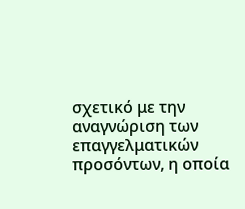σχετικό με την αναγνώριση των επαγγελματικών προσόντων, η οποία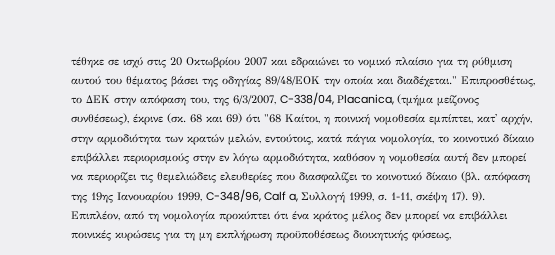τέθηκε σε ισχύ στις 20 Οκτωβρίου 2007 και εδραιώνει το νομικό πλαίσιο για τη ρύθμιση αυτού του θέματος βάσει της οδηγίας 89/48/ΕΟΚ την οποία και διαδέχεται." Επιπροσθέτως, το ΔΕΚ στην απόφαση του, της 6/3/2007, C-338/04, Ρlacanica, (τμήμα μείζονος συνθέσεως), έκρινε (σκ. 68 και 69) ότι "68 Καίτοι, η ποινική νομοθεσία εμπίπτει, κατ' αρχήν, στην αρμοδιότητα των κρατών μελών, εντούτοις, κατά πάγια νομολογία, το κοινοτικό δίκαιο επιβάλλει περιορισμούς στην εν λόγω αρμοδιότητα, καθόσον η νομοθεσία αυτή δεν μπορεί να περιορίζει τις θεμελιώδεις ελευθερίες που διασφαλίζει το κοινοτικό δίκαιο (βλ. απόφαση της 19ης Ιανουαρίου 1999, C-348/96, Calf a, Συλλογή 1999, σ. 1-11, σκέψη 17). 9). Επιπλέον, από τη νομολογία προκύπτει ότι ένα κράτος μέλος δεν μπορεί να επιβάλλει ποινικές κυρώσεις για τη μη εκπλήρωση προϋποθέσεως διοικητικής φύσεως,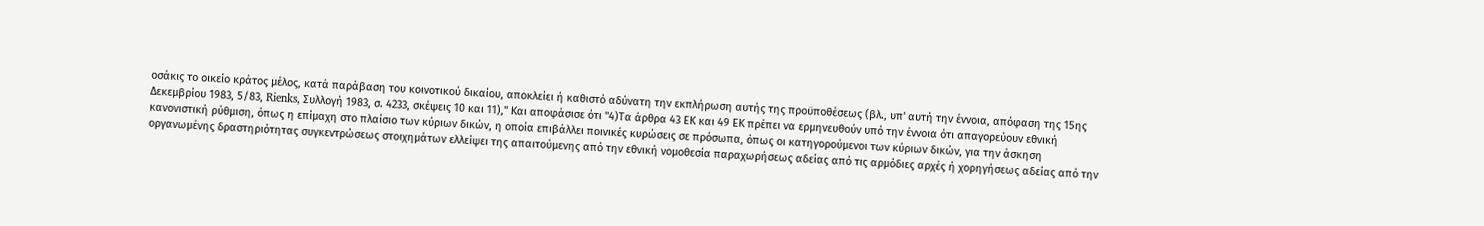οσάκις το οικείο κράτος μέλος, κατά παράβαση του κοινοτικού δικαίου, αποκλείει ή καθιστό αδύνατη την εκπλήρωση αυτής της προϋποθέσεως (βλ., υπ' αυτή την έννοια, απόφαση της 15ης Δεκεμβρίου 1983, 5/83, Rienks, Συλλογή 1983, σ. 4233, σκέψεις 10 και 11)," Και αποφάσισε ότι "4)Τα άρθρα 43 ΕΚ και 49 ΕΚ πρέπει να ερμηνευθούν υπό την έννοια ότι απαγορεύουν εθνική κανονιστική ρύθμιση, όπως η επίμαχη στο πλαίσιο των κύριων δικών, η οποία επιβάλλει ποινικές κυρώσεις σε πρόσωπα, όπως οι κατηγορούμενοι των κύριων δικών, για την άσκηση οργανωμένης δραστηριότητας συγκεντρώσεως στοιχημάτων ελλείψει της απαιτούμενης από την εθνική νομοθεσία παραχωρήσεως αδείας από τις αρμόδιες αρχές ή χορηγήσεως αδείας από την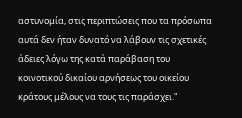αστυνομία, στις περιπτώσεις που τα πρόσωπα αυτά δεν ήταν δυνατό να λάβουν τις σχετικές άδειες λόγω της κατά παράβαση του κοινοτικού δικαίου αρνήσεως του οικείου κράτους μέλους να τους τις παράσχει."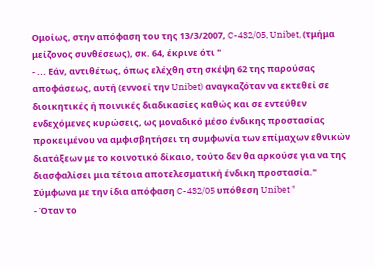Ομοίως, στην απόφαση του της 13/3/2007, C-432/05, Unibet, (τμήμα μείζονος συνθέσεως), σκ. 64, έκρινε ότι "
- ... Εάν, αντιθέτως, όπως ελέχθη στη σκέψη 62 της παρούσας αποφάσεως, αυτή (εννοεί την Unibet) αναγκαζόταν να εκτεθεί σε διοικητικές ή ποινικές διαδικασίες καθώς και σε εντεύθεν ενδεχόμενες κυρώσεις, ως μοναδικό μέσο ένδικης προστασίας προκειμένου να αμφισβητήσει τη συμφωνία των επίμαχων εθνικών διατάξεων με το κοινοτικό δίκαιο, τούτο δεν θα αρκούσε για να της διασφαλίσει μια τέτοια αποτελεσματική ένδικη προστασία." Σύμφωνα με την ίδια απόφαση C-432/05 υπόθεση Unibet "
- Όταν το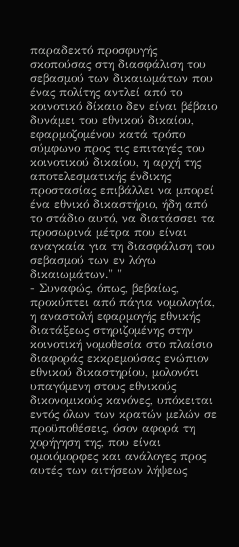παραδεκτό προσφυγής σκοπούσας στη διασφάλιση του σεβασμού των δικαιωμάτων που ένας πολίτης αντλεί από το κοινοτικό δίκαιο δεν είναι βέβαιο δυνάμει του εθνικού δικαίου, εφαρμοζομένου κατά τρόπο σύμφωνο προς τις επιταγές του κοινοτικού δικαίου, η αρχή της αποτελεσματικής ένδικης προστασίας επιβάλλει να μπορεί ένα εθνικό δικαστήριο, ήδη από το στάδιο αυτό, να διατάσσει τα προσωρινά μέτρα που είναι αναγκαία για τη διασφάλιση του σεβασμού των εν λόγω δικαιωμάτων." "
- Συναφώς, όπως, βεβαίως, προκύπτει από πάγια νομολογία, η αναστολή εφαρμογής εθνικής διατάξεως στηριζομένης στην κοινοτική νομοθεσία στο πλαίσιο διαφοράς εκκρεμούσας ενώπιον εθνικού δικαστηρίου, μολονότι υπαγόμενη στους εθνικούς δικονομικούς κανόνες, υπόκειται εντός όλων των κρατών μελών σε προϋποθέσεις, όσον αφορά τη χορήγηση της, που είναι ομοιόμορφες και ανάλογες προς αυτές των αιτήσεων λήψεως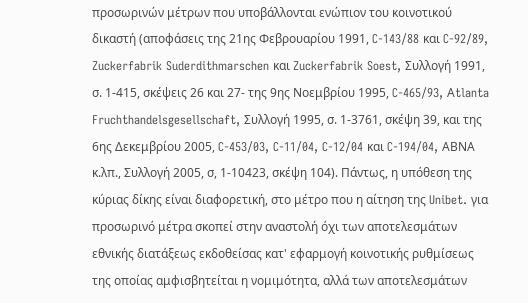προσωρινών μέτρων που υποβάλλονται ενώπιον του κοινοτικού δικαστή (αποφάσεις της 21ης Φεβρουαρίου 1991, C-143/88 και C-92/89, Zuckerfabrik Suderdithmarschen και Zuckerfabrik Soest, Συλλογή 1991, σ. 1-415, σκέψεις 26 και 27- της 9ης Νοεμβρίου 1995, C-465/93, Αtlanta Fruchthandelsgesellschaft, Συλλογή 1995, σ. 1-3761, σκέψη 39, και της 6ης Δεκεμβρίου 2005, C-453/03, C-11/04, C-12/04 και C-194/04, ΑΒΝΑ κ.λπ., Συλλογή 2005, σ, 1-10423, σκέψη 104). Πάντως, η υπόθεση της κύριας δίκης είναι διαφορετική, στο μέτρο που η αίτηση της Unibet. για προσωρινό μέτρα σκοπεί στην αναστολή όχι των αποτελεσμάτων εθνικής διατάξεως εκδοθείσας κατ' εφαρμογή κοινοτικής ρυθμίσεως της οποίας αμφισβητείται η νομιμότητα, αλλά των αποτελεσμάτων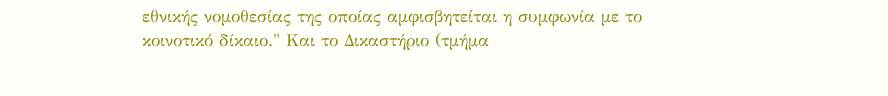εθνικής νομοθεσίας της οποίας αμφισβητείται η συμφωνία με το κοινοτικό δίκαιο." Και το Δικαστήριο (τμήμα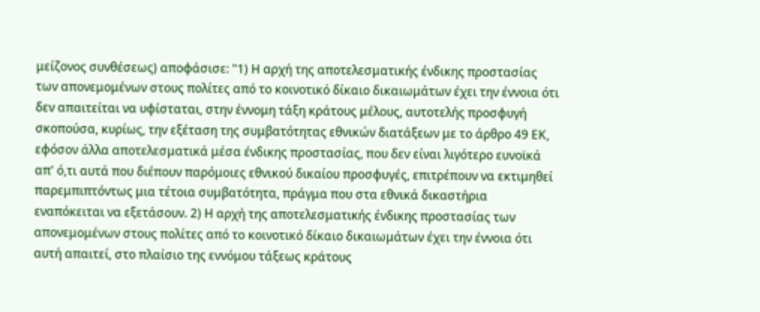μείζονος συνθέσεως) αποφάσισε: "1) Η αρχή της αποτελεσματικής ένδικης προστασίας των απονεμομένων στους πολίτες από το κοινοτικό δίκαιο δικαιωμάτων έχει την έννοια ότι δεν απαιτείται να υφίσταται, στην έννομη τάξη κράτους μέλους, αυτοτελής προσφυγή σκοπούσα, κυρίως, την εξέταση της συμβατότητας εθνικών διατάξεων με το άρθρο 49 ΕΚ, εφόσον άλλα αποτελεσματικά μέσα ένδικης προστασίας, που δεν είναι λιγότερο ευνοϊκά απ' ό,τι αυτά που διέπουν παρόμοιες εθνικού δικαίου προσφυγές, επιτρέπουν να εκτιμηθεί παρεμπιπτόντως μια τέτοια συμβατότητα, πράγμα που στα εθνικά δικαστήρια εναπόκειται να εξετάσουν. 2) Η αρχή της αποτελεσματικής ένδικης προστασίας των απονεμομένων στους πολίτες από το κοινοτικό δίκαιο δικαιωμάτων έχει την έννοια ότι αυτή απαιτεί, στο πλαίσιο της εννόμου τάξεως κράτους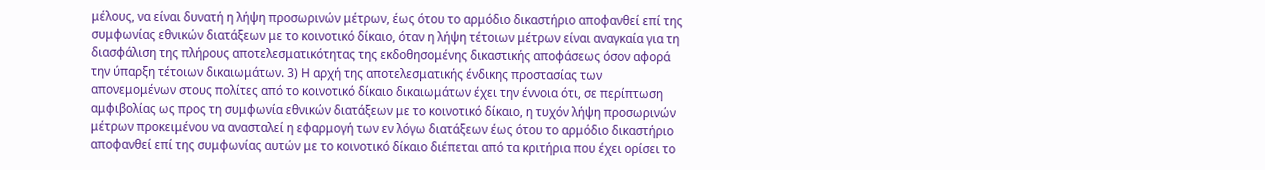μέλους, να είναι δυνατή η λήψη προσωρινών μέτρων, έως ότου το αρμόδιο δικαστήριο αποφανθεί επί της συμφωνίας εθνικών διατάξεων με το κοινοτικό δίκαιο, όταν η λήψη τέτοιων μέτρων είναι αναγκαία για τη διασφάλιση της πλήρους αποτελεσματικότητας της εκδοθησομένης δικαστικής αποφάσεως όσον αφορά την ύπαρξη τέτοιων δικαιωμάτων. 3) Η αρχή της αποτελεσματικής ένδικης προστασίας των απονεμομένων στους πολίτες από το κοινοτικό δίκαιο δικαιωμάτων έχει την έννοια ότι, σε περίπτωση αμφιβολίας ως προς τη συμφωνία εθνικών διατάξεων με το κοινοτικό δίκαιο, η τυχόν λήψη προσωρινών μέτρων προκειμένου να ανασταλεί η εφαρμογή των εν λόγω διατάξεων έως ότου το αρμόδιο δικαστήριο αποφανθεί επί της συμφωνίας αυτών με το κοινοτικό δίκαιο διέπεται από τα κριτήρια που έχει ορίσει το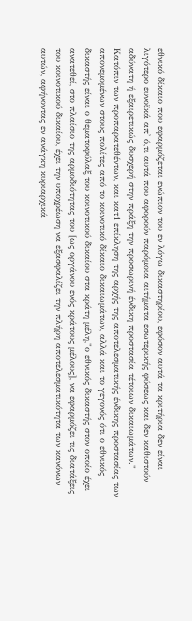εθνικό δίκαιο που εφαρμόζεται ενώπιον του εν λόγω δικαστηρίου, εφόσον αυτά τα κριτήρια δεν είναι λιγότερο ευνοϊκά απ' ό,τι αυτά που αφορούν παρόμοια αιτήματα εσωτερικής φύσεως και δεν καθιστούν αδύνατη ή εξαιρετικώς δυσχερή στην πράξη την προσωρινή ένδικη προστασία τέτοιων δικαιωμάτων." Κατόπιν των προπαρατεθέντων, και κατ1 επίκληση της αρχής της αποτελεσματικής ένδικης προστασίας των απονεμομένων στους πολίτες από το κοινοτικό δίκαιο δικαιωμάτων, αλλά και το γεγονός ότι ο εθνικός δικαστής είναι ο θεματοφύλαξ του κοινοτικού δικαίου στα κράτη μέλη,"ο εθνικός δικαστής στον οποίο έχει ανατεθεί, στο πλαίσιο της αρμοδιότητας του [ως οργάνου ενός κράτους μέλους], να εφαρμόζει τις διατάξεις του κοινοτικού δικαίου, έχει την υποχρέωση να εξασφαλίζει την πλήρη αποτελεσματικότητα των κανόνων αυτών, αφήνοντας εν ανάγκη κυριαρχικά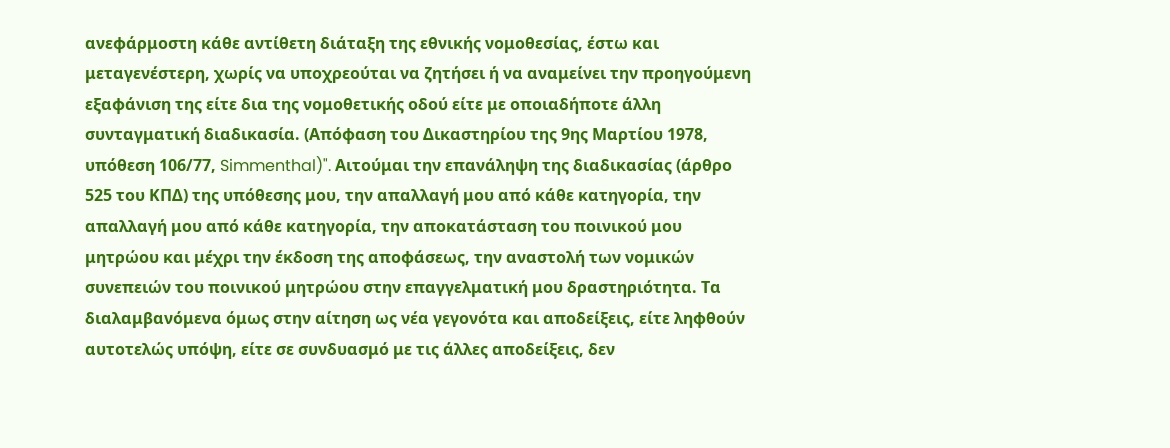ανεφάρμοστη κάθε αντίθετη διάταξη της εθνικής νομοθεσίας, έστω και μεταγενέστερη, χωρίς να υποχρεούται να ζητήσει ή να αναμείνει την προηγούμενη εξαφάνιση της είτε δια της νομοθετικής οδού είτε με οποιαδήποτε άλλη συνταγματική διαδικασία. (Απόφαση του Δικαστηρίου της 9ης Μαρτίου 1978, υπόθεση 106/77, Simmenthal)". Αιτούμαι την επανάληψη της διαδικασίας (άρθρο 525 του ΚΠΔ) της υπόθεσης μου, την απαλλαγή μου από κάθε κατηγορία, την απαλλαγή μου από κάθε κατηγορία, την αποκατάσταση του ποινικού μου μητρώου και μέχρι την έκδοση της αποφάσεως, την αναστολή των νομικών συνεπειών του ποινικού μητρώου στην επαγγελματική μου δραστηριότητα. Τα διαλαμβανόμενα όμως στην αίτηση ως νέα γεγονότα και αποδείξεις, είτε ληφθούν αυτοτελώς υπόψη, είτε σε συνδυασμό με τις άλλες αποδείξεις, δεν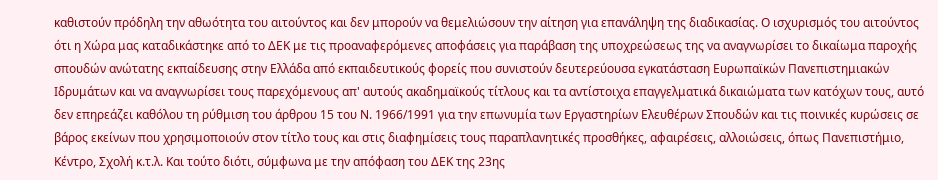καθιστούν πρόδηλη την αθωότητα του αιτούντος και δεν μπορούν να θεμελιώσουν την αίτηση για επανάληψη της διαδικασίας. Ο ισχυρισμός του αιτούντος ότι η Χώρα μας καταδικάστηκε από το ΔΕΚ με τις προαναφερόμενες αποφάσεις για παράβαση της υποχρεώσεως της να αναγνωρίσει το δικαίωμα παροχής σπουδών ανώτατης εκπαίδευσης στην Ελλάδα από εκπαιδευτικούς φορείς που συνιστούν δευτερεύουσα εγκατάσταση Ευρωπαϊκών Πανεπιστημιακών Ιδρυμάτων και να αναγνωρίσει τους παρεχόμενους απ' αυτούς ακαδημαϊκούς τίτλους και τα αντίστοιχα επαγγελματικά δικαιώματα των κατόχων τους, αυτό δεν επηρεάζει καθόλου τη ρύθμιση του άρθρου 15 του Ν. 1966/1991 για την επωνυμία των Εργαστηρίων Ελευθέρων Σπουδών και τις ποινικές κυρώσεις σε βάρος εκείνων που χρησιμοποιούν στον τίτλο τους και στις διαφημίσεις τους παραπλανητικές προσθήκες, αφαιρέσεις, αλλοιώσεις, όπως Πανεπιστήμιο, Κέντρο, Σχολή κ.τ.λ. Και τούτο διότι, σύμφωνα με την απόφαση του ΔΕΚ της 23ης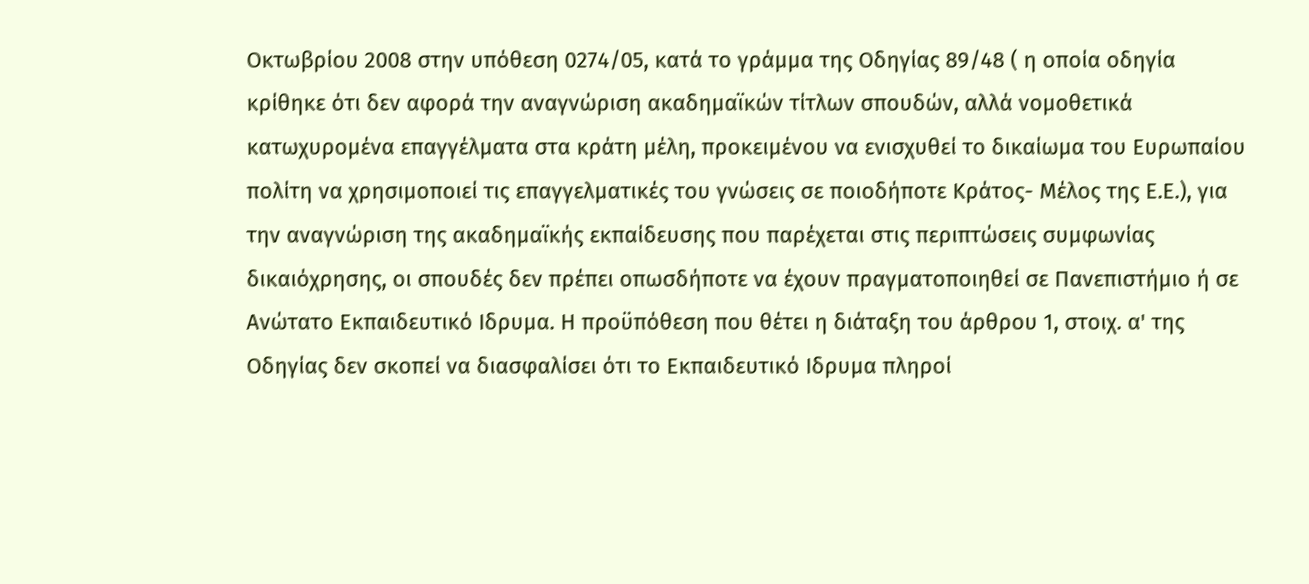Οκτωβρίου 2008 στην υπόθεση 0274/05, κατά το γράμμα της Οδηγίας 89/48 ( η οποία οδηγία κρίθηκε ότι δεν αφορά την αναγνώριση ακαδημαϊκών τίτλων σπουδών, αλλά νομοθετικά κατωχυρομένα επαγγέλματα στα κράτη μέλη, προκειμένου να ενισχυθεί το δικαίωμα του Ευρωπαίου πολίτη να χρησιμοποιεί τις επαγγελματικές του γνώσεις σε ποιοδήποτε Κράτος- Μέλος της Ε.Ε.), για την αναγνώριση της ακαδημαϊκής εκπαίδευσης που παρέχεται στις περιπτώσεις συμφωνίας δικαιόχρησης, οι σπουδές δεν πρέπει οπωσδήποτε να έχουν πραγματοποιηθεί σε Πανεπιστήμιο ή σε Ανώτατο Εκπαιδευτικό Ιδρυμα. Η προϋπόθεση που θέτει η διάταξη του άρθρου 1, στοιχ. α' της Οδηγίας δεν σκοπεί να διασφαλίσει ότι το Εκπαιδευτικό Ιδρυμα πληροί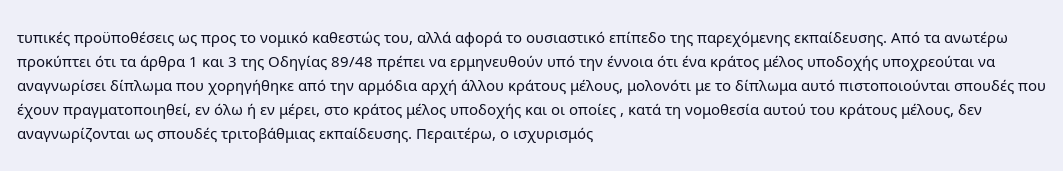τυπικές προϋποθέσεις ως προς το νομικό καθεστώς του, αλλά αφορά το ουσιαστικό επίπεδο της παρεχόμενης εκπαίδευσης. Από τα ανωτέρω προκύπτει ότι τα άρθρα 1 και 3 της Οδηγίας 89/48 πρέπει να ερμηνευθούν υπό την έννοια ότι ένα κράτος μέλος υποδοχής υποχρεούται να αναγνωρίσει δίπλωμα που χορηγήθηκε από την αρμόδια αρχή άλλου κράτους μέλους, μολονότι με το δίπλωμα αυτό πιστοποιούνται σπουδές που έχουν πραγματοποιηθεί, εν όλω ή εν μέρει, στο κράτος μέλος υποδοχής και οι οποίες , κατά τη νομοθεσία αυτού του κράτους μέλους, δεν αναγνωρίζονται ως σπουδές τριτοβάθμιας εκπαίδευσης. Περαιτέρω, ο ισχυρισμός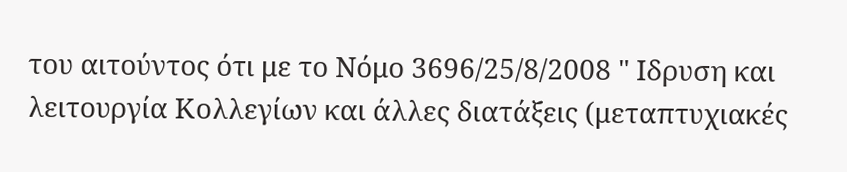του αιτούντος ότι με το Νόμο 3696/25/8/2008 " Ιδρυση και λειτουργία Κολλεγίων και άλλες διατάξεις (μεταπτυχιακές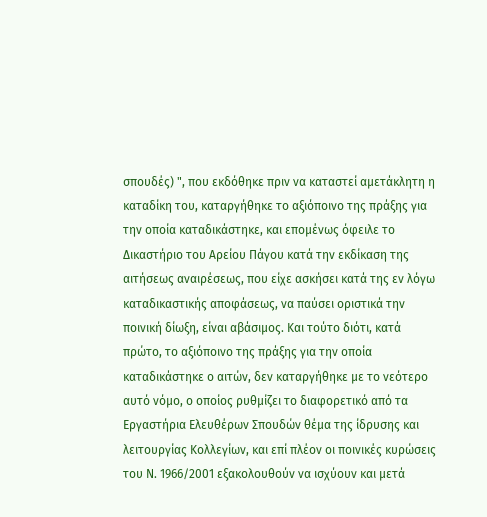σπουδές) ", που εκδόθηκε πριν να καταστεί αμετάκλητη η καταδίκη του, καταργήθηκε το αξιόποινο της πράξης για την οποία καταδικάστηκε, και επομένως όφειλε το Δικαστήριο του Αρείου Πάγου κατά την εκδίκαση της αιτήσεως αναιρέσεως, που είχε ασκήσει κατά της εν λόγω καταδικαστικής αποφάσεως, να παύσει οριστικά την ποινική δίωξη, είναι αβάσιμος. Και τούτο διότι, κατά πρώτο, το αξιόποινο της πράξης για την οποία καταδικάστηκε ο αιτών, δεν καταργήθηκε με το νεότερο αυτό νόμο, ο οποίος ρυθμίζει το διαφορετικό από τα Εργαστήρια Ελευθέρων Σπουδών θέμα της ίδρυσης και λειτουργίας Κολλεγίων, και επί πλέον οι ποινικές κυρώσεις του Ν. 1966/2001 εξακολουθούν να ισχύουν και μετά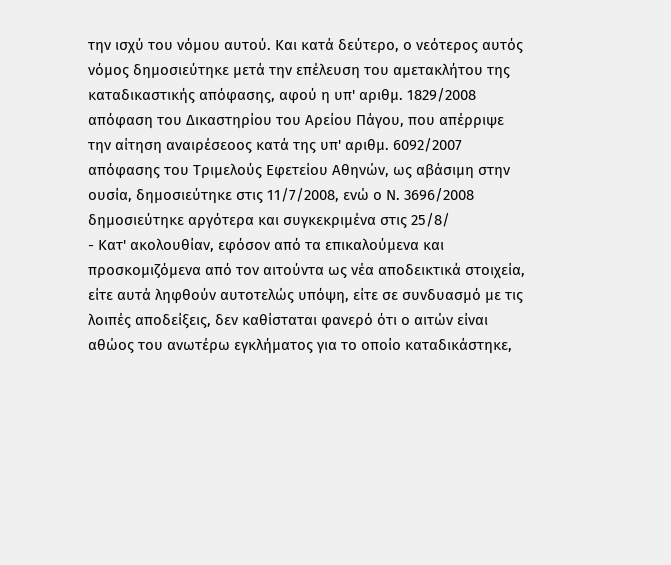την ισχύ του νόμου αυτού. Και κατά δεύτερο, ο νεότερος αυτός νόμος δημοσιεύτηκε μετά την επέλευση του αμετακλήτου της καταδικαστικής απόφασης, αφού η υπ' αριθμ. 1829/2008 απόφαση του Δικαστηρίου του Αρείου Πάγου, που απέρριψε την αίτηση αναιρέσεοος κατά της υπ' αριθμ. 6092/2007 απόφασης του Τριμελούς Εφετείου Αθηνών, ως αβάσιμη στην ουσία, δημοσιεύτηκε στις 11/7/2008, ενώ ο Ν. 3696/2008 δημοσιεύτηκε αργότερα και συγκεκριμένα στις 25/8/
- Κατ' ακολουθίαν, εφόσον από τα επικαλούμενα και προσκομιζόμενα από τον αιτούντα ως νέα αποδεικτικά στοιχεία, είτε αυτά ληφθούν αυτοτελώς υπόψη, είτε σε συνδυασμό με τις λοιπές αποδείξεις, δεν καθίσταται φανερό ότι ο αιτών είναι αθώος του ανωτέρω εγκλήματος για το οποίο καταδικάστηκε,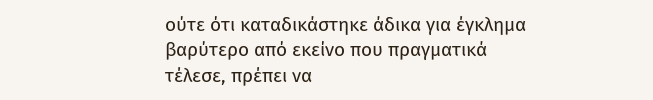ούτε ότι καταδικάστηκε άδικα για έγκλημα βαρύτερο από εκείνο που πραγματικά τέλεσε, πρέπει να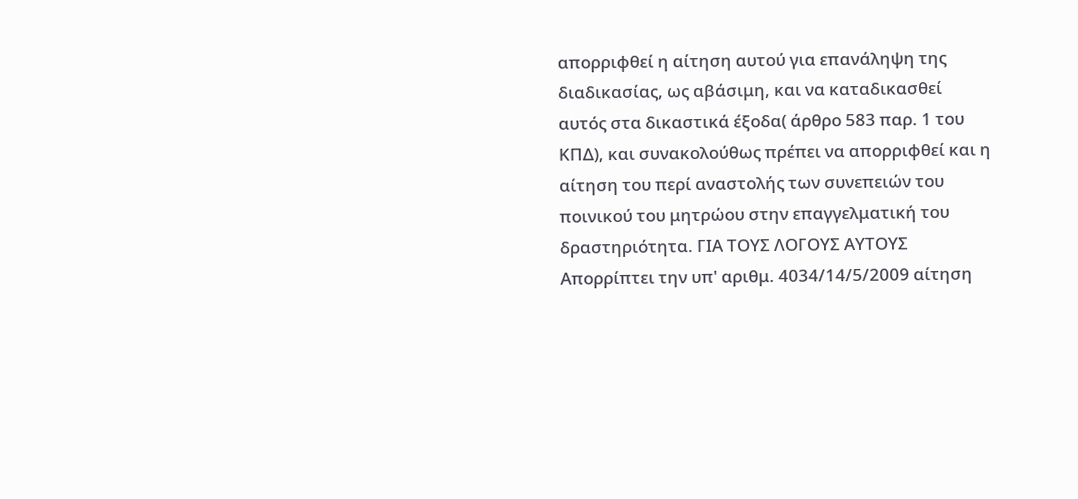απορριφθεί η αίτηση αυτού για επανάληψη της διαδικασίας, ως αβάσιμη, και να καταδικασθεί αυτός στα δικαστικά έξοδα( άρθρο 583 παρ. 1 του ΚΠΔ), και συνακολούθως πρέπει να απορριφθεί και η αίτηση του περί αναστολής των συνεπειών του ποινικού του μητρώου στην επαγγελματική του δραστηριότητα. ΓΙΑ ΤΟΥΣ ΛΟΓΟΥΣ ΑΥΤΟΥΣ Απορρίπτει την υπ' αριθμ. 4034/14/5/2009 αίτηση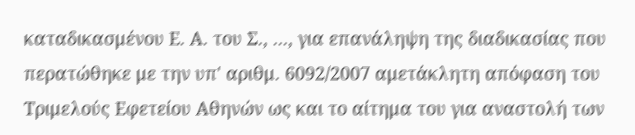καταδικασμένου Ε. Α. του Σ., ..., για επανάληψη της διαδικασίας που περατώθηκε με την υπ' αριθμ. 6092/2007 αμετάκλητη απόφαση του Τριμελούς Εφετείου Αθηνών ως και το αίτημα του για αναστολή των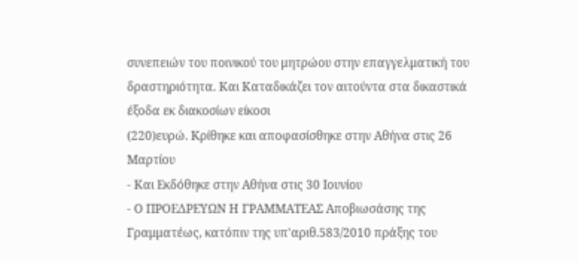συνεπειών του ποινικού του μητρώου στην επαγγελματική του δραστηριότητα. Και Καταδικάζει τον αιτούντα στα δικαστικά έξοδα εκ διακοσίων είκοσι
(220)ευρώ. Κρίθηκε και αποφασίσθηκε στην Αθήνα στις 26 Μαρτίου
- Και Εκδόθηκε στην Αθήνα στις 30 Ιουνίου
- Ο ΠΡΟΕΔΡΕΥΩΝ Η ΓΡΑΜΜΑΤΕΑΣ Αποβιωσάσης της Γραμματέως, κατόπιν της υπ'αριθ.583/2010 πράξης του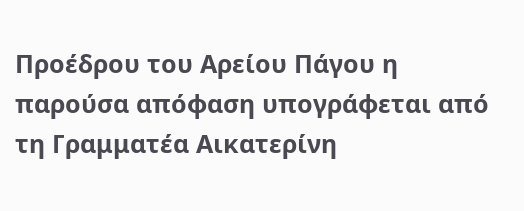Προέδρου του Αρείου Πάγου η παρούσα απόφαση υπογράφεται από τη Γραμματέα Αικατερίνη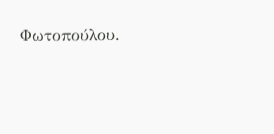Φωτοπούλου.